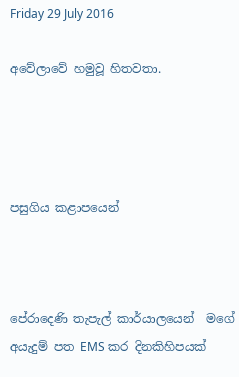Friday 29 July 2016

අවේලාවේ හමුවූ හිතවතා.




පසුගිය කළාපයෙන්



පේරාදෙණි තැපැල් කාර්යාලයෙන්  මගේ අයැදුම් පත EMS කර දිනකිහිපයක්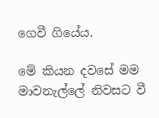ගෙවී ගියේය.

මේ කියන දවසේ මම  මාවනැල්ලේ නිවසට වී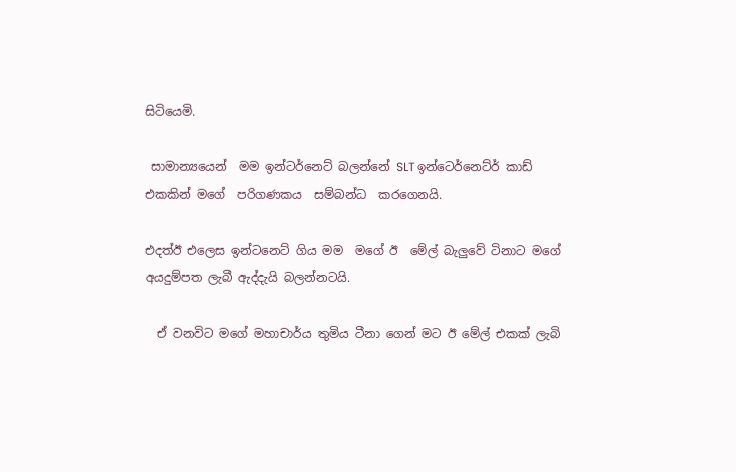සිටියෙමි.

 සාමාන්‍යයෙන්  මම ඉන්ටර්නෙට් බලන්නේ SLT ඉන්ටෙර්නෙට්ර් කාඩ්  එකකින් මගේ  පරිගණකය  සම්බන්ධ  කරගෙනයි.

එදත්ඊ එලෙස ඉන්ටනෙට් ගිය මම  මගේ ඊ  මේල් බැලුවේ ටිනාට මගේ අයදුම්පත ලැබී ඇද්දැයි බලන්නටයි.

  ඒ වනවිට මගේ මහාචාර්ය තුමිය ටීනා ගෙන් මට ඊ මේල් එකක් ලැබි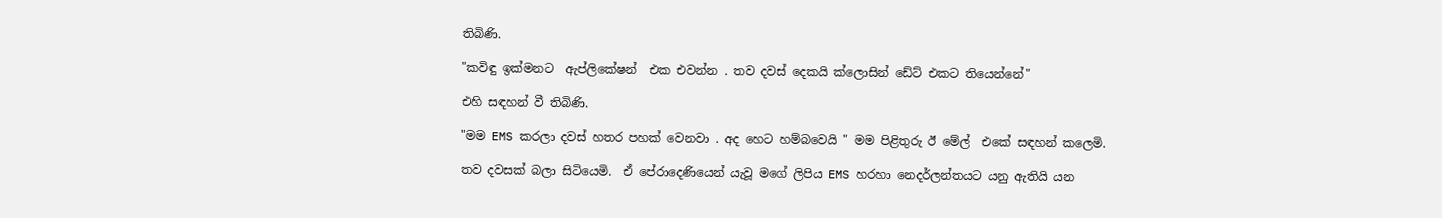තිබිණි.

"කවිඳු ඉක්මනට  ඇප්ලිකේෂන්  එක එවන්න . තව දවස් දෙකයි ක්ලොසින් ඩේට් එකට තියෙන්නේ"

එහි සඳහන් වී තිබිණි.

"මම EMS කරලා දවස් හතර පහක් වෙනවා . අද හෙට හම්බවෙයි " මම පිළිතුරු ඊ මේල්  එකේ සඳහන් කලෙමි.

තව දවසක් බලා සිටියෙමි.  ඒ පේරාදෙණියෙන් යැවූ මගේ ලිපිය EMS හරහා නෙදර්ලන්තයට යනු ඇතියි යන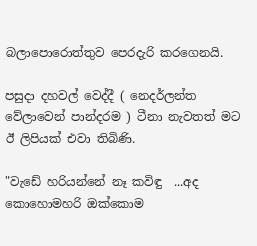බලාපොරොත්තුව පෙරදැරි කරගෙනයි.

පසුදා දහවල් වෙද්දී ( නෙදර්ලන්ත වේලාවෙන් පාන්දරම ) ටීනා නැවතත් මට ඊ ලිපියක් එවා තිබිණි.

"වැඩේ හරියන්නේ නෑ කවිඳු  ...අද කොහොමහරි ඔක්කොම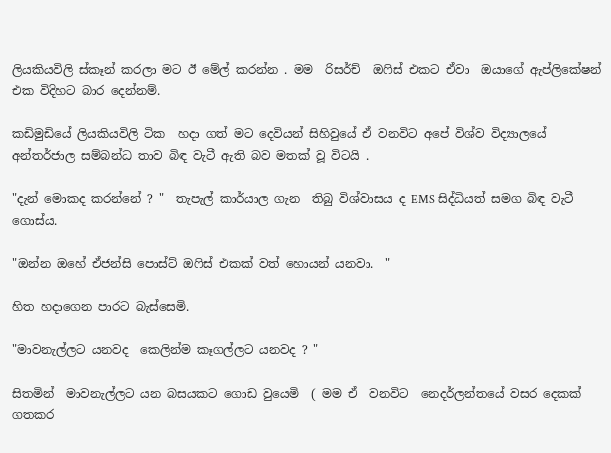ලියකියවිලි ස්කෑන් කරලා මට ඊ මේල් කරන්න . මම  රිසර්ච්  ඔෆිස් එකට ඒවා  ඔයාගේ ඇප්ලිකේෂන් එක විදිහට බාර දෙන්නම්.

කඩිමුඩියේ ලියකියවිලි ටික  හදා ගත් මට දෙවියන් සිහිවුයේ ඒ වනවිට අපේ විශ්ව විද්‍යාලයේ අන්තර්ජාල සම්බන්ධ තාව බිඳ වැටී ඇති බව මතක් වූ විටයි .

"දැන් මොකද කරන්නේ ? "  තැපැල් කාර්යාල ගැන  තිබු විශ්වාසය ද EMS සිද්ධියත් සමග බිඳ වැටී  ගොස්ය.

"ඔන්න ඔහේ ඒජන්සි පොස්ට් ඔෆිස් එකක් වත් හොයන් යනවා.  "

හිත හදාගෙන පාරට බැස්සෙමි.

"මාවනැල්ලට යනවද  කෙලින්ම කෑගල්ලට යනවද ? "

සිතමින්  මාවනැල්ලට යන බසයකට ගොඩ වුයෙමි  ( මම ඒ  වනවිට  නෙදර්ලන්තයේ වසර දෙකක් ගතකර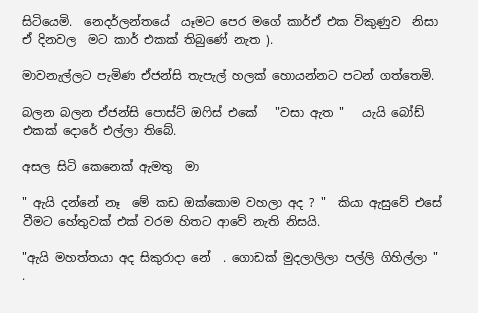සිටියෙමි.  නෙදර්ලන්තයේ  යෑමට පෙර මගේ කාර්ඒ එක විකුණුව  නිසා ඒ දිනවල  මට කාර් එකක් තිබුණේ නැත ).

මාවනැල්ලට පැමිණ ඒජන්සි තැපැල් හලක් හොයන්නට පටන් ගත්තෙමි.

බලන බලන ඒජන්සි පොස්ට් ඔෆිස් එකේ   "වසා ඇත "   යැයි බෝඩ් එකක් දොරේ එල්ලා තිබේ.

අසල සිටි කෙනෙක් ඇමතු  මා

" ඇයි දන්නේ නෑ  මේ කඩ ඔක්කොම වහලා අද ? "  කියා ඇසුවේ එසේ වීමට හේතුවක් එක් වරම හිතට ආවේ නැති නිසයි.

"ඇයි මහත්තයා අද සිකුරාදා නේ  . ගොඩක් මුදලාලිලා පල්ලි ගිහිල්ලා "  .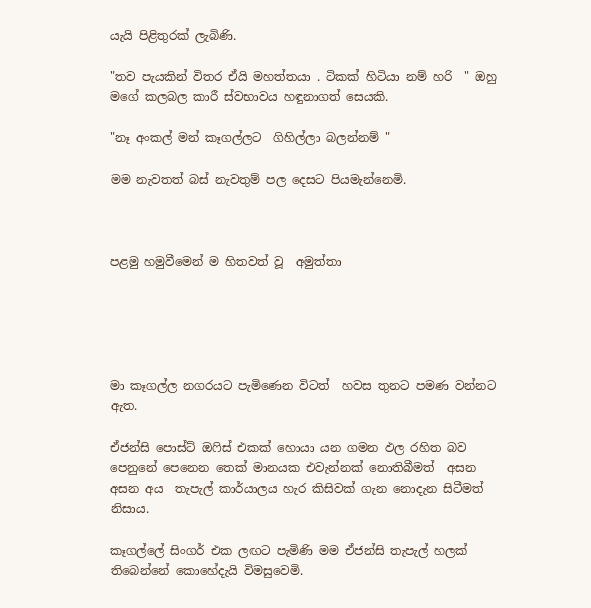යැයි පිළිතුරක් ලැබිණි.

"තව පැයකින් විතර ඒයි මහත්තයා . ටිකක් හිටියා නම් හරි  " ඔහු මගේ කලබල කාරී ස්වභාවය හඳුනාගත් සෙයකි.

"නෑ අංකල් මන් කෑගල්ලට  ගිහිල්ලා බලන්නම් "

මම නැවතත් බස් නැවතුම් පල දෙසට පියමැන්නෙමි.



පළමු හමුවීමෙන් ම හිතවත් වූ  අමුත්තා





මා කෑගල්ල නගරයට පැමිණෙන විටත්  හවස තුනට පමණ වන්නට ඇත.

ඒජන්සි පොස්ට් ඔෆිස් එකක් හොයා යන ගමන ඵල රහිත බව පෙනුනේ පෙනෙන තෙක් මානයක එවැන්නක් නොතිබීමත්  අසන අසන අය  තැපැල් කාර්යාලය හැර කිසිවක් ගැන නොදැන සිටීමත් නිසාය.

කෑගල්ලේ සිංගර් එක ලඟට පැමිණි මම ඒජන්සි තැපැල් හලක් තිබෙන්නේ කොහේදැයි විමසුවෙමි.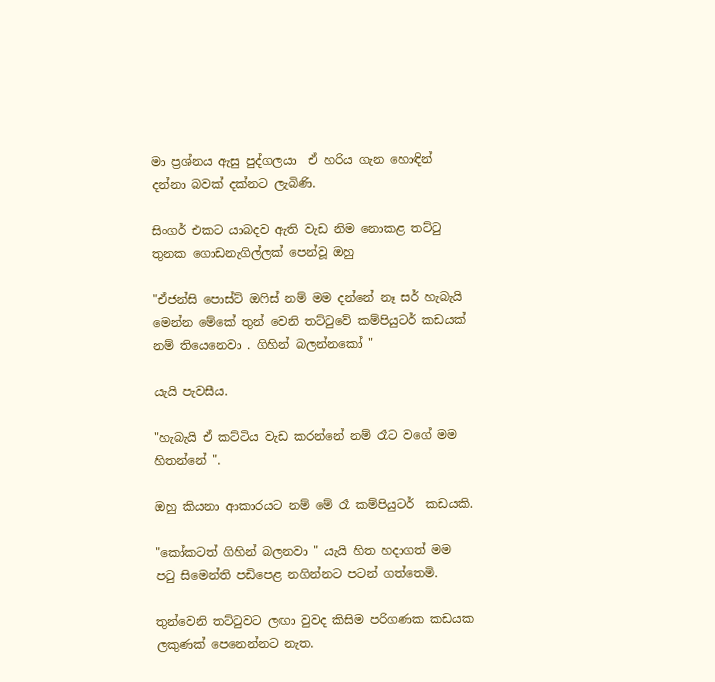මා ප්‍රශ්නය ඇසු පුද්ගලයා  ඒ හරිය ගැන හොඳින් දන්නා බවක් දක්නට ලැබිණි.

සිංගර් එකට යාබදව ඇති වැඩ නිම නොකළ තට්ටු තුනක ගොඩනැගිල්ලක් පෙන්වූ ඔහු

"ඒජන්සි පොස්ට් ඔෆිස් නම් මම දන්නේ නෑ සර් හැබැයි මෙන්න මේකේ තුන් වෙනි තට්ටුවේ කම්පියුටර් කඩයක් නම් තියෙනෙවා . ගිහින් බලන්නකෝ "

යැයි පැවසීය.

"හැබැයි ඒ කට්ටිය වැඩ කරන්නේ නම් රෑට වගේ මම හිතන්නේ ".

ඔහු කියනා ආකාරයට නම් මේ රෑ කම්පියුටර්  කඩයකි.

"කෝකටත් ගිහින් බලනවා " යැයි හිත හදාගත් මම පටු සිමෙන්ති පඩිපෙළ නගින්නට පටන් ගත්තෙමි.

තුන්වෙනි තට්ටුවට ලඟා වුවද කිසිම පරිගණක කඩයක ලකුණක් පෙනෙන්නට නැත.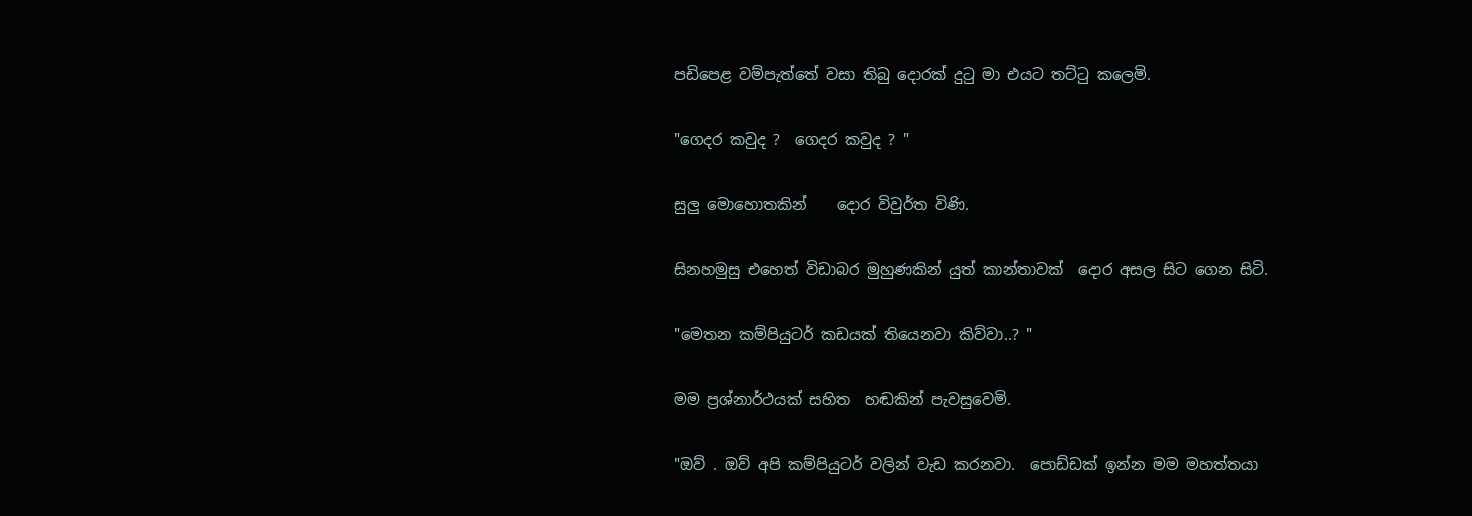පඩිපෙළ වම්පැත්තේ වසා තිබු දොරක් දුටු මා එයට තට්ටු කලෙමි.

"ගෙදර කවුද ?  ගෙදර කවුද ? "

සුලු මොහොතකින්    දොර විවුර්ත විණි.

සිනහමුසු එහෙත් විඩාබර මුහුණකින් යුත් කාන්තාවක්  දොර අසල සිට ගෙන සිටි.

"මෙතන කම්පියුටර් කඩයක් තියෙනවා කිව්වා..? "

මම ප්‍රශ්නාර්ථයක් සහිත  හඬකින් පැවසුවෙමි.

"ඔව් . ඔව් අපි කම්පියුටර් වලින් වැඩ කරනවා.  පොඩ්ඩක් ඉන්න මම මහත්තයා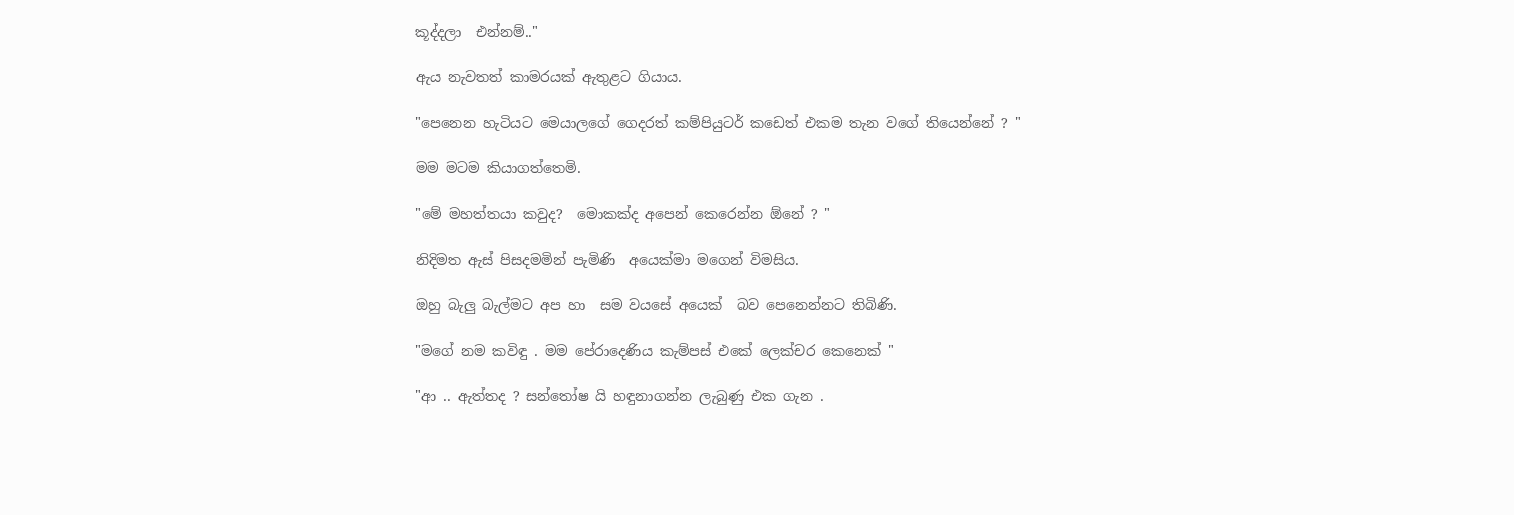කූද්දලා  එන්නම්.."

ඇය නැවතත් කාමරයක් ඇතුළට ගියාය.

"පෙනෙන හැටියට මෙයාලගේ ගෙදරත් කම්පියුටර් කඩෙත් එකම තැන වගේ තියෙන්නේ ? "

මම මටම කියාගත්තෙමි.

"මේ මහත්තයා කවුද?  මොකක්ද අපෙන් කෙරෙන්න ඕනේ ? "

නිදිමත ඇස් පිසදමමින් පැමිණි  අයෙක්මා මගෙන් විමසිය.

ඔහු බැලු බැල්මට අප හා  සම වයසේ අයෙක්  බව පෙනෙන්නට තිබිණි.

"මගේ නම කවිඳු . මම පේරාදෙණිය කැම්පස් එකේ ලෙක්චර කෙනෙක් "

"ආ .. ඇත්තද ? සන්තෝෂ යි හඳුනාගන්න ලැබුණු එක ගැන .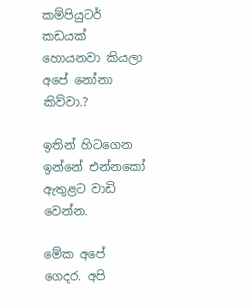කම්පියුටර් කඩයක් හොයනවා කියලා අපේ නෝනා කිව්වා.?

ඉතින් හිටගෙන ඉන්නේ එන්නකෝ ඇතුළට වාඩි වෙන්න.

මේක අපේ ගෙදර. අපි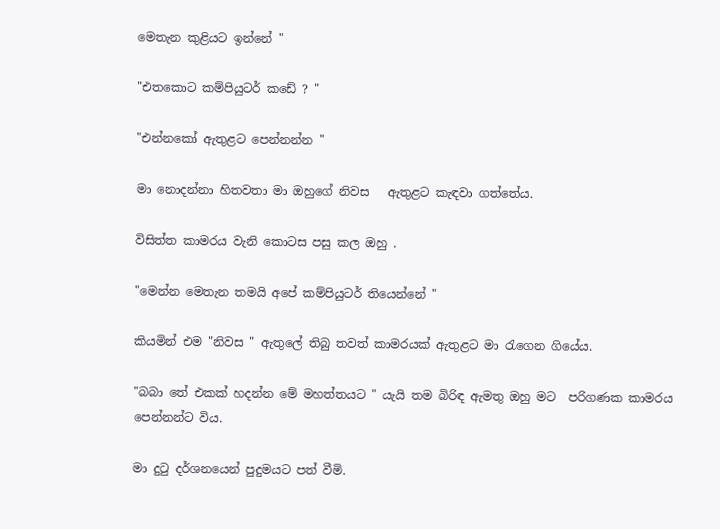මෙතැන කුළියට ඉන්නේ "

"එතකොට කම්පියුටර් කඩේ ? "

"එන්නකෝ ඇතුළට පෙන්නන්න "

මා නොදන්නා හිතවතා මා ඔහුගේ නිවස   ඇතුළට කැඳවා ගත්තේය.

විසිත්ත කාමරය වැනි කොටස පසු කල ඔහු .

"මෙන්න මෙතැන තමයි අපේ කම්පියුටර් තියෙන්නේ "

කියමින් එම "නිවස " ඇතුලේ තිබු තවත් කාමරයක් ඇතුළට මා රැගෙන ගියේය.

"බබා තේ එකක් හදන්න මේ මහත්තයට " යැයි තම බිරිඳ ඇමතු ඔහු මට  පරිගණක කාමරය පෙන්නන්ට විය.

මා දුටු දර්ශනයෙන් පුදුමයට පත් වීමි.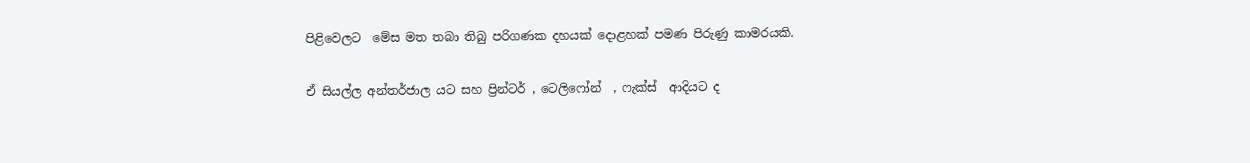පිළිවෙලට  මේස මත තබා තිබු පරිගණක දහයක් දොළහක් පමණ පිරුණු කාමරයකි.

ඒ සියල්ල අන්තර්ජාල යට සහ ප්‍රින්ටර් , ටෙලිෆෝන්  , ෆැක්ස්  ආදියට ද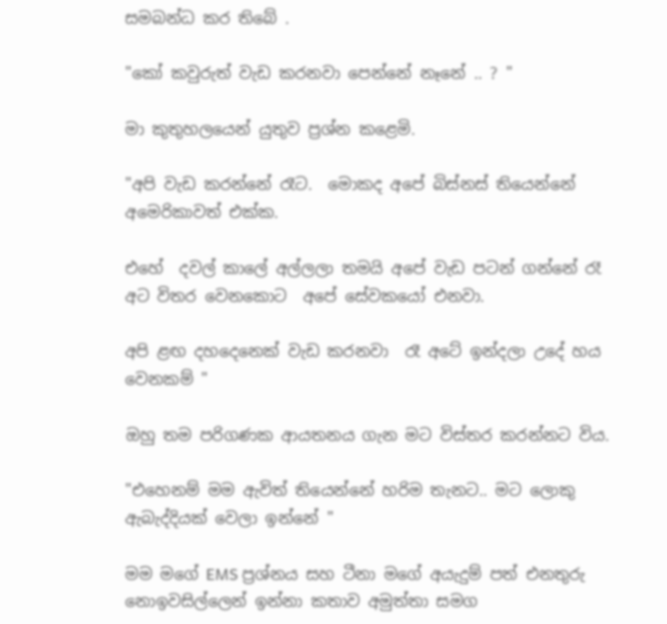සමබන්ධ කර තිබේ .

"කෝ කවුරුත් වැඩ කරනවා පෙන්නේ නෑනේ .. ? "

මා කුතුහලයෙන් යුතුව ප්‍රශ්න කළෙමි.

"අපි වැඩ කරන්නේ රෑට.  මොකද අපේ බිස්නස් තියෙන්නේ අමෙරිකාවත් එක්ක.

එහේ  දවල් කාලේ අල්ලලා තමයි අපේ වැඩ පටන් ගන්නේ රෑ අට විතර වෙනකොට  අපේ සේවකයෝ එනවා.

අපි ළඟ දහදෙනෙක් වැඩ කරනවා  රෑ අටේ ඉන්දලා උදේ හය වෙනකම් "

ඔහු තම පරිගණක ආයතනය ගැන මට විස්තර කරන්නට විය.

"එහෙනම් මම ඇවිත් තියෙන්නේ හරිම තැනට.. මට ලොකු ඇබැද්දියක් වෙලා ඉන්නේ "

මම මගේ EMS ප්‍රශ්නය සහ ටීනා මගේ අයැදුම් පත් එනතුරු නොඉවසිල්ලෙන් ඉන්නා කතාව අමුත්තා සමග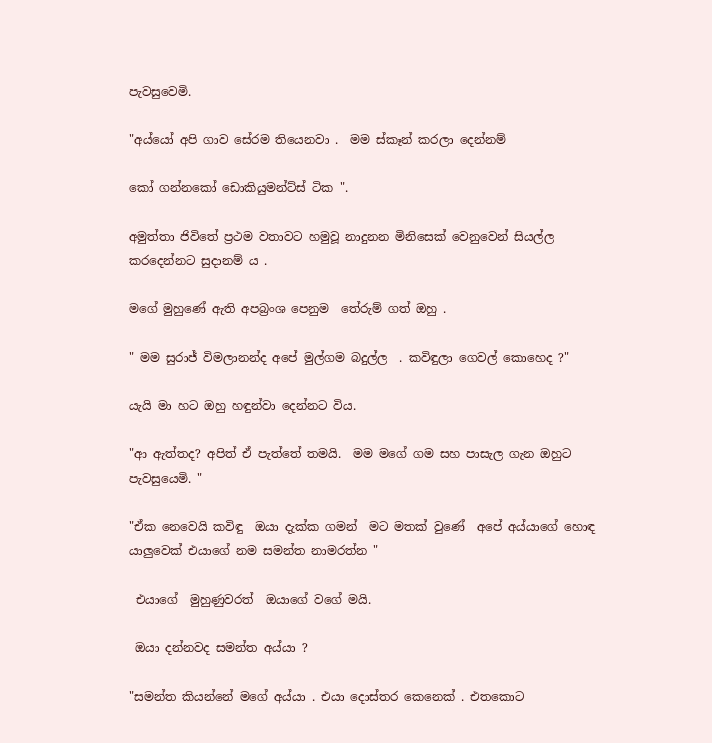පැවසුවෙමි.

"අය්යෝ අපි ගාව සේරම තියෙනවා .  මම ස්කෑන් කරලා දෙන්නම්

කෝ ගන්නකෝ ඩොකියුමන්ට්ස් ටික ".

අමුත්තා ජිවිතේ ප්‍රථම වතාවට හමුවූ නාදුනන මිනිසෙක් වෙනුවෙන් සියල්ල කරදෙන්නට සුදානම් ය .

මගේ මුහුණේ ඇති අපබ්‍රංශ පෙනුම  තේරුම් ගත් ඔහු .

" මම සුරාජ් විමලානන්ද අපේ මුල්ගම බදුල්ල  . කවිඳුලා ගෙවල් කොහෙද ?"

යැයි මා හට ඔහු හඳුන්වා දෙන්නට විය.

"ආ ඇත්තද? අපිත් ඒ පැත්තේ තමයි.  මම මගේ ගම සහ පාසැල ගැන ඔහුට පැවසුයෙමි. "

"ඒක නෙවෙයි කවිඳු  ඔයා දැක්ක ගමන්  මට මතක් වුණේ  අපේ අය්යාගේ හොඳ යාලුවෙක් එයාගේ නම සමන්ත නාමරත්න "

 එයාගේ  මුහුණුවරත්  ඔයාගේ වගේ මයි.

 ඔයා දන්නවද සමන්ත අය්යා ?

"සමන්ත කියන්නේ මගේ අය්යා . එයා දොස්තර කෙනෙක් . එතකොට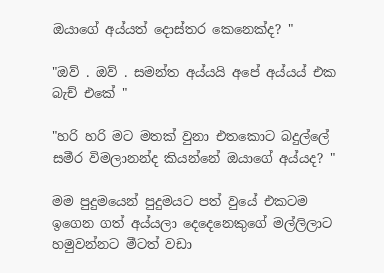ඔයාගේ අය්යත් දොස්තර කෙනෙක්ද? "

"ඔව් . ඔව් . සමන්ත අය්යයි අපේ අය්යය් එක බැච් එකේ "

"හරි හරි මට මතක් වුනා එතකොට බදුල්ලේ සමීර විමලානන්ද කියන්නේ ඔයාගේ අය්යද? "

මම පුදුමයෙන් පුදුමයට පත් වුයේ එකටම ඉගෙන ගත් අය්යලා දෙදෙනෙකුගේ මල්ලිලාට හමුවන්නට මීටත් වඩා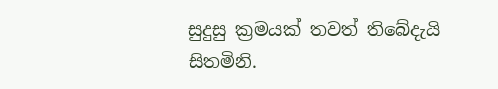සුදුසු ක්‍රමයක් තවත් තිබේදැයි   සිතමිනි.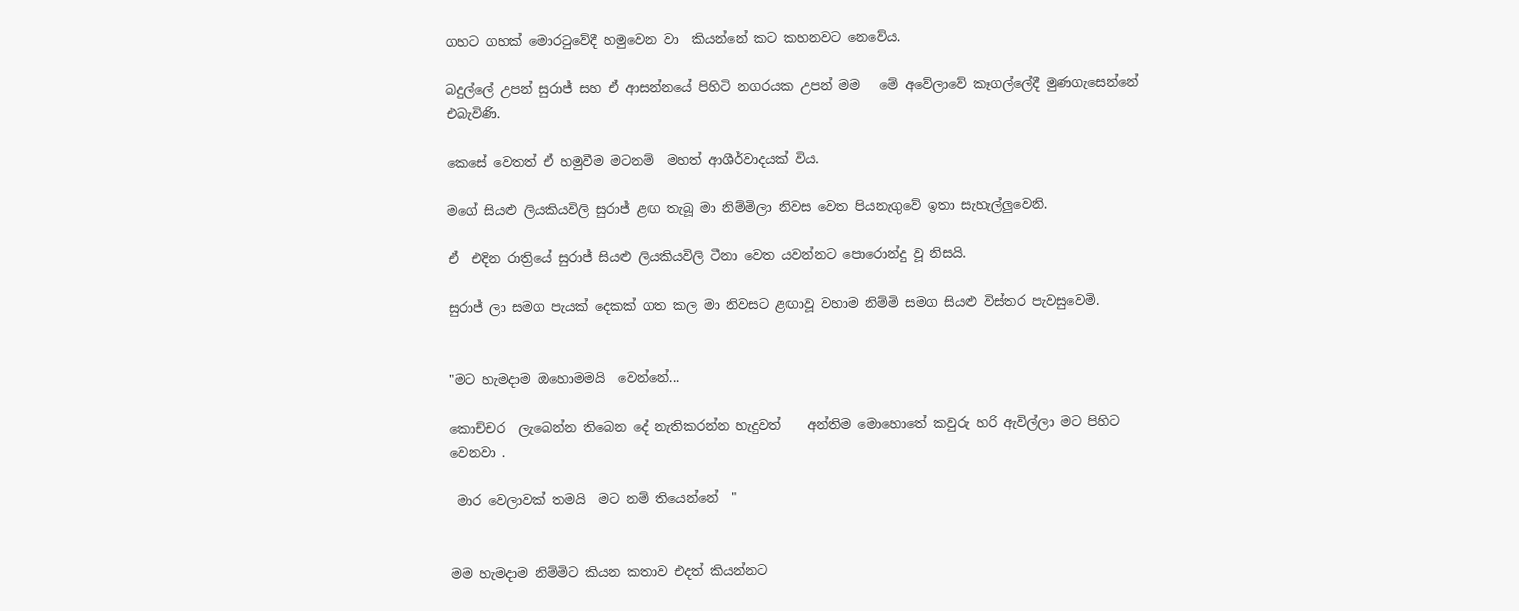ගහට ගහක් මොරටුවේදී හමුවෙන වා  කියන්නේ කට කහනවට නෙවේය.

බදුල්ලේ උපන් සුරාජ් සහ ඒ ආසන්නයේ පිහිටි නගරයක උපන් මම   මේ අවේලාවේ කෑගල්ලේදී මුණගැසෙන්නේ එබැවිණි.

කෙසේ වෙතත් ඒ හමුවීම මටනම්  මහත් ආශීර්වාදයක් විය.

මගේ සියළු ලියකියවිලි සුරාජ් ළඟ තැබූ මා නිම්මිලා නිවස වෙත පියනැගුවේ ඉතා සැහැල්ලුවෙනි.

ඒ  එදින රාත්‍රියේ සුරාජ් සියළු ලියකියවිලි ටීනා වෙත යවන්නට පොරොන්දු වූ නිසයි.

සුරාජ් ලා සමග පැයක් දෙකක් ගත කල මා නිවසට ළඟාවූ වහාම නිම්මි සමග සියළු විස්තර පැවසුවෙමි.


"මට හැමදාම ඔහොමමයි  වෙන්නේ...

කොච්චර  ලැබෙන්න තිබෙන දේ නැතිකරන්න හැදුවත්    අන්තිම මොහොතේ කවුරු හරි ඇවිල්ලා මට පිහිට වෙනවා .

 මාර වෙලාවක් තමයි  මට නම් තියෙන්නේ  "


මම හැමදාම නිම්මිට කියන කතාව එදත් කියන්නට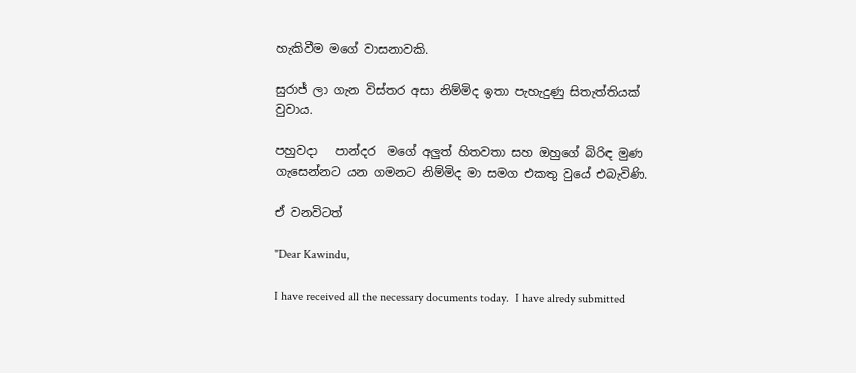හැකිවීම මගේ වාසනාවකි.

සුරාජ් ලා ගැන විස්තර අසා නිම්මිද ඉතා පැහැදුණු සිතැත්තියක් වුවාය.

පහුවදා   පාන්දර  මගේ අලුත් හිතවතා සහ ඔහුගේ බිරිඳ මුණ ගැසෙන්නට යන ගමනට නිම්මිද මා සමග එකතු වුයේ එබැවිණි.

ඒ වනවිටත්

"Dear Kawindu,

I have received all the necessary documents today.  I have alredy submitted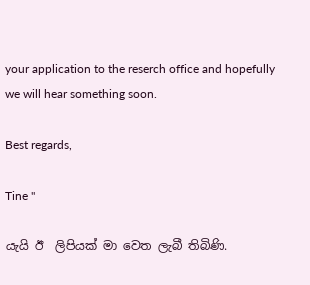your application to the reserch office and hopefully we will hear something soon.

Best regards,

Tine "

යැයි ඊ  ලිපියක් මා වෙත ලැබී තිබිණි.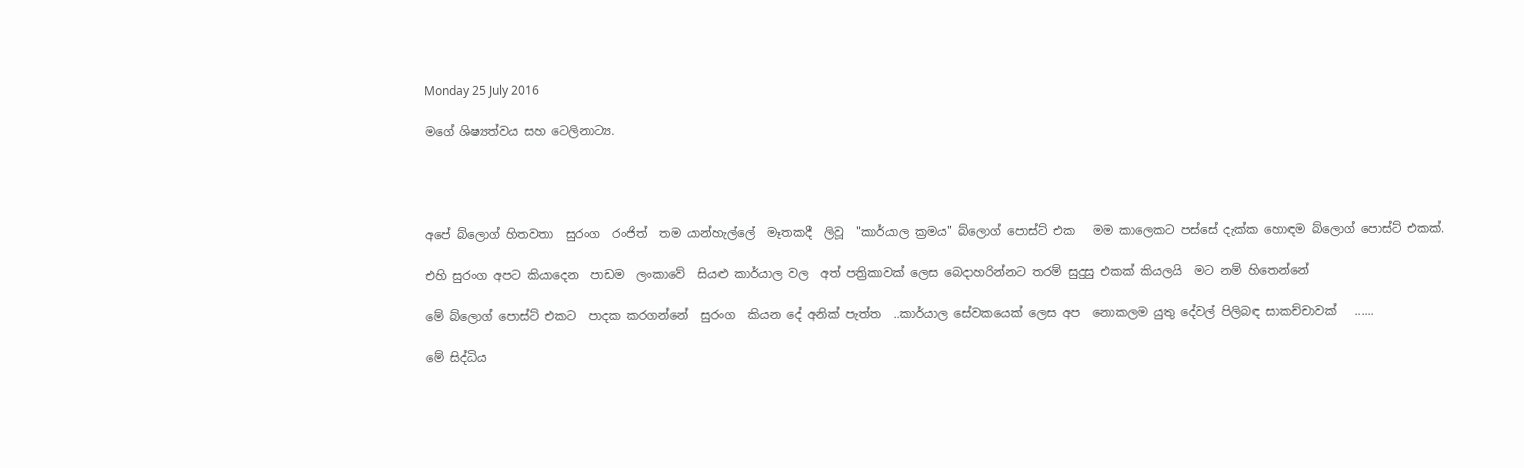Monday 25 July 2016

මගේ ශිෂ්‍යත්වය සහ ටෙලිනාට්‍ය.




අපේ බ්ලොග් හිතවතා  සුරංග  රංජිත්  තම යාන්හැල්ලේ  මෑතකදී  ලිවූ  "කාර්යාල ක්‍රමය" බ්ලොග් පොස්ට් එක   මම කාලෙකට පස්සේ දැක්ක හොඳම බ්ලොග් පොස්ට් එකක්.

එහි සුරංග අපට කියාදෙන  පාඩම  ලංකාවේ  සියළු කාර්යාල වල  අත් පත්‍රිකාවක් ලෙස බෙදාහරින්නට තරම් සුදුසු එකක් කියලයි  මට නම් හිතෙන්නේ

මේ බ්ලොග් පොස්ට් එකට  පාදක කරගන්නේ  සුරංග  කියන දේ අනික් පැත්ත  ..කාර්යාල සේවකයෙක් ලෙස අප  නොකලම යුතු දේවල් පිලිබඳ සාකච්චාවක්   ......

මේ සිද්ධිය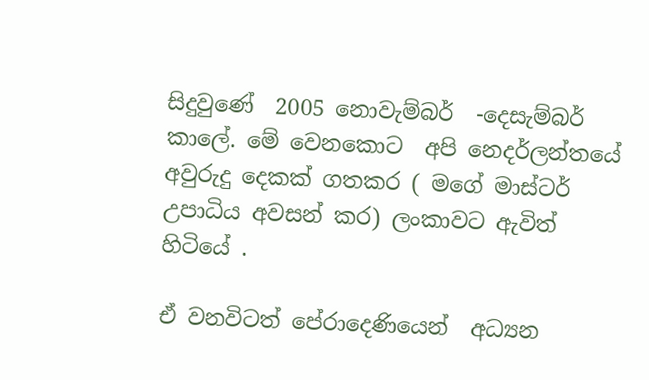සිදුවුණේ  2005 නොවැම්බර්  -දෙසැම්බර්   කාලේ. මේ වෙනකොට  අපි නෙදර්ලන්තයේ  අවුරුදු දෙකක් ගතකර ( මගේ මාස්ටර් උපාධිය අවසන් කර) ලංකාවට ඇවිත් හිටියේ .

ඒ වනවිටත් පේරාදෙණියෙන්  අධ්‍යන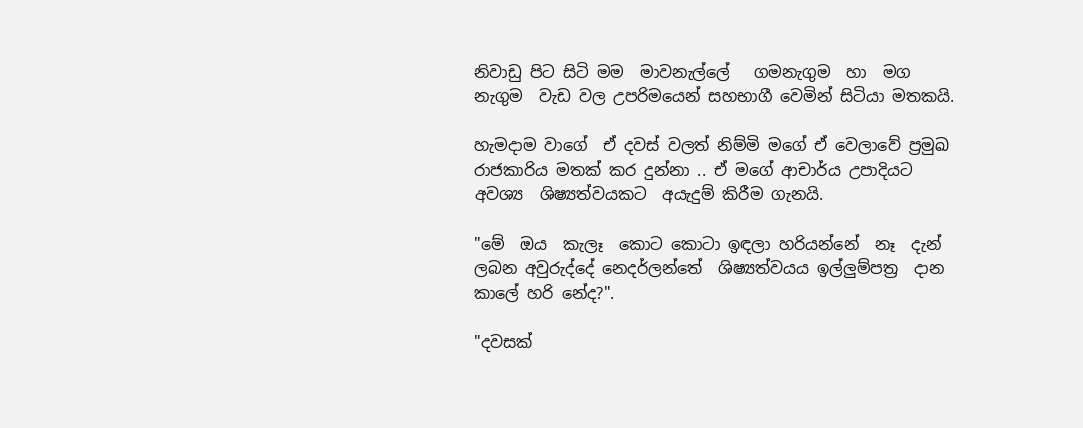නිවාඩු පිට සිටි මම  මාවනැල්ලේ   ගමනැගුම  හා  මග නැගුම  වැඩ වල උපරිමයෙන් සහභාගී වෙමින් සිටියා මතකයි.

හැමදාම වාගේ  ඒ දවස් වලත් නිම්මි මගේ ඒ වෙලාවේ ප්‍රමුඛ  රාජකාරිය මතක් කර දුන්නා .. ඒ මගේ ආචාර්ය උපාදියට  අවශ්‍ය  ශිෂ්‍යත්වයකට  අයැදුම් කිරීම ගැනයි.

"මේ  ඔය  කැලෑ  කොට කොටා ඉඳලා හරියන්නේ  නෑ  දැන්  ලබන අවුරුද්දේ නෙදර්ලන්තේ  ශිෂ්‍යත්වයය ඉල්ලුම්පත්‍ර  දාන කාලේ හරි නේද?".

"දවසක්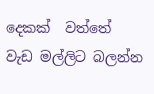දෙකක්  වත්තේ  වැඩ මල්ලිට බලන්න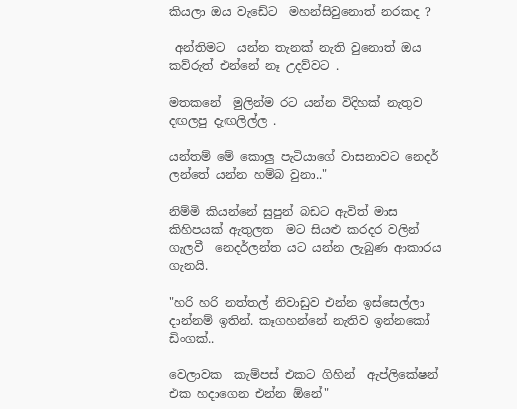කියලා ඔය වැඩේට  මහන්සිවුනොත් නරකද ?

 අන්තිමට  යන්න තැනක් නැති වුනොත් ඔය කව්රුත් එන්නේ නෑ උදව්වට .

මතකනේ  මුලින්ම රට යන්න විදිහක් නැතුව දඟලපු දැඟලිල්ල .

යන්තම් මේ කොලු පැටියාගේ වාසනාවට නෙදර් ලන්තේ යන්න හම්බ වුනා.."

නිම්මි කියන්නේ සුපුන් බඩට ඇවිත් මාස කිහිපයක් ඇතුලත  මට සියළු කරදර වලින් ගැලවී  නෙදර්ලන්ත යට යන්න ලැබුණ ආකාරය ගැනයි.

"හරි හරි නත්තල් නිවාඩුව එන්න ඉස්සෙල්ලා දාන්නම් ඉතින්. කෑගහන්නේ නැතිව ඉන්නකෝ  ඩිංගක්..

වෙලාවක  කැම්පස් එකට ගිහින්  ඇප්ලිකේෂන් එක හදාගෙන එන්න ඕනේ"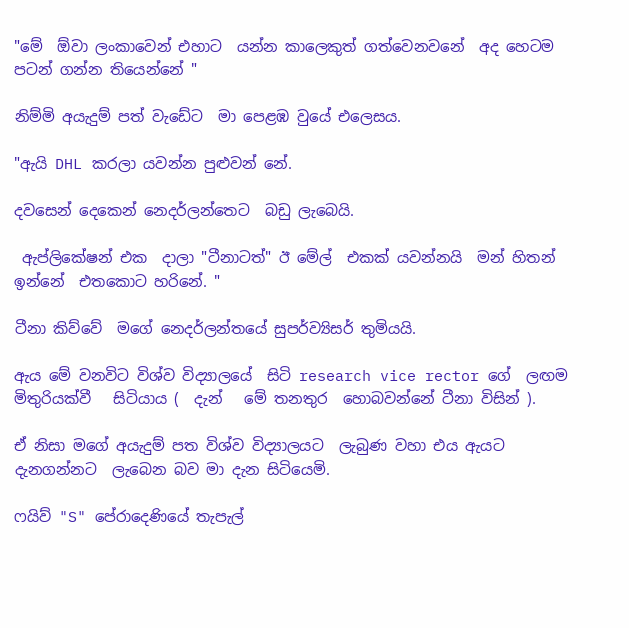"මේ  ඕවා ලංකාවෙන් එහාට  යන්න කාලෙකුත් ගත්වෙනවනේ  අද හෙටම පටන් ගන්න තියෙන්නේ "

නිම්මි අයැදුම් පත් වැඩේට  මා පෙළඹ වුයේ එලෙසය.

"ඇයි DHL කරලා යවන්න පුළුවන් නේ.

දවසෙන් දෙකෙන් නෙදර්ලන්තෙට  බඩු ලැබෙයි.

 ඇප්ලිකේෂන් එක  දාලා "ටීනාටත්" ඊ මේල්  එකක් යවන්නයි  මන් හිතන් ඉන්නේ  එතකොට හරිනේ. "

ටීනා කිව්වේ  මගේ නෙදර්ලන්තයේ සුපර්ව්‍යිසර් තුමියයි.

ඇය මේ වනවිට විශ්ව විද්‍යාලයේ  සිටි research vice rector ගේ  ලඟම මිතුරියක්වී   සිටියාය (  දැන්   මේ තනතුර  හොබවන්නේ ටීනා විසින් ).

ඒ නිසා මගේ අයැදුම් පත විශ්ව විද්‍යාලයට  ලැබුණ වහා එය ඇයට දැනගන්නට  ලැබෙන බව මා දැන සිටියෙමි.

ෆයිව් "S" පේරාදෙණියේ තැපැල්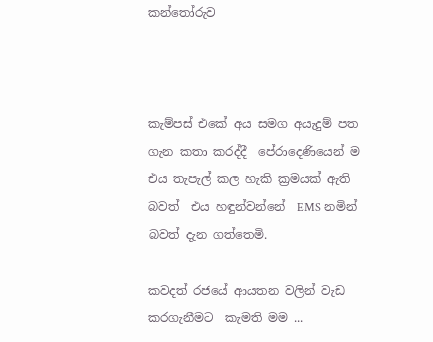කන්තෝරුව



කැම්පස් එකේ අය සමග අයැදුම් පත ගැන කතා කරද්දී  පේරාදෙණියෙන් ම එය තැපැල් කල හැකි ක්‍රමයක් ඇති බවත්  එය හඳුන්වන්නේ  EMS නමින් බවත් දැන ගත්තෙමි.

කවදත් රජයේ ආයතන වලින් වැඩ කරගැනීමට  කැමති මම ...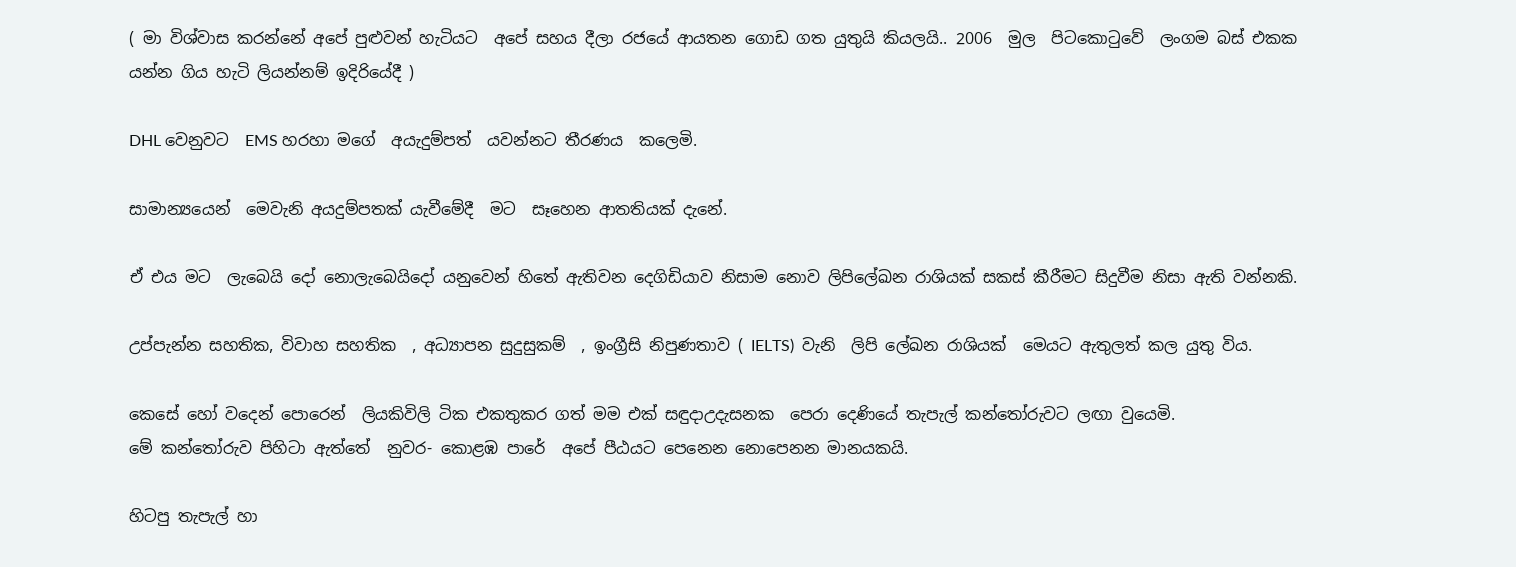( මා විශ්වාස කරන්නේ අපේ පුළුවන් හැටියට  අපේ සහය දීලා රජයේ ආයතන ගොඩ ගත යුතුයි කියලයි.. 2006  මුල  පිටකොටුවේ  ලංගම බස් එකක යන්න ගිය හැටි ලියන්නම් ඉදිරියේදී )

DHL වෙනුවට  EMS හරහා මගේ  අයැදුම්පත්  යවන්නට තීරණය  කලෙමි.

සාමාන්‍යයෙන්  මෙවැනි අයදුම්පතක් යැවීමේදී  මට  සෑහෙන ආතතියක් දැනේ.

ඒ එය මට  ලැබෙයි දෝ නොලැබෙයිදෝ යනුවෙන් හිතේ ඇතිවන දෙගිඩියාව නිසාම නොව ලිපිලේඛන රාශියක් සකස් කීරීමට සිදුවීම නිසා ඇති වන්නකි.

උප්පැන්න සහතික, විවාහ සහතික  , අධ්‍යාපන සුදුසුකම්  , ඉංග්‍රීසි නිපුණතාව ( IELTS)  වැනි  ලිපි ලේඛන රාශියක්  මෙයට ඇතුලත් කල යුතු විය.

කෙසේ හෝ වදෙන් පොරෙන්  ලියකිවිලි ටික එකතුකර ගත් මම එක් සඳුදාඋදැසනක  පෙරා දෙණියේ තැපැල් කන්තෝරුවට ලඟා වුයෙමි.
මේ කන්තෝරුව පිහිටා ඇත්තේ  නුවර- කොළඹ පාරේ  අපේ පීඨයට පෙනෙන නොපෙනන මානයකයි.

හිටපු තැපැල් හා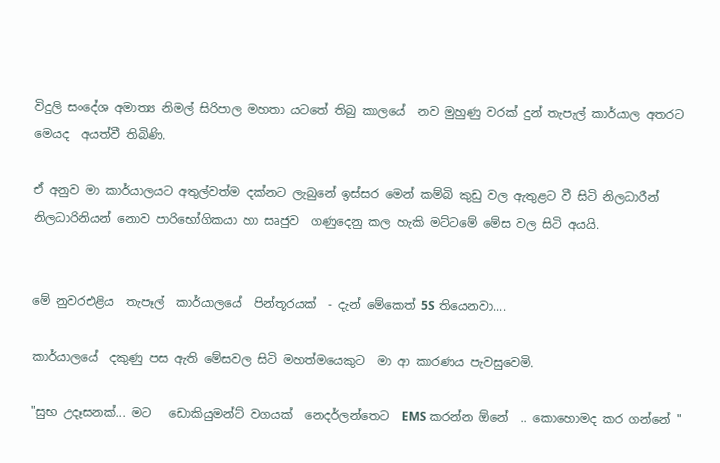විදුලි සංදේශ අමාත්‍ය නිමල් සිරිපාල මහතා යටතේ තිබු කාලයේ  නව මුහුණු වරක් දුන් තැපැල් කාර්යාල අතරට  මෙයද  අයත්වී තිබිණි.

ඒ අනුව මා කාර්යාලයට අතුල්වත්ම දක්නට ලැබුනේ ඉස්සර මෙන් කම්බි කුඩු වල ඇතුළට වී සිටි නිලධාරීන් නිලධාරිනියන් නොව පාරිභෝගිකයා හා සෘජුව  ගණුදෙනු කල හැකි මට්ටමේ මේස වල සිටි අයයි.


මේ නුවරඑළිය  තැපෑල්  කාර්යාලයේ  පින්තූරයක්  - දැන් මේකෙත් 5S තියෙනවා....

කාර්යාලයේ  දකුණු පස ඇති මේසවල සිටි මහත්මයෙකුට  මා ආ කාරණය පැවසුවෙමි.

"සුභ උදෑසනක්... මට   ඩොකියුමන්ට් වගයක්  නෙදර්ලන්තෙට  EMS කරන්න ඕනේ  .. කොහොමද කර ගන්නේ "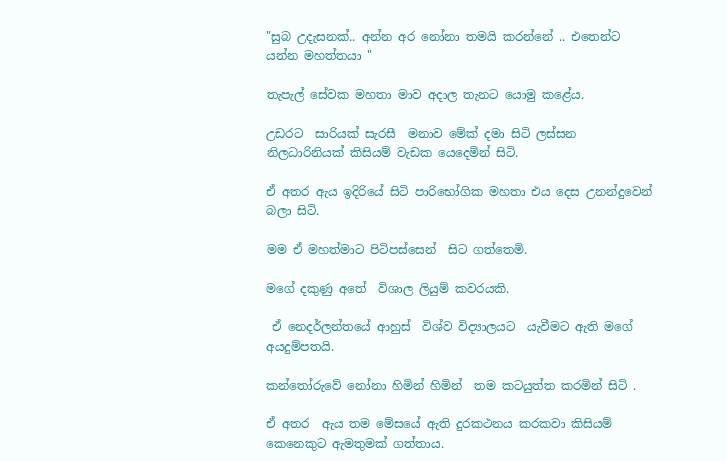"සුබ උදැසනක්.. අන්න අර නෝනා තමයි කරන්නේ .. එතෙන්ට යන්න මහත්තයා "

තැපැල් සේවක මහතා මාව අදාල තැනට යොමු කළේය.

උඩරට  සාරියක් සැරසී  මනාව මේක් දමා සිටි ලස්සන නිලධාරිනියක් කිසියම් වැඩක යෙදෙමින් සිටි.

ඒ අතර ඇය ඉදිරියේ සිටි පාරිභෝගික මහතා එය දෙස උනන්දුවෙන් බලා සිටි.

මම ඒ මහත්මාට පිටිපස්සෙන්  සිට ගත්තෙමි.

මගේ දකුණු අතේ  විශාල ලියුම් කවරයකි.

 ඒ නෙදර්ලන්තයේ ආහුස්  විශ්ව විද්‍යාලයට  යැවීමට ඇති මගේ අයදුම්පතයි.

කන්තෝරුවේ නෝනා හිමින් හිමින්  තම කටයුත්ත කරමින් සිටි .

ඒ අතර  ඇය තම මේසයේ ඇති දුරකථනය කරකවා කිසියම් කෙනෙකුට ඇමතුමක් ගත්තාය.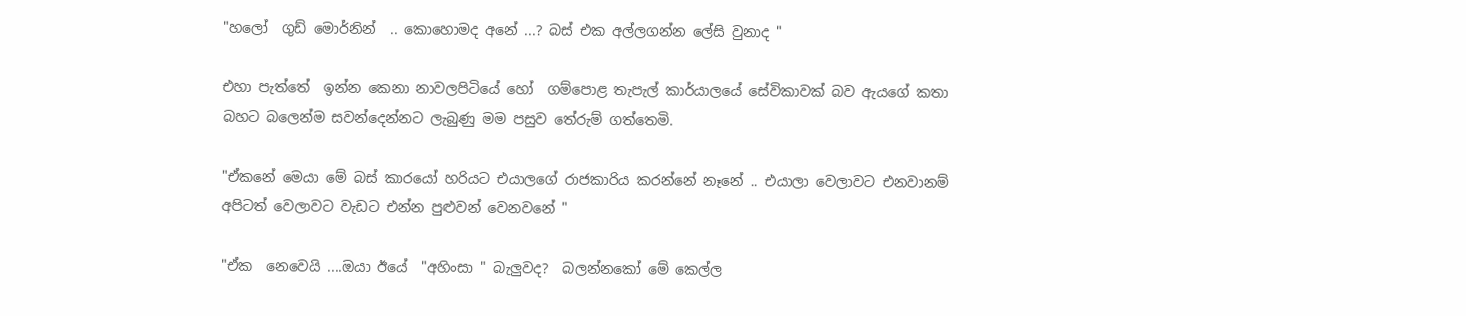"හලෝ  ගුඩ් මොර්නින්  .. කොහොමද අනේ ...? බස් එක අල්ලගන්න ලේසි වුනාද "

එහා පැත්තේ  ඉන්න කෙනා නාවලපිටියේ හෝ  ගම්පොළ තැපැල් කාර්යාලයේ සේවිකාවක් බව ඇයගේ කතා බහට බලෙන්ම සවන්දෙන්නට ලැබුණු මම පසුව තේරුම් ගත්තෙමි.

"ඒකනේ මෙයා මේ බස් කාරයෝ හරියට එයාලගේ රාජකාරිය කරන්නේ නෑනේ .. එයාලා වෙලාවට එනවානම් අපිටත් වෙලාවට වැඩට එන්න පුළුවන් වෙනවනේ "

"ඒක  නෙවෙයි ....ඔයා ඊයේ  "අහිංසා " බැලුවද?  බලන්නකෝ මේ කෙල්ල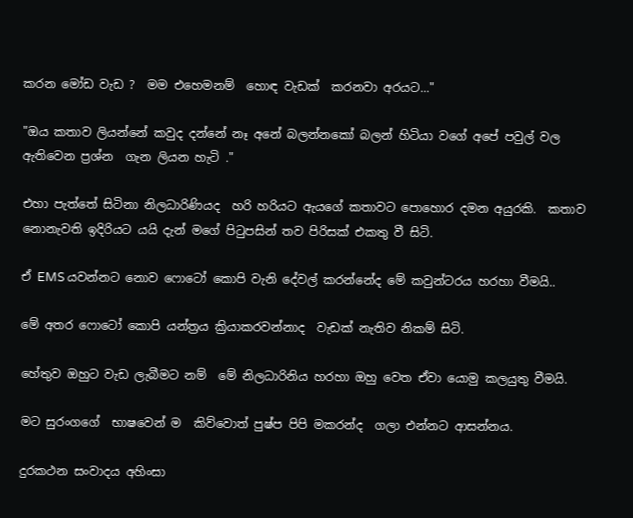කරන මෝඩ වැඩ ?  මම එහෙමනම්  හොඳ වැඩක්  කරනවා අරයට..."

"ඔය කතාව ලියන්නේ කවුද දන්නේ නෑ අනේ බලන්නකෝ බලන් හිටියා වගේ අපේ පවුල් වල ඇතිවෙන ප්‍රශ්න  ගැන ලියන හැටි ."

එහා පැත්තේ සිටිනා නිලධාරිණියද  හරි හරියට ඇයගේ කතාවට පොහොර දමන අයුරකි.  කතාව නොනැවති ඉදිරියට යයි දැන් මගේ පිටුපසින් තව පිරිසක් එකතු වී සිටි.

ඒ EMS යවන්නට නොව ෆොටෝ කොපි වැනි දේවල් කරන්නේද මේ කවුන්ටරය හරහා වීමයි..

මේ අතර ෆොටෝ කොපි යන්ත්‍රය ක්‍රියාකරවන්නාද  වැඩක් නැතිව නිකම් සිටි.

හේතුව ඔහුට වැඩ ලැබීමට නම්  මේ නිලධාරිනිය හරහා ඔහු වෙත ඒවා යොමු කලයුතු වීමයි.

මට සුරංගගේ  භාෂවෙන් ම  කිව්වොත් පුෂ්ප පිපි මකරන්ද  ගලා එන්නට ආසන්නය.

දුරකථන සංවාදය අහිංසා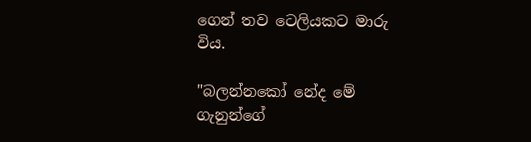ගෙන් තව ටෙලියකට මාරු විය.

"බලන්නකෝ නේද මේ ගැනුන්ගේ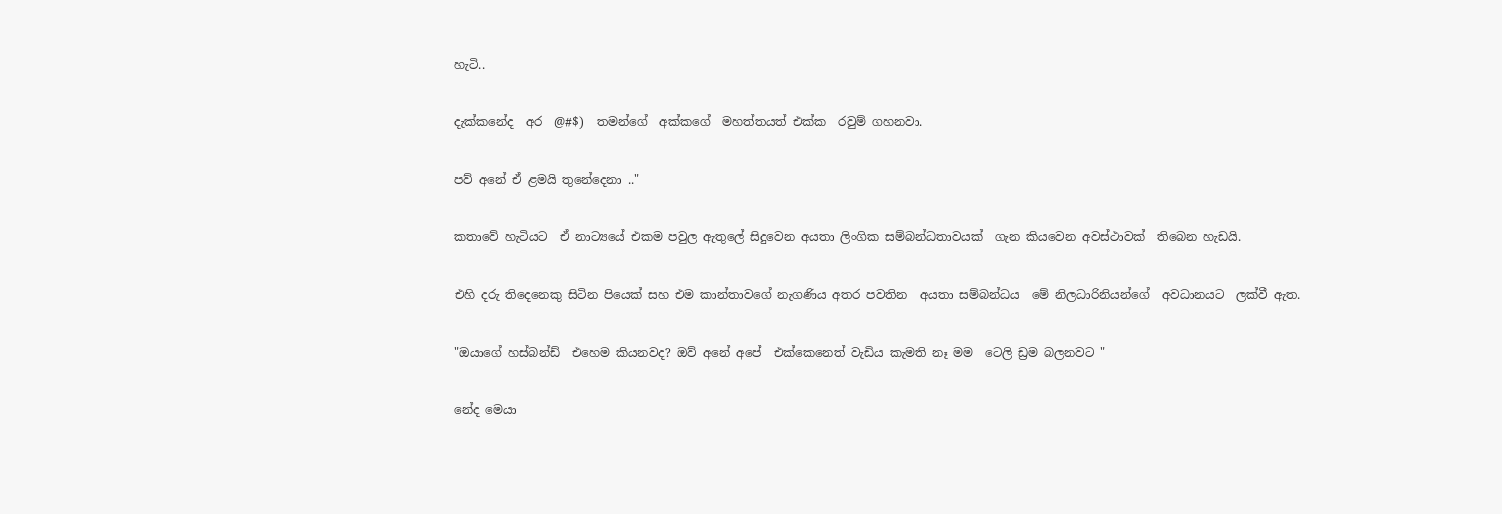හැටි..

දැක්කනේද  අර  @#$)  තමන්ගේ  අක්කගේ  මහත්තයත් එක්ක  රවුම් ගහනවා.

පව් අනේ ඒ ළමයි තුනේදෙනා .."

කතාවේ හැටියට  ඒ නාට්‍යයේ එකම පවුල ඇතුලේ සිදුවෙන අයතා ලිංගික සම්බන්ධතාවයක්  ගැන කියවෙන අවස්ථාවක්  තිබෙන හැඩයි.

එහි දරු තිදෙනෙකු සිටින පියෙක් සහ එම කාන්තාවගේ නැගණිය අතර පවතින  අයතා සම්බන්ධය  මේ නිලධාරිනියන්ගේ  අවධානයට  ලක්වී ඇත.

"ඔයාගේ හස්බන්ඩ්  එහෙම කියනවද? ඔව් අනේ අපේ  එක්කෙනෙත් වැඩිය කැමති නෑ මම  ටෙලි ඩ්‍රම බලනවට "

නේද මෙයා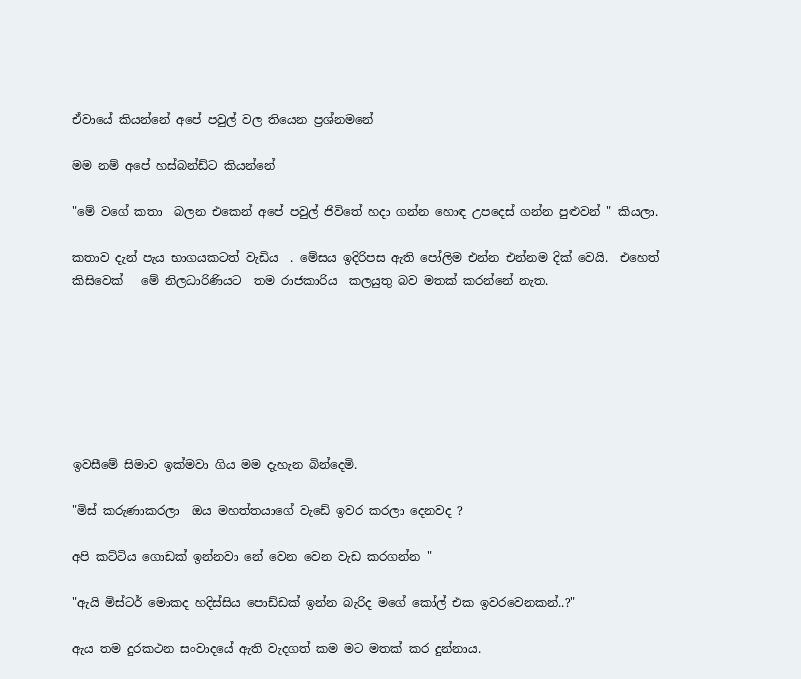ඒවායේ කියන්නේ අපේ පවුල් වල තියෙන ප්‍රශ්නමනේ

මම නම් අපේ හස්බන්ඩ්ට කියන්නේ

"මේ වගේ කතා  බලන එකෙන් අපේ පවුල් ජිවිතේ හදා ගන්න හොඳ උපදෙස් ගන්න පුළුවන් " කියලා.

කතාව දැන් පැය භාගයකටත් වැඩිය  . මේසය ඉදිරිපස ඇති පෝලිම එන්න එන්නම දික් වෙයි.  එහෙත් කිසිවෙක්   මේ නිලධාරිණියට  තම රාජකාරිය  කලයුතු බව මතක් කරන්නේ නැත.







ඉවසීමේ සිමාව ඉක්මවා ගිය මම දැහැන බින්දෙමි.

"මිස් කරුණාකරලා  ඔය මහත්තයාගේ වැඩේ ඉවර කරලා දෙනවද ?

අපි කට්ටිය ගොඩක් ඉන්නවා නේ වෙන වෙන වැඩ කරගන්න "

"ඇයි මිස්ටර් මොකද හදිස්සිය පොඩ්ඩක් ඉන්න බැරිද මගේ කෝල් එක ඉවරවෙනකන්..?"

ඇය තම දුරකථන සංවාදයේ ඇති වැදගත් කම මට මතක් කර දුන්නාය.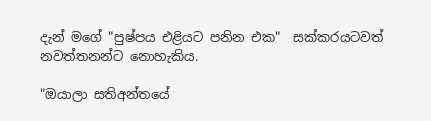දැන් මගේ "පුෂ්පය එළියට පනින එක"  සක්කරයටවත් නවත්තනන්ට නොහැකිය.

"ඔයාලා සතිඅන්තයේ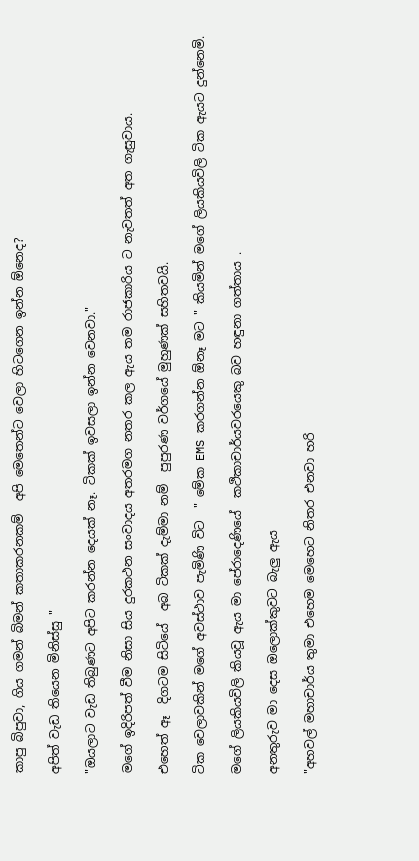කාපු බිපුවා, ගිය ගමන් බිමන් කතාකරනකම්  අපි මෙතෙන්ට වෙලා හිටගෙන ඉන්න ඕනෙද?

අපිත් වැඩ තියෙන මිනිස්සු "

"ඔයලාට වැඩ තිබුණට අපිට කරන්න දෙයක් නෑ. ටිකක් ඉවසලා ඉන්න වෙනවා."

මගේ ඉදිරිපත් වීම නිසා සිය දුරකථන සංවාදය අතරමග නතර කල ඇය තම රාජකාරිය ට නැවතත් අත ගැසුවාය.

එහෙත් ඈ  දිගටම සිටියේ  අබ ටිකක් දැම්මා නම්  පුපුරණ වර්ගයේ මුහුණක් සහිතවයි.

ටික වෙලාවකින් මගේ අවස්ථාව පැමිණි විට  " මේක EMS කරගන්න ඕනෑ මට " කියමින් මගේ ලියකියවිලි ටික ඇයට දුන්නෙමි.

මගේ ලියකියවිලි කියවූ ඇය මා පේරාදෙණියේ  කථිකාචාර්යවරයෙකු බව හඳුනා ගත්තාය .

අනතුරුව මා දෙස ඔලොක්කුවට බැලු ඇය

"අහවල් මහාචාර්ය තුමා එහෙම මෙහෙට නිතර එනවා හරි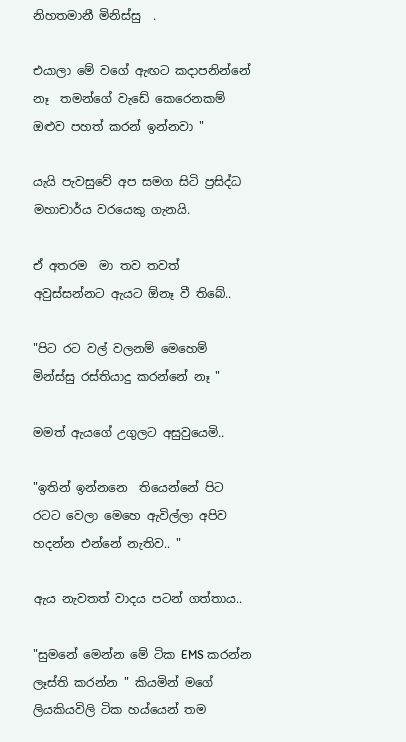නිහතමානී මිනිස්සු  .

එයාලා මේ වගේ ඇඟට කදාපනින්නේ නෑ  තමන්ගේ වැඩේ කෙරෙනකම්  ඔළුව පහත් කරන් ඉන්නවා "

යැයි පැවසුවේ අප සමග සිටි ප්‍රසිද්ධ මහාචාර්ය වරයෙකු ගැනයි.

ඒ අතරම  මා තව තවත් අවුස්සන්නට ඇයට ඕනෑ වී තිබේ..

"පිට රට වල් වලනම් මෙහෙම් මින්ස්සු රස්තියාදු කරන්නේ නෑ "

මමත් ඇයගේ උගුලට අසුවුයෙමි..

"ඉතින් ඉන්නනෙ  තියෙන්නේ පිට රටට වෙලා මෙහෙ ඇවිල්ලා අපිව හදන්න එන්නේ නැතිව.. "

ඇය නැවතත් වාදය පටන් ගත්තාය..

"සුමනේ මෙන්න මේ ටික EMS කරන්න ලෑස්ති කරන්න " කියමින් මගේ ලියකියවිලි ටික හය්යෙන් තම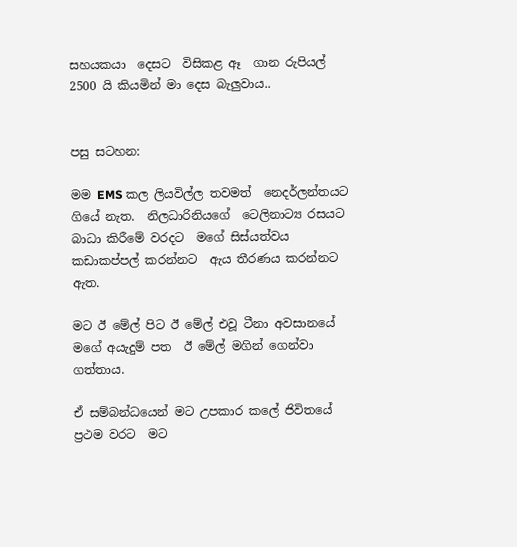සහයකයා  දෙසට  විසිකළ ඈ  ගාන රුපියල් 2500 යි කියමින් මා දෙස බැලුවාය..


පසු සටහන:

මම EMS කල ලියවිල්ල තවමත්  නෙදර්ලන්තයට  ගියේ නැත.  නිලධාරිනියගේ  ටෙලිනාට්‍ය රසයට බාධා කිරීමේ වරදට  මගේ සිස්යත්වය  කඩාකප්පල් කරන්නට  ඇය තීරණය කරන්නට ඇත.

මට ඊ මේල් පිට ඊ මේල් එවූ ටීනා අවසානයේ  මගේ අයැදුම් පත  ඊ මේල් මගින් ගෙන්වා ගත්තාය.

ඒ සම්බන්ධයෙන් මට උපකාර කලේ ජිවිතයේ ප්‍රථම වරට  මට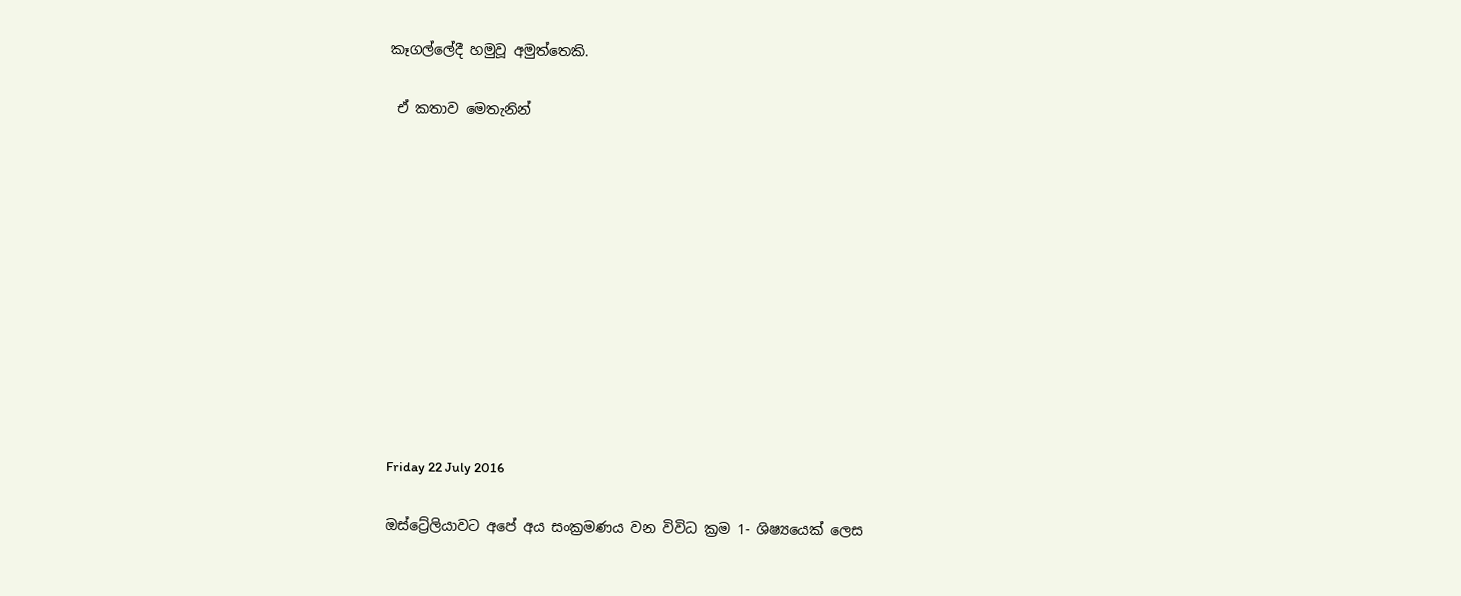කෑගල්ලේදී හමුවූ අමුත්තෙකි.

 ඒ කතාව මෙතැනින්











Friday 22 July 2016

ඔස්ට්‍රේලියාවට අපේ අය සංක්‍රමණය වන විවිධ ක්‍රම 1- ශිෂ්‍යයෙක් ලෙස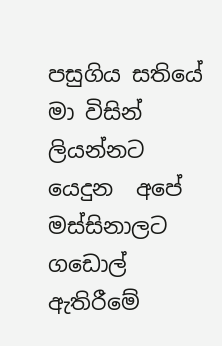පසුගිය සතියේ  මා විසින් ලියන්නට යෙදුන  අපේ මස්සිනාලට  ගඩොල්  ඇතිරීමේ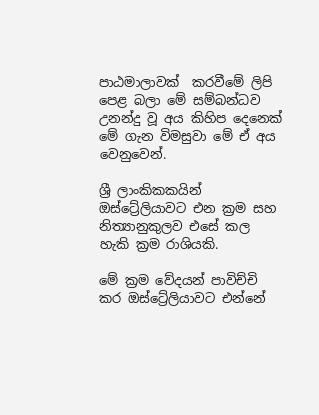පාඨමාලාවක්  කරවීමේ ලිපි පෙළ බලා මේ සම්බන්ධව  උනන්දු වූ අය කිහිප දෙනෙක් මේ ගැන විමසුවා මේ ඒ අය වෙනුවෙන්.

ශ්‍රී ලාංකිකකයින්  ඔස්ට්‍රේලියාවට එන ක්‍රම සහ නිත්‍යානුකුලව එසේ කල හැකි ක්‍රම රාශියකි.

මේ ක්‍රම වේදයන් පාවිච්චි කර ඔස්ට්‍රේලියාවට එන්නේ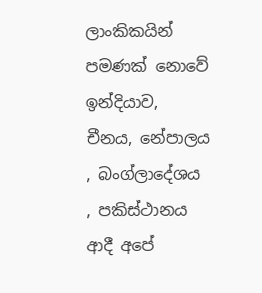ලාංකිකයින් පමණක් නොවේ ඉන්දියාව, චීනය, නේපාලය , බංග්ලාදේශය , පකිස්ථානය ආදී අපේ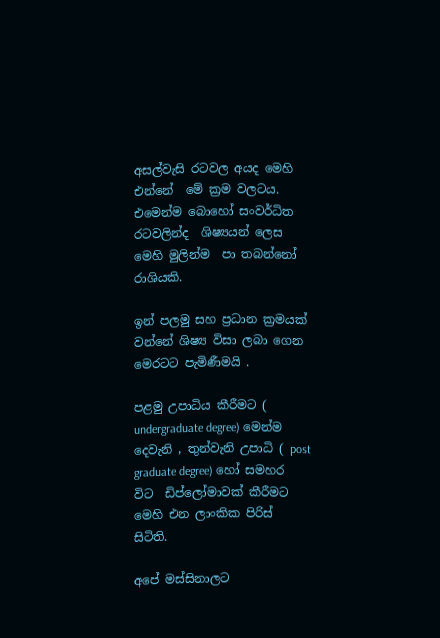අසල්වැසි රටවල අයද මෙහි එන්නේ  මේ ක්‍රම වලටය.
එමෙන්ම බොහෝ සංවර්ධිත රටවලින්ද  ශිෂ්‍යයන් ලෙස මෙහි මුලින්ම  පා තබන්නෝ රාශියකි.

ඉන් පලමු සහ ප්‍රධාන ක්‍රමයක් වන්නේ ශිෂ්‍ය විසා ලබා ගෙන මෙරටට පැමිණීමයි .

පළමු උපාධිය කීරීමට ( undergraduate degree) මෙන්ම දෙවැනි , තුන්වැනි උපාධි ( post graduate degree) හෝ සමහර විට  ඩිප්ලෝමාවක් කීරීමට මෙහි එන ලාංකික පිරිස් සිටිති.

අපේ මස්සිනාලට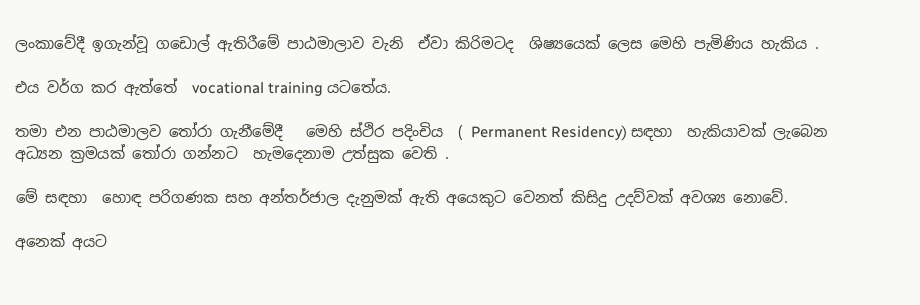ලංකාවේදී ඉගැන්වූ ගඩොල් ඇතිරීමේ පාඨමාලාව වැනි  ඒවා කිරිමටද  ශිෂ්‍යයෙක් ලෙස මෙහි පැමිණිය හැකිය .

එය වර්ග කර ඇත්තේ  vocational training යටතේය.

තමා එන පාඨමාලව තෝරා ගැනීමේදී   මෙහි ස්ථිර පදිංචිය  ( Permanent Residency) සඳහා  හැකියාවක් ලැබෙන අධ්‍යන ක්‍රමයක් තෝරා ගන්නට  හැමදෙනාම උත්සුක වෙති .

මේ සඳහා  හොඳ පරිගණක සහ අන්තර්ජාල දැනුමක් ඇති අයෙකුට වෙනත් කිසිදු උදව්වක් අවශ්‍ය නොවේ.

අනෙක් අයට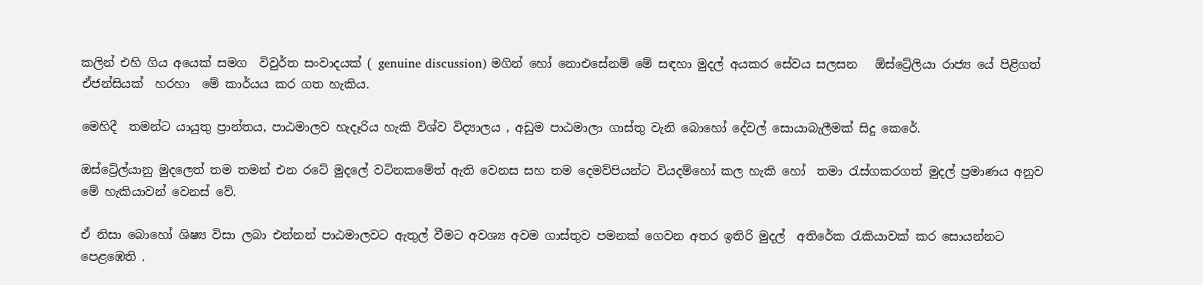කලින් එහි ගිය අයෙක් සමග  විවුර්ත සංවාදයක් ( genuine discussion) මගින් හෝ නොඑසේනම් මේ සඳහා මුදල් අයකර සේවය සලසන   ඕස්ට්‍රේලියා රාජ්‍ය යේ පිළිගත් ඒජන්සියක්  හරහා  මේ කාර්යය කර ගත හැකිය.

මෙහිදී  තමන්ට යායුතු ප්‍රාන්තය, පාඨමාලව හැදෑරිය හැකි විශ්ව විද්‍යාලය , අඩුම පාඨමාලා ගාස්තු වැනි බොහෝ දේවල් සොයාබැලීමක් සිදු කෙරේ.

ඔස්ට්‍රේල්යානු මුදලෙත් තම තමන් එන රටේ මුදලේ වටිනකමේත් ඇති වෙනස සහ තම දෙමව්පියන්ට වියදම්හෝ කල හැකි හෝ  තමා රැස්ගකරගත් මුදල් ප්‍රමාණය අනුව මේ හැකියාවන් වෙනස් වේ.

ඒ නිසා බොහෝ ශිෂ්‍ය විසා ලබා එන්නන් පාඨමාලවට ඇතුල් වීමට අවශ්‍ය අවම ගාස්තුව පමනක් ගෙවන අතර ඉතිරි මුදල්  අතිරේක රැකියාවක් කර සොයන්නට පෙළඹෙති .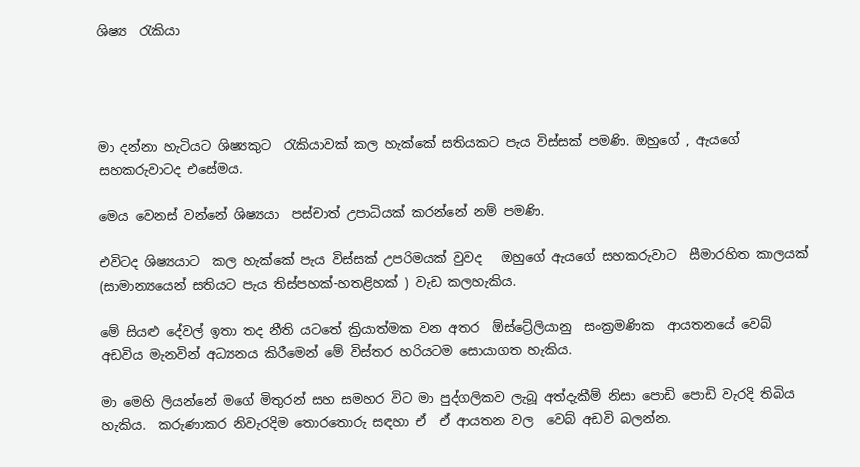ශිෂ්‍ය  රැකියා




මා දන්නා හැටියට ශිෂ්‍යකුට  රැකියාවක් කල හැක්කේ සතියකට පැය විස්සක් පමණි. ඔහුගේ , ඇයගේ සහකරුවාටද එසේමය.

මෙය වෙනස් වන්නේ ශිෂ්‍යයා  පස්චාත් උපාධියක් කරන්නේ නම් පමණි.

එවිටද ශිෂ්‍යයාට  කල හැක්කේ පැය විස්සක් උපරිමයක් වුවද   ඔහුගේ ඇයගේ සහකරුවාට  සීමාරහිත කාලයක්  (සාමාන්‍යයෙන් සතියට පැය තිස්පහක්-හතළිහක් ) වැඩ කලහැකිය.

මේ සියළු දේවල් ඉතා තද නීති යටතේ ක්‍රියාත්මක වන අතර  ඕස්ට්‍රේලියානු  සංක්‍රමණික  ආයතනයේ වෙබ් අඩවිය මැනවින් අධ්‍යනය කිරීමෙන් මේ විස්තර හරියටම සොයාගත හැකිය.

මා මෙහි ලියන්නේ මගේ මිතුරන් සහ සමහර විට මා පුද්ගලිකව ලැබූ අත්දැකීම් නිසා පොඩි පොඩි වැරදි තිබිය හැකිය.  කරුණාකර නිවැරදිම තොරතොරු සඳහා ඒ  ඒ ආයතන වල  වෙබ් අඩවි බලන්න.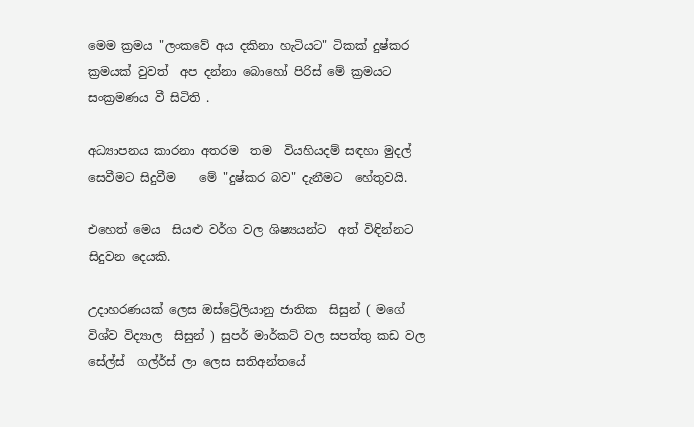මෙම ක්‍රමය "ලංකවේ අය දකිනා හැටියට" ටිකක් දුෂ්කර ක්‍රමයක් වුවත්  අප දන්නා බොහෝ පිරිස් මේ ක්‍රමයට  සංක්‍රමණය වී සිටිති .

අධ්‍යාපනය කාරනා අතරම  තම  වියහියදම් සඳහා මුදල් සෙවීමට සිදුවීම    මේ "දුෂ්කර බව" දැනීමට  හේතුවයි.

එහෙත් මෙය  සියළු වර්ග වල ශිෂ්‍යයන්ට  අත් විඳින්නට  සිදුවන දෙයකි.

උදාහරණයක් ලෙස ඔස්ට්‍රේලියානු ජාතික  සිසුන් ( මගේ විශ්ව විද්‍යාල  සිසුන් ) සුපර් මාර්කට් වල සපත්තු කඩ වල  සේල්ස්  ගල්ර්ස් ලා ලෙස සතිඅන්තයේ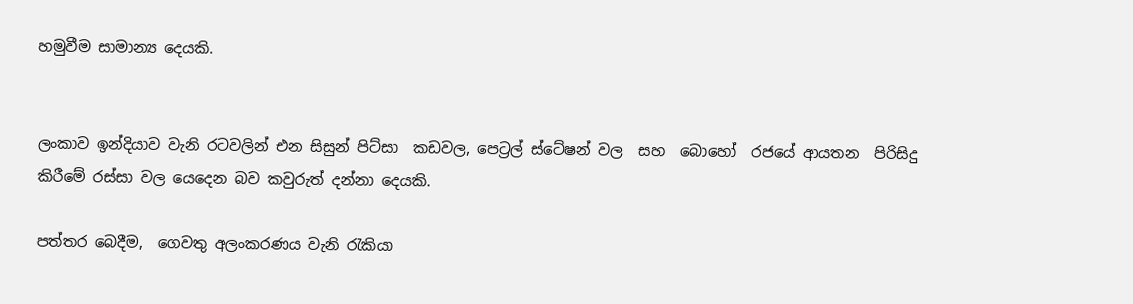හමුවීම සාමාන්‍ය දෙයකි.


ලංකාව ඉන්දියාව වැනි රටවලින් එන සිසුන් පිට්සා  කඩවල, පෙට්‍රල් ස්ටේෂන් වල  සහ  බොහෝ  රජයේ ආයතන  පිරිසිදු කිරීමේ රස්සා වල යෙදෙන බව කවුරුත් දන්නා දෙයකි.

පත්තර බෙදීම,  ගෙවතු අලංකරණය වැනි රැකියා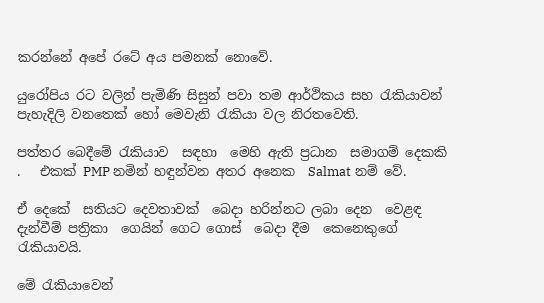කරන්නේ අපේ රටේ අය පමනක් නොවේ.

යුරෝපිය රට වලින් පැමිණි සිසුන් පවා තම ආර්ථිකය සහ රැකියාවන් පැහැදිලි වනතෙක් හෝ මෙවැනි රැකියා වල නිරතවෙති.

පත්තර බෙදීමේ රැකියාව  සඳහා  මෙහි ඇති ප්‍රධාන  සමාගම් දෙකකි .   එකක් PMP නමින් හඳුන්වන අතර අනෙක  Salmat නම් වේ.

ඒ දෙකේ  සතියට දෙවතාවක්  බෙදා හරින්නට ලබා දෙන  වෙළඳ දැන්වීම් පත්‍රිකා  ගෙයින් ගෙට ගොස්  බෙදා දීම  කෙනෙකුගේ රැකියාවයි.

මේ රැකියාවෙන්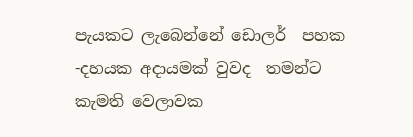පැයකට ලැබෙන්නේ ඩොලර්  පහක -දහයක අදායමක් වුවද  තමන්ට කැමති වෙලාවක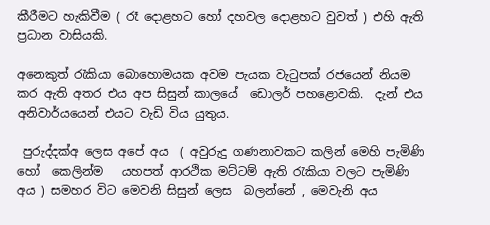කීරීමට හැකිවීම ( රෑ දොළහට හෝ දහවල දොළහට වුවත් ) එහි ඇති ප්‍රධාන වාසියකි.

අනෙකුත් රැකියා බොහොමයක අවම පැයක වැටුපක් රජයෙන් නියම කර ඇති අතර එය අප සිසුන් කාලයේ  ඩොලර් පහළොවකි.  දැන් එය අනිවාර්යයෙන් එයට වැඩි විය යුතුය.

 පුරුද්දක්අ ලෙස අපේ අය  ( අවුරුදු ගණනාවකට කලින් මෙහි පැමිණි හෝ  කෙලින්ම   යහපත් ආරථික මට්ටම් ඇති රැකියා වලට පැමිණි අය ) සමහර විට මෙවනි සිසුන් ලෙස  බලන්නේ , මෙවැනි අය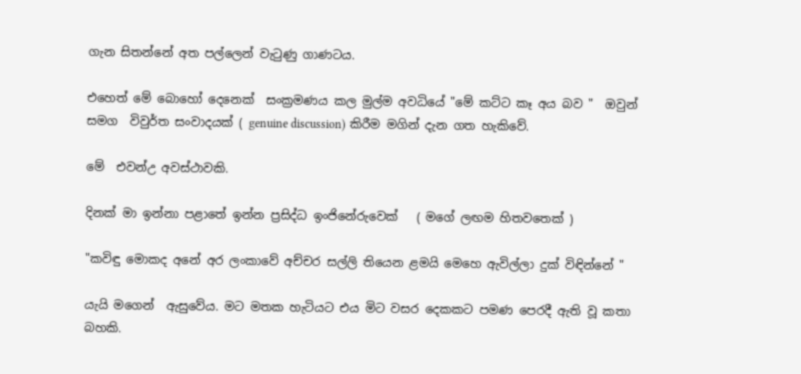ගැන සිතන්නේ අත පල්ලෙන් වැටුණු ගාණටය.

එහෙත් මේ බොහෝ දෙනෙක්  සංක්‍රමණය කල මුල්ම අවධියේ "මේ කට්ට කෑ අය බව "  ඔවුන් සමග  විවුර්ත සංවාදයක් ( genuine discussion) කිරීම මගින් දැන ගත හැකිවේ.

මේ  එවන්උ අවස්ථාවකි.

දිනක් මා ඉන්නා පළාතේ ඉන්න ප්‍රසිද්ධ ඉංජිනේරුවෙක්   ( මගේ ලඟම හිතවතෙක් )

"කවිඳු මොකද අනේ අර ලංකාවේ අච්චර සල්ලි තියෙන ළමයි මෙහෙ ඇවිල්ලා දුක් විඳින්නේ "

යැයි මගෙන්  ඇසුවේය. මට මතක හැටියට එය මිට වසර දෙකකට පමණ පෙරදී ඇති වූ කතා බහකි.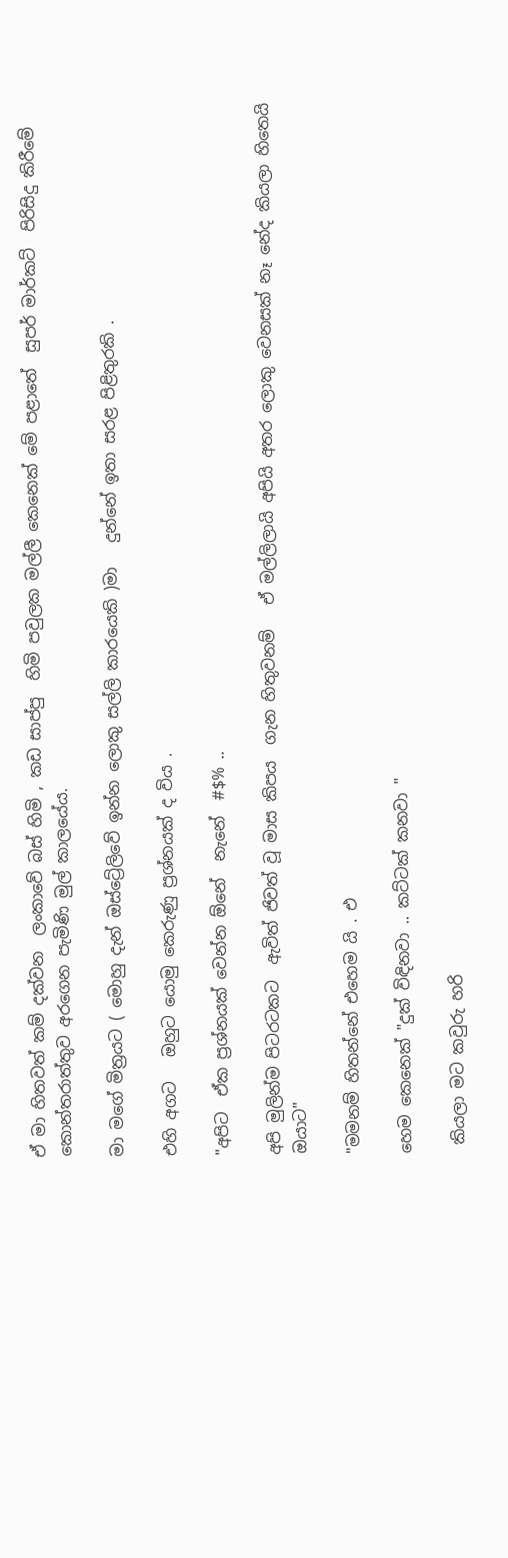ඒ මා හිතවත් කම් දක්වන  ලංකාවේ බස් හිමි , කඩ සාප්පු  හිමි පවුලක මල්ලී කෙනෙක් මේ පළාතේ  සුපර් මාර්කට්  පිරිසිදු කිරීමේ කොන්තරාත්තුව අරගෙන පැමිණි මුල් කාලයේය.

මා මගේ මිත්‍රයට ( මොහු දැන් ඔස්ට්‍රේලිවේ ඉන්න ලොකු සල්ලි කාරයෙකි )මා   දුන්නේ ඉතා සරළ පිළිතුරකි .

එහි අගට   ඔහුට යොමු කෙරුණු ප්‍රශ්නයක් ද විය .

"අපිට  ඒක ප්‍රශ්නයක් වෙන්න ඕනේ  නැනේ  #$% ..

අපි මුලින්ම පිටරටකට  ඇවිත් ජිවත් වූ මාස කිපය  ගැන හිතුවනම්   ඒ මල්ලිලායි අපියි අතර ලොකු වෙනසක් නෑ නේද කියලා හිතෙයි ඔයාට"

"මමනම් හිතන්නේ එහෙම යි . එ

හෙම කෙනෙක් "දුක් විඳිනවා .. කට්ටක් කනවා "

 කියලා මට කවුරු හරි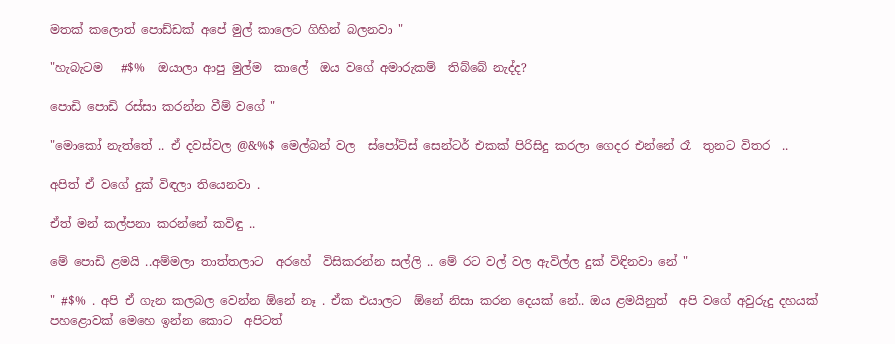මතක් කලොත් පොඩ්ඩක් අපේ මුල් කාලෙට ගිහින් බලනවා "

"හැබැටම   #$%  ඔයාලා ආපු මුල්ම  කාලේ  ඔය වගේ අමාරුකම්  තිබ්බේ නැද්ද?

පොඩි පොඩි රස්සා කරන්න වීම් වගේ "

"මොකෝ නැත්තේ .. ඒ දවස්වල @&%$ මෙල්බන් වල  ස්පෝට්ස් සෙන්ටර් එකක් පිරිසිදු කරලා ගෙදර එන්නේ රෑ  තුනට විතර  ..

අපිත් ඒ වගේ දුක් විඳලා තියෙනවා .

ඒත් මන් කල්පනා කරන්නේ කවිඳු ..

මේ පොඩි ළමයි ..අම්මලා තාත්තලාට  අරහේ  විසිකරන්න සල්ලි .. මේ රට වල් වල ඇවිල්ල දුක් විඳිනවා නේ "

" #$% . අපි ඒ ගැන කලබල වෙන්න ඕනේ නෑ . ඒක එයාලට  ඕනේ නිසා කරන දෙයක් නේ.. ඔය ළමයිනුත්  අපි වගේ අවුරුදු දහයක් පහළොවක් මෙහෙ ඉන්න කොට  අපිටත්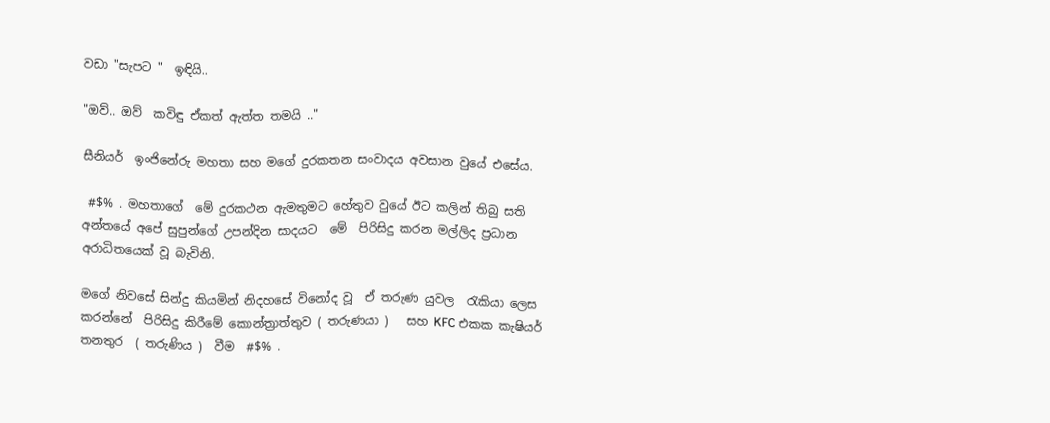වඩා "සැපට "  ඉඳියි..

"ඔව්.. ඔව්  කවිඳු ඒකත් ඇත්ත තමයි .."

සීනියර්  ඉංජිනේරු මහතා සහ මගේ දුරකතන සංවාදය අවසාන වුයේ එසේය.

 #$% . මහතාගේ  මේ දුරකථන ඇමතුමට හේතුව වුයේ ඊට කලින් තිබු සති අන්තයේ අපේ සුපුන්ගේ උපන්දින සාදයට  මේ  පිරිසිදු කරන මල්ලිද ප්‍රධාන අරාධිතයෙක් වූ බැවිනි.

මගේ නිවසේ සින්දු කියමින් නිදහසේ විනෝද වූ  ඒ තරුණ යුවල  රැකියා ලෙස කරන්නේ  පිරිසිදු කිරීමේ කොන්ත්‍රාත්තුව ( තරුණයා )   සහ KFC එකක කැෂියර්  තනතුර  ( තරුණිය )  වීම  #$% .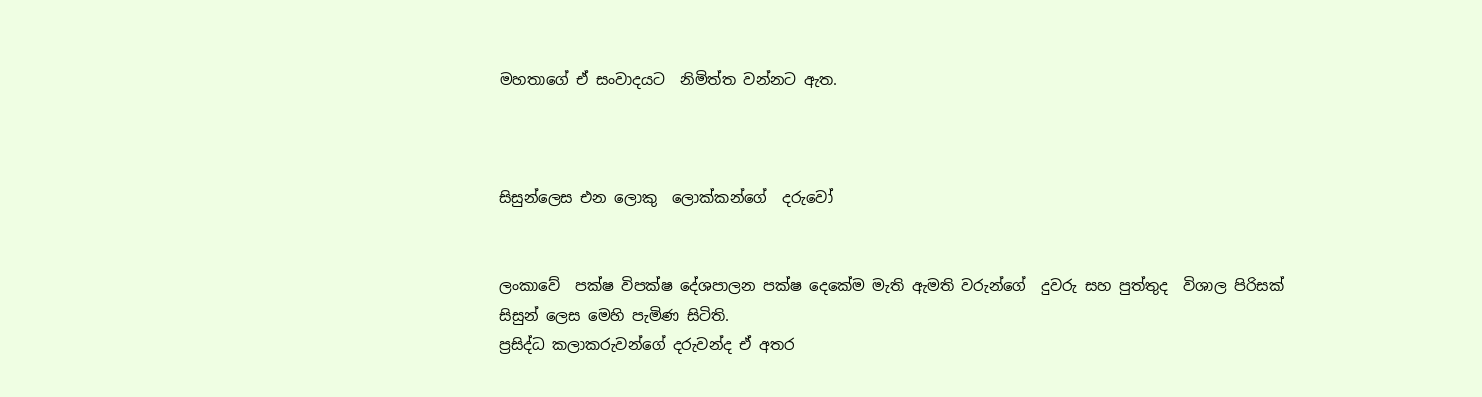මහතාගේ ඒ සංවාදයට  නිමිත්ත වන්නට ඇත.



සිසුන්ලෙස එන ලොකු  ලොක්කන්ගේ  දරුවෝ


ලංකාවේ  පක්ෂ විපක්ෂ දේශපාලන පක්ෂ දෙකේම මැති ඇමති වරුන්ගේ  දුවරු සහ පුත්තුද  විශාල පිරිසක්
සිසුන් ලෙස මෙහි පැමිණ සිටිති.
ප්‍රසිද්ධ කලාකරුවන්ගේ දරුවන්ද ඒ අතර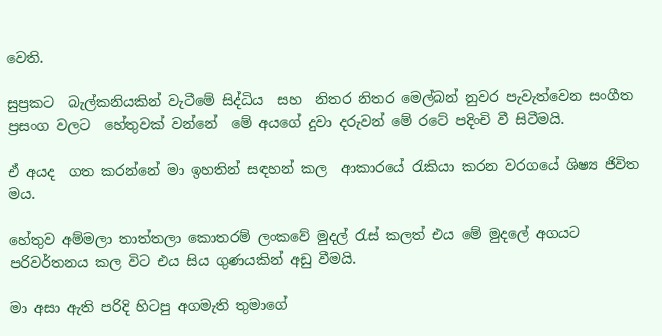වෙති.

සුප්‍රකට  බැල්කනියකින් වැටීමේ සිද්ධිය  සහ  නිතර නිතර මෙල්බන් නුවර පැවැත්වෙන සංගීත ප්‍රසංග වලට  හේතුවක් වන්නේ  මේ අයගේ දුවා දරුවන් මේ රටේ පදිංචි වී සිටීමයි.

ඒ අයද  ගත කරන්නේ මා ඉහතින් සඳහන් කල  ආකාරයේ රැකියා කරන වරගයේ ශිෂ්‍ය ජිවිත මය.

හේතුව අම්මලා තාත්තලා කොතරම් ලංකවේ මුදල් රැස් කලත් එය මේ මුදලේ අගයට පරිවර්තනය කල විට එය සිය ගුණයකින් අඩු වීමයි.

මා අසා ඇති පරිදි හිටපු අගමැති තුමාගේ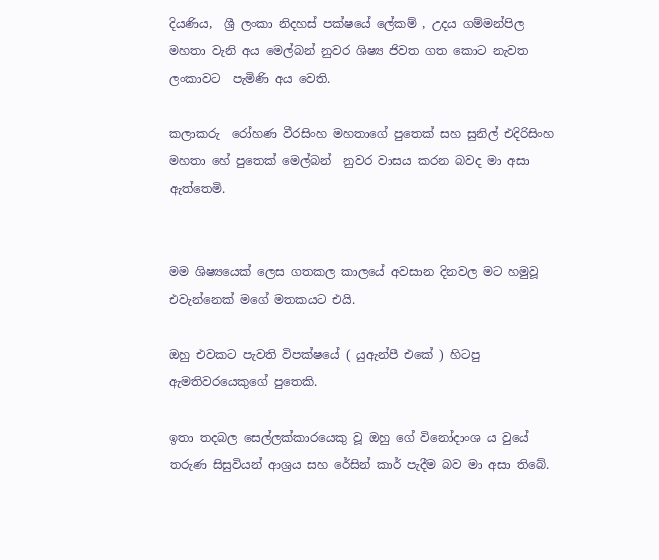දියණිය,  ශ්‍රී ලංකා නිදහස් පක්ෂයේ ලේකම් , උදය ගම්මන්පිල මහතා වැනි අය මෙල්බන් නුවර ශිෂ්‍ය ජිවත ගත කොට නැවත ලංකාවට  පැමිණි අය වෙති.

කලාකරු  රෝහණ වීරසිංහ මහතාගේ පුතෙක් සහ සුනිල් එදිරිසිංහ මහතා හේ පුතෙක් මෙල්බන්  නුවර වාසය කරන බවද මා අසා ඇත්තෙමි.


මම ශිෂ්‍යයෙක් ලෙස ගතකල කාලයේ අවසාන දිනවල මට හමුවූ එවැන්නෙක් මගේ මතකයට එයි.

ඔහු එවකට පැවති විපක්ෂයේ ( යුඇන්පී එකේ ) හිටපු ඇමතිවරයෙකුගේ පුතෙකි.

ඉතා තදබල සෙල්ලක්කාරයෙකු වූ ඔහු ගේ විනෝදාංශ ය වුයේ  තරුණ සිසුවියන් ආශ්‍රය සහ රේසින් කාර් පැදීම බව මා අසා තිබේ.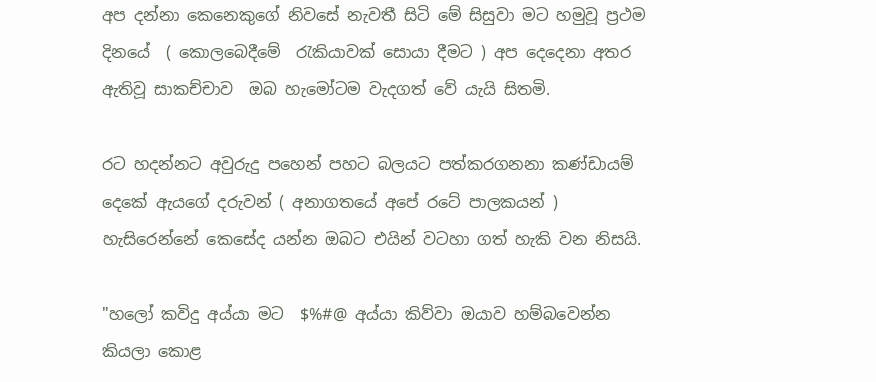අප දන්නා කෙනෙකුගේ නිවසේ නැවතී සිටි මේ සිසුවා මට හමුවූ ප්‍රථම දිනයේ  ( කොලබෙදීමේ  රැකියාවක් සොයා දීමට ) අප දෙදෙනා අතර ඇතිවූ සාකච්චාව  ඔබ හැමෝටම වැදගත් වේ යැයි සිතමි.

රට හදන්නට අවුරුදු පහෙන් පහට බලයට පත්කරගනනා කණ්ඩායම් දෙකේ ඇයගේ දරුවන් ( අනාගතයේ අපේ රටේ පාලකයන් ) හැසිරෙන්නේ කෙසේද යන්න ඔබට එයින් වටහා ගත් හැකි වන නිසයි.

"හලෝ කවිදු අය්යා මට  $%#@ අය්යා කිව්වා ඔයාව හම්බවෙන්න කියලා කොළ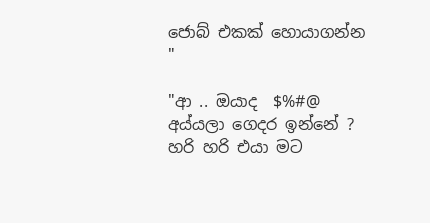ජොබ් එකක් හොයාගන්න "

"ආ .. ඔයාද  $%#@ අය්යලා ගෙදර ඉන්නේ ? හරි හරි එයා මට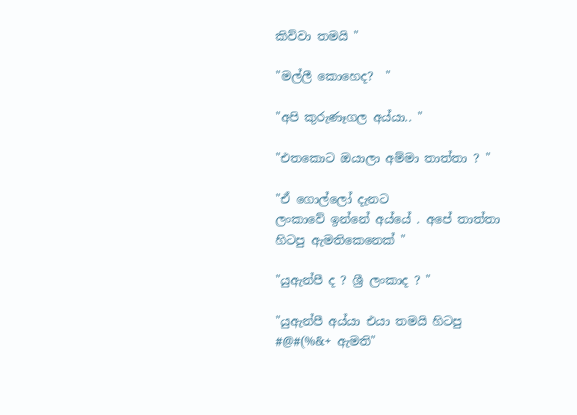කිව්වා තමයි "

"මල්ලී කොහෙද?  "

"අපි කුරුණෑගල අය්යා.. "

"එතකොට ඔයාලා අම්මා තාත්තා ? "

"ඒ ගොල්ලෝ දැනට
ලංකාවේ ඉන්නේ අය්යේ . අපේ තාත්තා හිටපු ඇමතිකෙනෙක් "

"යුඇන්පී ද ? ශ්‍රී ලංකාද ? "

"යුඇන්පී අය්යා එයා තමයි හිටපු  #@#(%&+ ඇමති"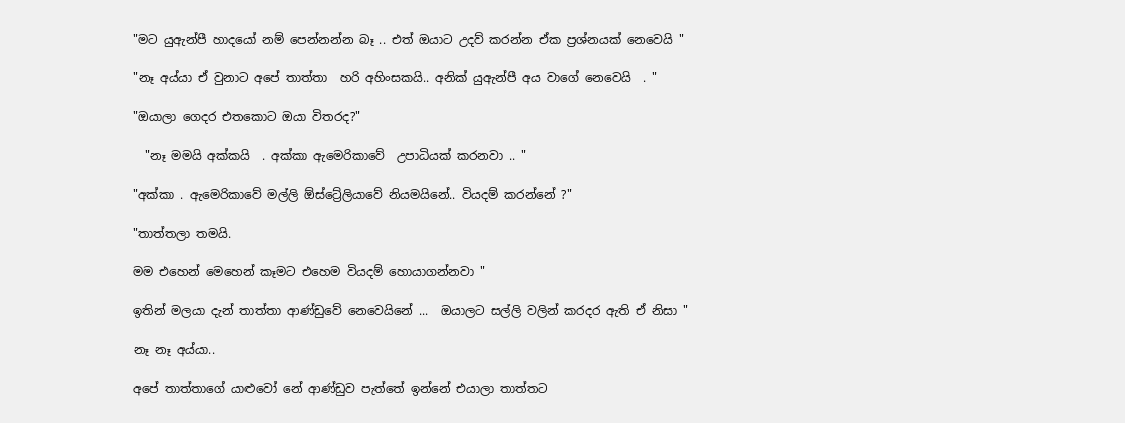"මට යුඇන්පී හාදයෝ නම් පෙන්නන්න බෑ .. එත් ඔයාට උදව් කරන්න ඒක ප්‍රශ්නයක් නෙවෙයි "

"නෑ අය්යා ඒ වුනාට අපේ තාත්තා  හරි අහිංසකයි.. අනික් යුඇන්පී අය වාගේ නෙවෙයි  . "

"ඔයාලා ගෙදර එතකොට ඔයා විතරද?"

  "නෑ මමයි අක්කයි  . අක්කා ඇමෙරිකාවේ  උපාධියක් කරනවා .. "

"අක්කා . ඇමෙරිකාවේ මල්ලි ඕස්ට්‍රේලියාවේ නියමයිනේ.. වියදම් කරන්නේ ?"

"තාත්තලා තමයි.

මම එහෙන් මෙහෙන් කෑමට එහෙම වියදම් හොයාගන්නවා "

ඉතින් මලයා දැන් තාත්තා ආණ්ඩුවේ නෙවෙයිනේ ...  ඔයාලට සල්ලි වලින් කරදර ඇති ඒ නිසා "

නෑ නෑ අය්යා..

අපේ තාත්තාගේ යාළුවෝ නේ ආණ්ඩුව පැත්තේ ඉන්නේ එයාලා තාත්තට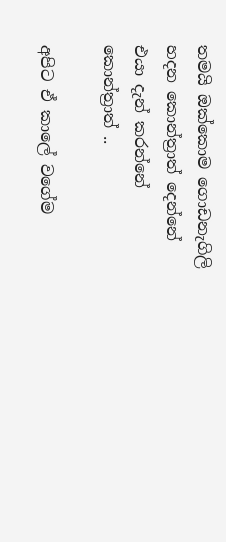තමයි ඔක්කොම ගොඩනැගිලි හදන කොන්ත්‍රාත් දෙන්නේ එයා දැන් කරන්නේ කොන්ත්‍රාත් ..

අපිට ඒ කාලේ වගේම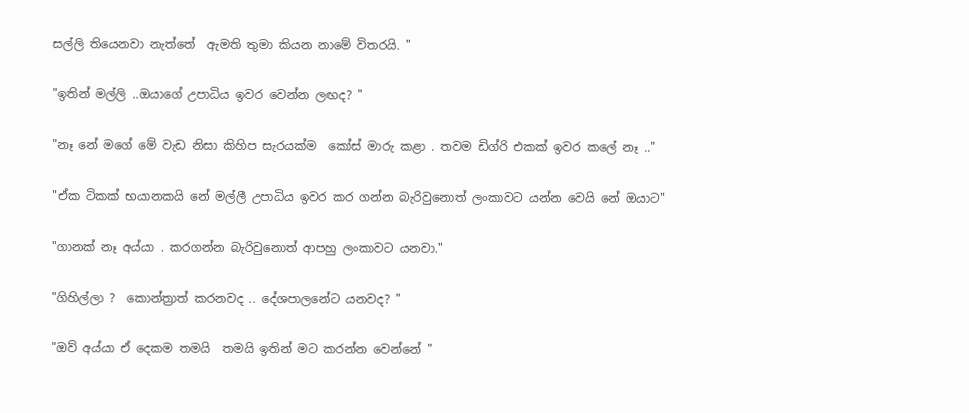සල්ලි තියෙනවා නැත්තේ  ඇමති තුමා කියන නාමේ විතරයි. "

"ඉතින් මල්ලි ..ඔයාගේ උපාධිය ඉවර වෙන්න ලඟද? "

"නෑ නේ මගේ මේ වැඩ නිසා කිහිප සැරයක්ම  කෝස් මාරු කළා . තවම ඩිග්රි එකක් ඉවර කලේ නෑ .."

"ඒක ටිකක් භයානකයි නේ මල්ලී උපාධිය ඉවර කර ගන්න බැරිවුනොත් ලංකාවට යන්න වෙයි නේ ඔයාට"

"ගානක් නෑ අය්යා . කරගන්න බැරිවුනොත් ආපහු ලංකාවට යනවා."

"ගිහිල්ලා ?  කොන්ත්‍රාත් කරනවද .. දේශපාලනේට යනවද? "

"ඔව් අය්යා ඒ දෙකම තමයි  තමයි ඉතින් මට කරන්න වෙන්නේ "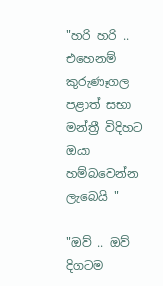"හරි හරි .. එහෙනම් කුරුණෑගල පළාත් සභා මන්ත්‍රී විදිහට ඔයා හම්බවෙන්න ලැබෙයි "

"ඔව් .. ඔව් දිගටම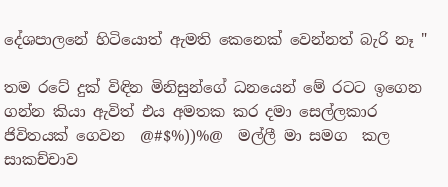දේශපාලනේ හිටියොත් ඇමති කෙනෙක් වෙන්නත් බැරි නෑ "

තම රටේ දුක් විඳින මිනිසුන්ගේ ධනයෙන් මේ රටට ඉගෙන ගන්න කියා ඇවිත් එය අමතක කර දමා සෙල්ලකාර ජිවිතයක් ගෙවන  @#$%))%@  මල්ලී මා සමග  කල සාකච්චාව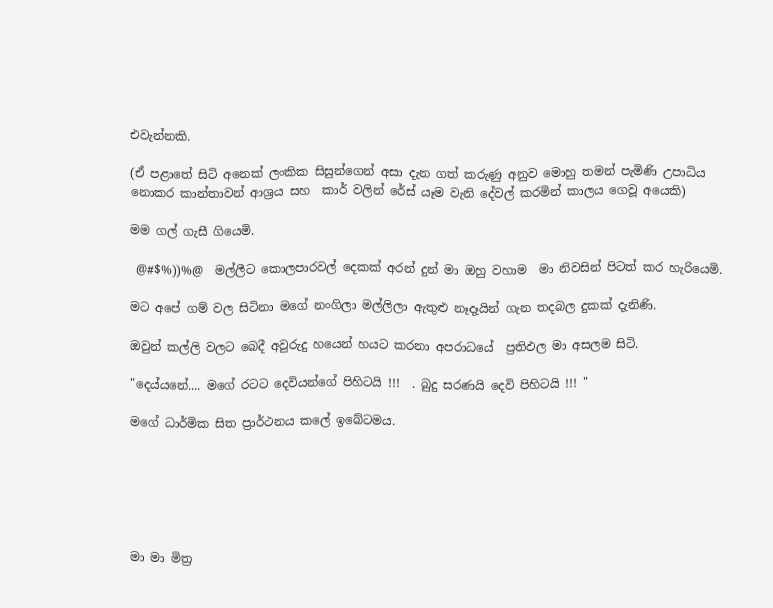එවැන්නකි.

(ඒ පළාතේ සිටි අනෙක් ලංකික සිසුන්ගෙන් අසා දැන ගත් කරුණු අනුව මොහු තමන් පැමිණි උපාධිය නොකර කාන්තාවන් ආශ්‍රය සහ  කාර් වලින් රේස් යෑම වැනි දේවල් කරමින් කාලය ගෙවූ අයෙකි)

මම ගල් ගැසී ගියෙමි.

 @#$%))%@  මල්ලීට කොලපාරවල් දෙකක් අරන් දුන් මා ඔහු වහාම  මා නිවසින් පිටත් කර හැරියෙමි.

මට අපේ ගම් වල සිටිනා මගේ නංගිලා මල්ලිලා ඇතුළු නෑදෑයින් ගැන තදබල දුකක් දැනිණි.

ඔවුන් කල්ලි වලට බෙදී අවුරුදු හයෙන් හයට කරනා අපරාධයේ  ප්‍රතිඵල මා අසලම සිටි.

"දෙය්යනේ.... මගේ රටට දෙවියන්ගේ පිහිටයි !!!  . බුදු සරණයි දෙවි පිහිටයි !!! "

මගේ ධාර්මික සිත ප්‍රාර්ථනය කලේ ඉබේටමය.






මා මා මිත්‍ර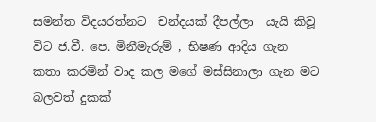සමන්ත විදයරත්නට  චන්දයක් දීපල්ලා  යැයි කිවූ විට ජ.වී. පෙ. මිනීමැරුම් , භිෂණ ආදිය ගැන කතා කරමින් වාද කල මගේ මස්සිනාලා ගැන මට බලවත් දුකක්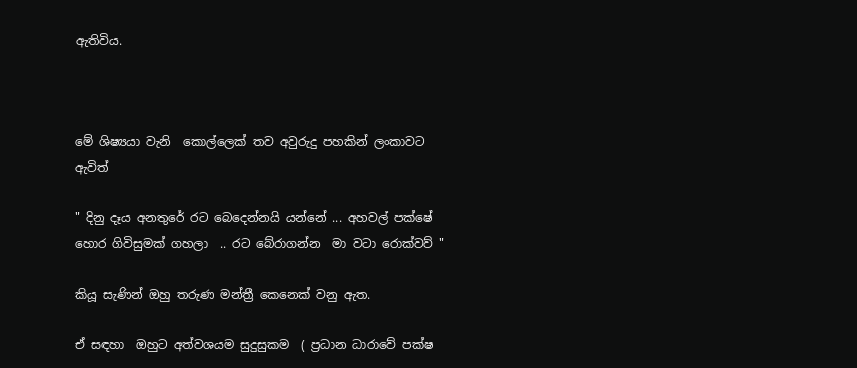ඇතිවිය.



මේ ශිෂ්‍යයා වැනි  කොල්ලෙක් තව අවුරුදු පහකින් ලංකාවට ඇවිත්

" දිනු දෑය අනතුරේ රට බෙදෙන්නයි යන්නේ ... අහවල් පක්ෂේ හොර ගිවිසුමක් ගහලා  .. රට බේරාගන්න  මා වටා රොක්වව් "

කියූ සැණින් ඔහු තරුණ මන්ත්‍රී කෙනෙක් වනු ඇත.

ඒ සඳහා  ඔහුට අත්වශයම සුදුසුකම  ( ප්‍රධාන ධාරාවේ පක්ෂ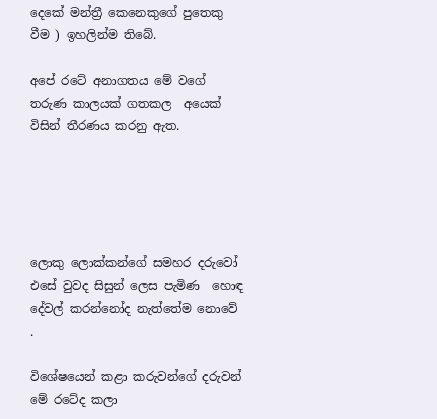දෙකේ මන්ත්‍රී කෙනෙකුගේ පුතෙකු වීම ) ඉහලින්ම තිබේ.

අපේ රටේ අනාගතය මේ වගේ තරුණ කාලයක් ගතකල  අයෙක් විසින් තීරණය කරනු ඇත.





ලොකු ලොක්කන්ගේ සමහර දරුවෝ එසේ වුවද සිසුන් ලෙස පැමිණ  හොඳ දේවල් කරන්නෝද නැත්තේම නොවේ  .

විශේෂයෙන් කළා කරුවන්ගේ දරුවන්  මේ රටේද කලා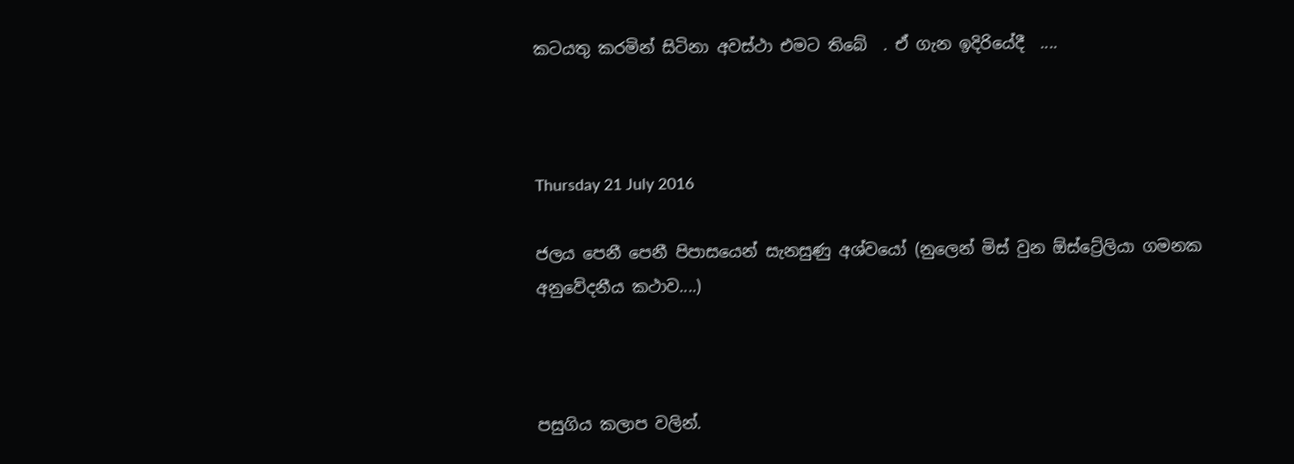කටයතු කරමින් සිටිනා අවස්ථා එමට තිබේ  . ඒ ගැන ඉදිරියේදී  ....



Thursday 21 July 2016

ජලය පෙනී පෙනී පිපාසයෙන් සැනසුණු අශ්වයෝ (නුලෙන් මිස් වුන ඕස්ට්‍රේලියා ගමනක අනුවේදනීය කථාව....)



පසුගිය කලාප වලින්.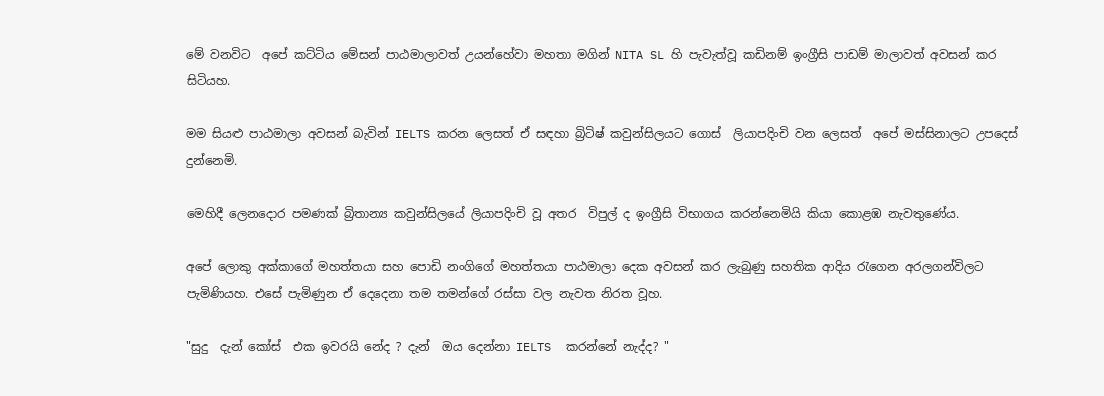මේ වනවිට  අපේ කට්ටිය මේසන් පාඨමාලාවත් උයන්හේවා මහතා මගින් NITA SL හි පැවැත්වූ කඩිනම් ඉංග්‍රීසි පාඩම් මාලාවත් අවසන් කර සිටියහ.

මම සියළු පාඨමාලා අවසන් බැවින් IELTS කරන ලෙසත් ඒ සඳහා බ්‍රිටිෂ් කවුන්සිලයට ගොස්  ලියාපදිංචි වන ලෙසත්  අපේ මස්සිනාලට උපදෙස් දුන්නෙමි.

මෙහිදී ලෙනදොර පමණක් බ්‍රිතාන්‍ය කවුන්සිලයේ ලියාපදිංචි වූ අතර  විපුල් ද ඉංග්‍රීසි විභාගය කරන්නෙමියි කියා කොළඹ නැවතුණේය.

අපේ ලොකු අක්කාගේ මහත්තයා සහ පොඩි නංගිගේ මහත්තයා පාඨමාලා දෙක අවසන් කර ලැබුණු සහතික ආදිය රැගෙන අරලගන්විලට පැමිණියහ. එසේ පැමිණුන ඒ දෙදෙනා තම තමන්ගේ රස්සා වල නැවත නිරත වූහ.

"සුදු  දැන් කෝස්  එක ඉවරයි නේද ? දැන්  ඔය දෙන්නා IELTS  කරන්නේ නැද්ද? "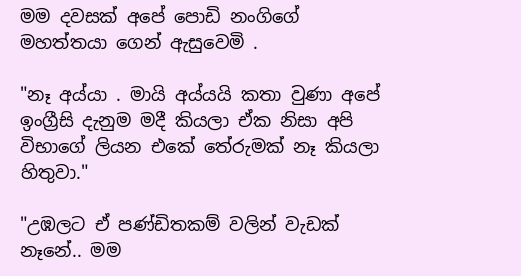මම දවසක් අපේ පොඩි නංගිගේ මහත්තයා ගෙන් ඇසුවෙමි .

"නෑ අය්යා . මායි අය්යයි කතා වුණා අපේ ඉංග්‍රීසි දැනුම මදී කියලා ඒක නිසා අපි විභාගේ ලියන එකේ තේරුමක් නෑ කියලා හිතුවා."

"උඹලට ඒ පණ්ඩිතකම් වලින් වැඩක් නෑනේ.. මම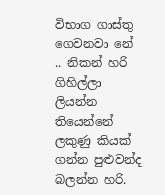විභාග ගාස්තු ගෙවනවා නේ .. නිකන් හරි ගිහිල්ලා ලියන්න තියෙන්නේ  ලකුණු කියක් ගන්න පුළුවන්ද  බලන්න හරි.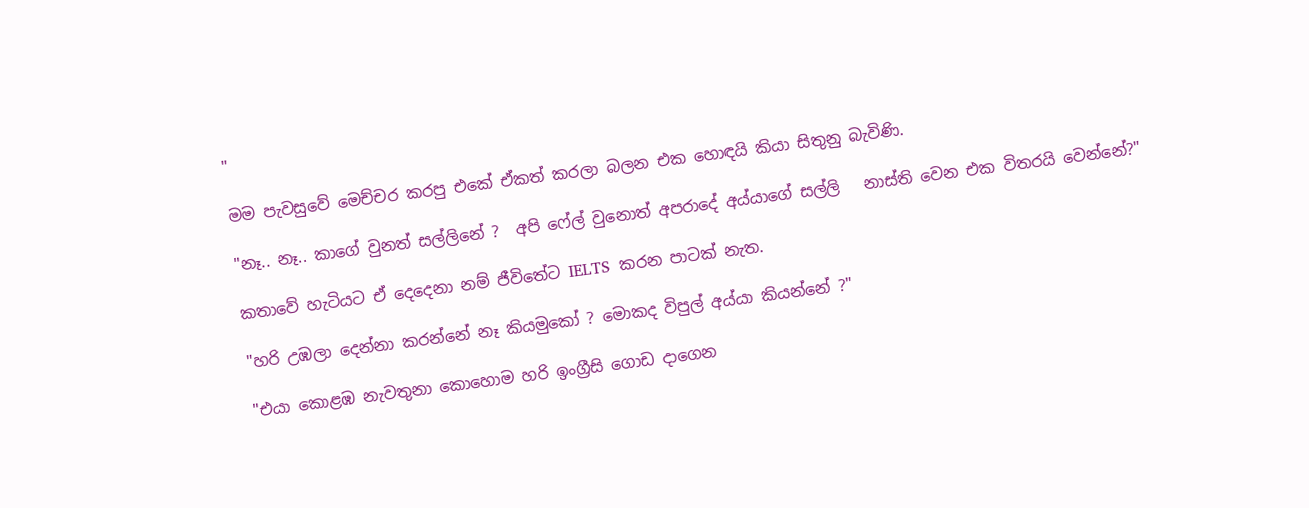"

මම පැවසුවේ මෙච්චර කරපු එකේ ඒකත් කරලා බලන එක හොඳයි කියා සිතුනු බැවිණි.

"නෑ.. නෑ.. කාගේ වුනත් සල්ලිනේ ?  අපි ෆේල් වුනොත් අපරාදේ අය්යාගේ සල්ලි   නාස්ති වෙන එක විතරයි වෙන්නේ?"

කතාවේ හැටියට ඒ දෙදෙනා නම් ජීවිතේට IELTS  කරන පාටක් නැත.

"හරි උඹලා දෙන්නා කරන්නේ නෑ කියමුකෝ ? මොකද විපුල් අය්යා කියන්නේ ?"

"එයා කොළඹ නැවතුනා කොහොම හරි ඉංග්‍රීසි ගොඩ දාගෙන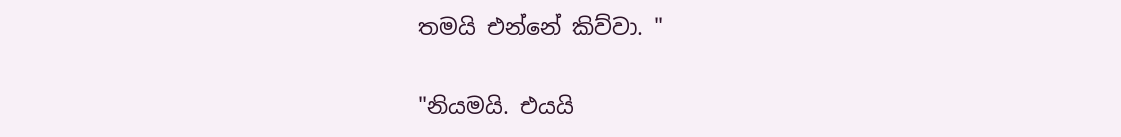තමයි එන්නේ කිව්වා. "

"නියමයි. එයයි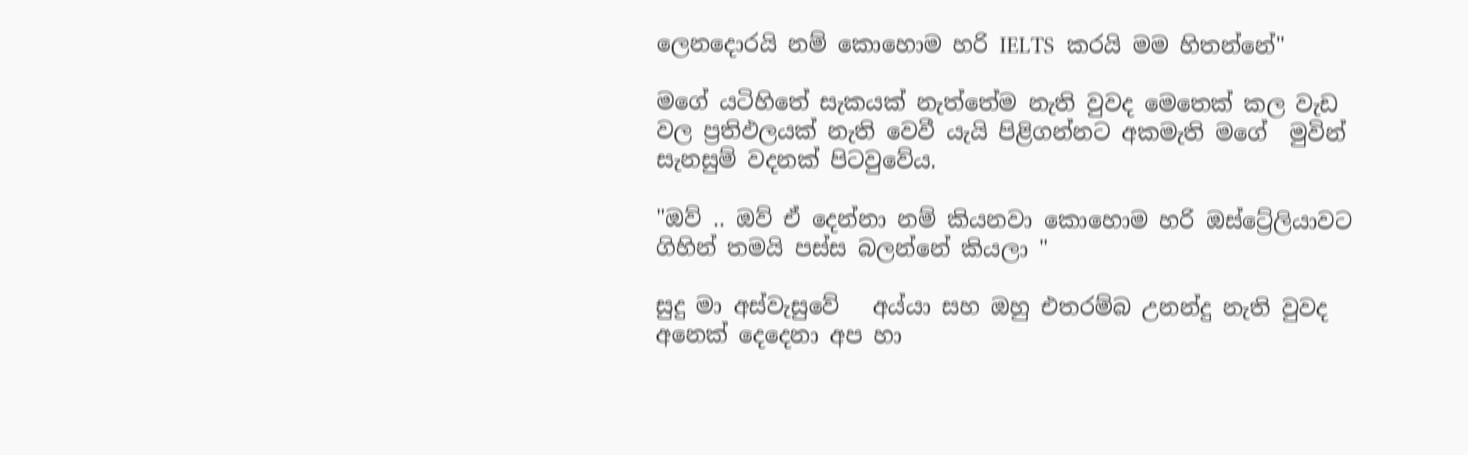ලෙනදොරයි නම් කොහොම හරි IELTS  කරයි මම හිතන්නේ"

මගේ යටිහිතේ සැකයක් නැත්තේම නැති වුවද මෙතෙක් කල වැඩ වල ප්‍රතිඵලයක් නැති වෙවී යැයි පිළිගන්නට අකමැති මගේ  මුවින් සැනසුම් වදනක් පිටවුවේය.

"ඔව් .. ඔව් ඒ දෙන්නා නම් කියනවා කොහොම හරි ඔස්ට්‍රේලියාවට ගිහින් තමයි පස්ස බලන්නේ කියලා "

සුදු මා අස්වැසුවේ   අය්යා සහ ඔහු එතරම්බ උනන්දු නැති වුවද අනෙක් දෙදෙනා අප හා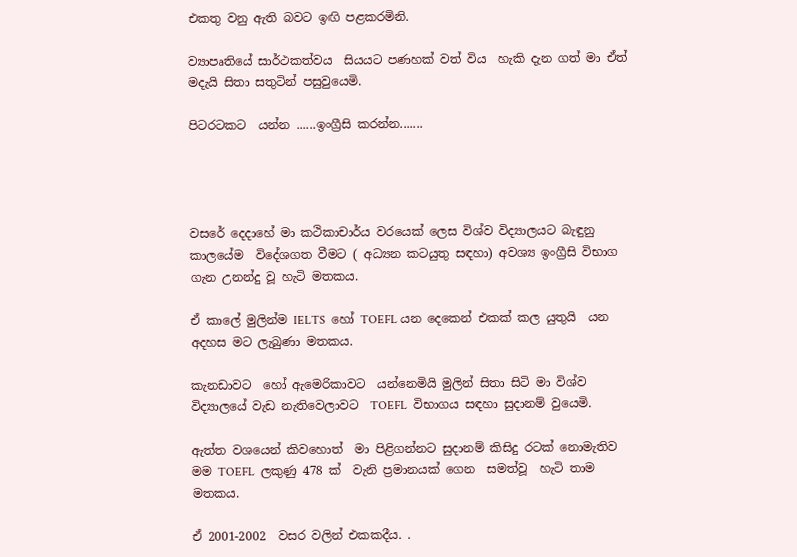එකතු වනු ඇති බවට ඉඟි පළකරමිනි.

ව්‍යාපෘතියේ සාර්ථකත්වය  සියයට පණහක් වත් විය  හැකි දැන ගත් මා ඒත් මදැයි සිතා සතුටින් පසුවුයෙමි.

පිටරටකට  යන්න ......ඉංග්‍රීසි කරන්න.......




වසරේ දෙදාහේ මා කථිකාචාර්ය වරයෙක් ලෙස විශ්ව විද්‍යාලයට බැඳුනු කාලයේම  විදේශගත වීමට ( අධ්‍යන කටයුතු සඳහා) අවශ්‍ය ඉංග්‍රීසි විභාග ගැන උනන්දු වූ හැටි මතකය.

ඒ කාලේ මුලින්ම IELTS  හෝ TOEFL යන දෙකෙන් එකක් කල යුතුයි  යන අදහස මට ලැබුණා මතකය.

කැනඩාවට  හෝ ඇමෙරිකාවට  යන්නෙමියි මුලින් සිතා සිටි මා විශ්ව විද්‍යාලයේ වැඩ නැතිවෙලාවට  TOEFL  විභාගය සඳහා සුදානම් වුයෙමි.

ඇත්ත වශයෙන් කිවහොත්  මා පිළිගන්නට සුදානම් කිසිදු රටක් නොමැතිව  මම TOEFL  ලකුණු 478 ක්  වැනි ප්‍රමානයක් ගෙන  සමත්වූ  හැටි තාම මතකය.

ඒ 2001-2002  වසර වලින් එකකදීය. .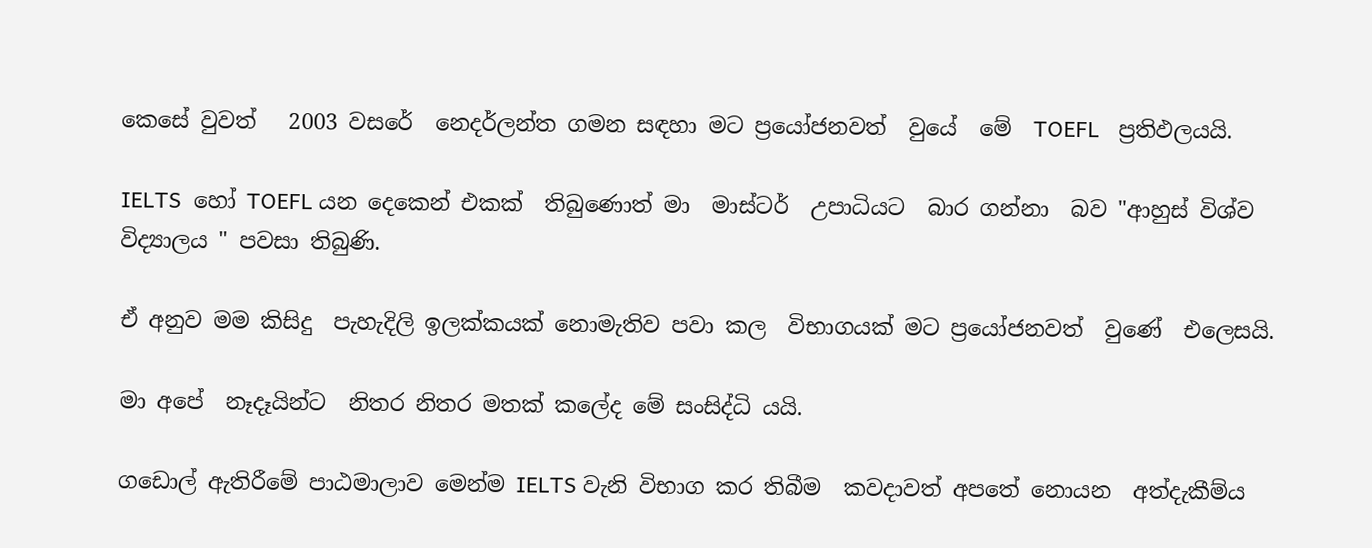කෙසේ වුවත්   2003 වසරේ  නෙදර්ලන්ත ගමන සඳහා මට ප්‍රයෝජනවත්  වුයේ  මේ  TOEFL   ප්‍රතිඵලයයි.

IELTS  හෝ TOEFL යන දෙකෙන් එකක්  තිබුණොත් මා  මාස්ටර්  උපාධියට  බාර ගන්නා  බව "ආහුස් විශ්ව විද්‍යාලය " පවසා තිබුණි.

ඒ අනුව මම කිසිදු  පැහැදිලි ඉලක්කයක් නොමැතිව පවා කල  විභාගයක් මට ප්‍රයෝජනවත්  වුණේ  එලෙසයි.

මා අපේ  නෑදෑයින්ට  නිතර නිතර මතක් කලේද මේ සංසිද්ධි යයි.

ගඩොල් ඇතිරීමේ පාඨමාලාව මෙන්ම IELTS වැනි විභාග කර තිබීම  කවදාවත් අපතේ නොයන  අත්දැකීම්ය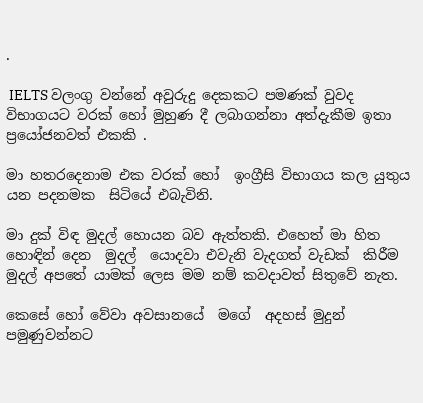.

 IELTS වලංගු වන්නේ අවුරුදු දෙකකට පමණක් වුවද  විභාගයට වරක් හෝ මුහුණ දී ලබාගන්නා අත්දැකීම ඉතා ප්‍රයෝජනවත් එකකි .

මා හතරදෙනාම එක වරක් හෝ  ඉංග්‍රීසි විභාගය කල යුතුය යන පදනමක  සිටියේ එබැවිනි.

මා දුක් විඳ මුදල් හොයන බව ඇත්තකි. එහෙත් මා හිත හොඳින් දෙන  මුදල්  යොදවා එවැනි වැදගත් වැඩක්  කිරීම මුදල් අපතේ යාමක් ලෙස මම නම් කවදාවත් සිතුවේ නැත.

කෙසේ හෝ වේවා අවසානයේ  මගේ  අදහස් මුදුන් පමුණුවන්නට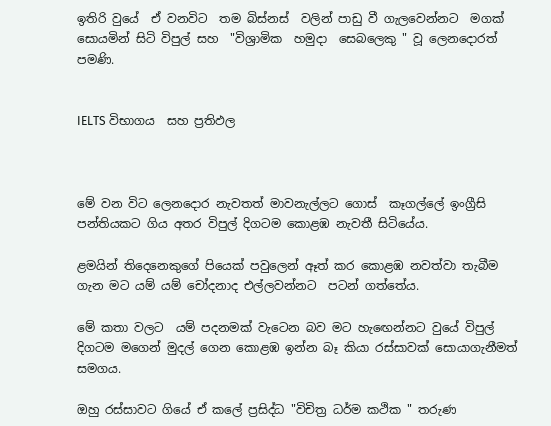ඉතිරි වුයේ  ඒ වනවිට  තම බිස්නස්  වලින් පාඩු වී ගැලවෙන්නට  මගක් සොයමින් සිටි විපුල් සහ  "විශ්‍රාමික  හමුදා  සෙබලෙකු " වූ ලෙනදොරත්  පමණි.


IELTS විභාගය  සහ ප්‍රතිඵල



මේ වන විට ලෙනදොර නැවතත් මාවනැල්ලට ගොස්  කෑගල්ලේ ඉංග්‍රීසි පන්තියකට ගිය අතර විපුල් දිගටම කොළඹ නැවතී සිටියේය.

ළමයින් තිදෙනෙකුගේ පියෙක් පවුලෙන් ඈත් කර කොළඹ නවත්වා තැබීම ගැන මට යම් යම් චෝදනාද එල්ලවන්නට  පටන් ගත්තේය.

මේ කතා වලට  යම් පදනමක් වැටෙන බව මට හැඟෙන්නට වුයේ විපුල් දිගටම මගෙන් මුදල් ගෙන කොළඹ ඉන්න බෑ කියා රස්සාවක් සොයාගැනීමත් සමගය.

ඔහු රස්සාවට ගියේ ඒ කලේ ප්‍රසිද්ධ "විචිත්‍ර ධර්ම කථික " තරුණ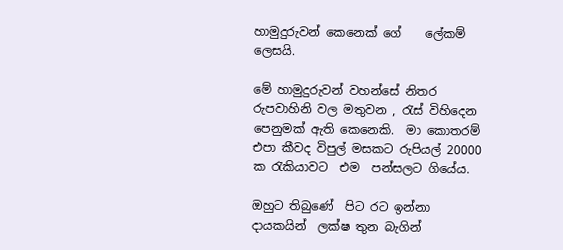හාමුදුරුවන් කෙනෙක් ගේ    ලේකම් ලෙසයි.

මේ හාමුදුරුවන් වහන්සේ නිතර රුපවාහිනි වල මතුවන , රැස් විහිදෙන පෙනුමක් ඇති කෙනෙකි.  මා කොතරම් එපා කීවද විපුල් මසකට රුපියල් 20000 ක රැකියාවට  එම  පන්සලට ගියේය.

ඔහුට තිබුණේ  පිට රට ඉන්නා දායකයින්  ලක්ෂ තුන බැගින්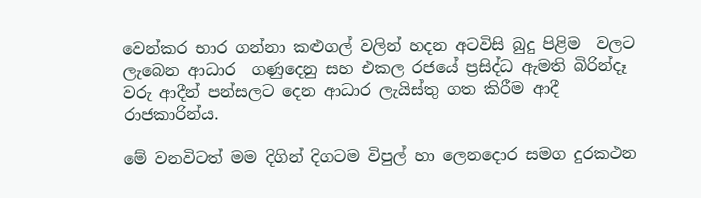වෙන්කර භාර ගන්නා කළුගල් වලින් හදන අටවිසි බුදු පිළිම  වලට ලැබෙන ආධාර  ගණුදෙනු සහ එකල රජයේ ප්‍රසිද්ධ ඇමති බිරින්දෑ වරු ආදීන් පන්සලට දෙන ආධාර ලැයිස්තු ගත කිරීම ආදී  රාජකාරින්ය.

මේ වනවිටත් මම දිගින් දිගටම විපුල් හා ලෙනදොර සමග දුරකථන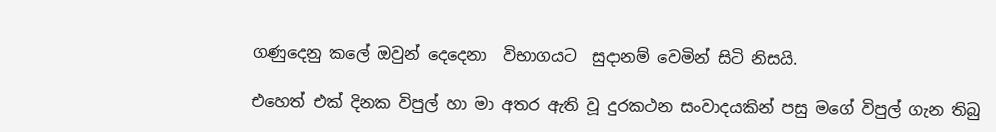ගණුදෙනු කලේ ඔවුන් දෙදෙනා  විභාගයට  සුදානම් වෙමින් සිටි නිසයි.

එහෙත් එක් දිනක විපුල් හා මා අතර ඇති වූ දුරකථන සංවාදයකින් පසු මගේ විපුල් ගැන තිබු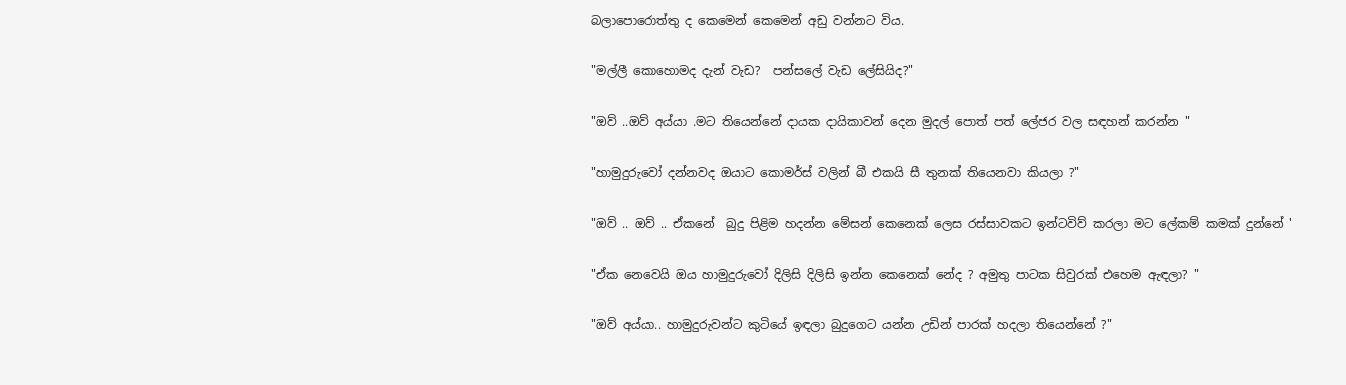බලාපොරොත්තු ද කෙමෙන් කෙමෙන් අඩු වන්නට විය.

"මල්ලී කොහොමද දැන් වැඩ?  පන්සලේ වැඩ ලේසියිද?"

"ඔව් ..ඔව් අය්යා .මට තියෙන්නේ දායක දායිකාවන් දෙන මුදල් පොත් පත් ලේජර වල සඳහන් කරන්න "

"හාමුදුරුවෝ දන්නවද ඔයාට කොමර්ස් වලින් බී එකයි සී තුනක් තියෙනවා කියලා ?"

"ඔව් .. ඔව් .. ඒකනේ  බුදු පිළිම හදන්න මේසන් කෙනෙක් ලෙස රස්සාවකට ඉන්ටවිව් කරලා මට ලේකම් කමක් දුන්නේ '

"ඒක නෙවෙයි ඔය හාමුදුරුවෝ දිලිසි දිලිසි ඉන්න කෙනෙක් නේද ? අමුතු පාටක සිවුරක් එහෙම ඇඳලා? "

"ඔව් අය්යා.. හාමුදුරුවන්ට කුටියේ ඉඳලා බුදුගෙට යන්න උඩින් පාරක් හදලා තියෙන්නේ ?"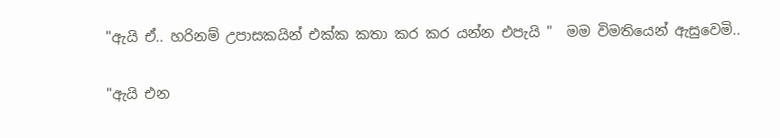"ඇයි ඒ.. හරිනම් උපාසකයින් එක්ක කතා කර කර යන්න එපැයි "  මම විමතියෙන් ඇසුවෙමි..

"ඇයි එන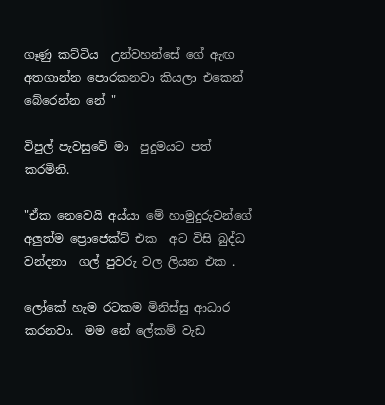ගෑණු කට්ටිය  උන්වහන්සේ ගේ ඇඟ අතගාන්න පොරකනවා කියලා එකෙන් බේරෙන්න නේ "

විපුල් පැවසුවේ මා  පුදුමයට පත් කරමිනි.

"ඒක නෙවෙයි අය්යා මේ හාමුදුරුවන්ගේ අලුත්ම ප්‍රොජෙක්ට් එක  අට විසි බුද්ධ වන්දනා  ගල් පුවරු වල ලියන එක .

ලෝකේ හැම රටකම මිනිස්සු ආධාර කරනවා.  මම නේ ලේකම් වැඩ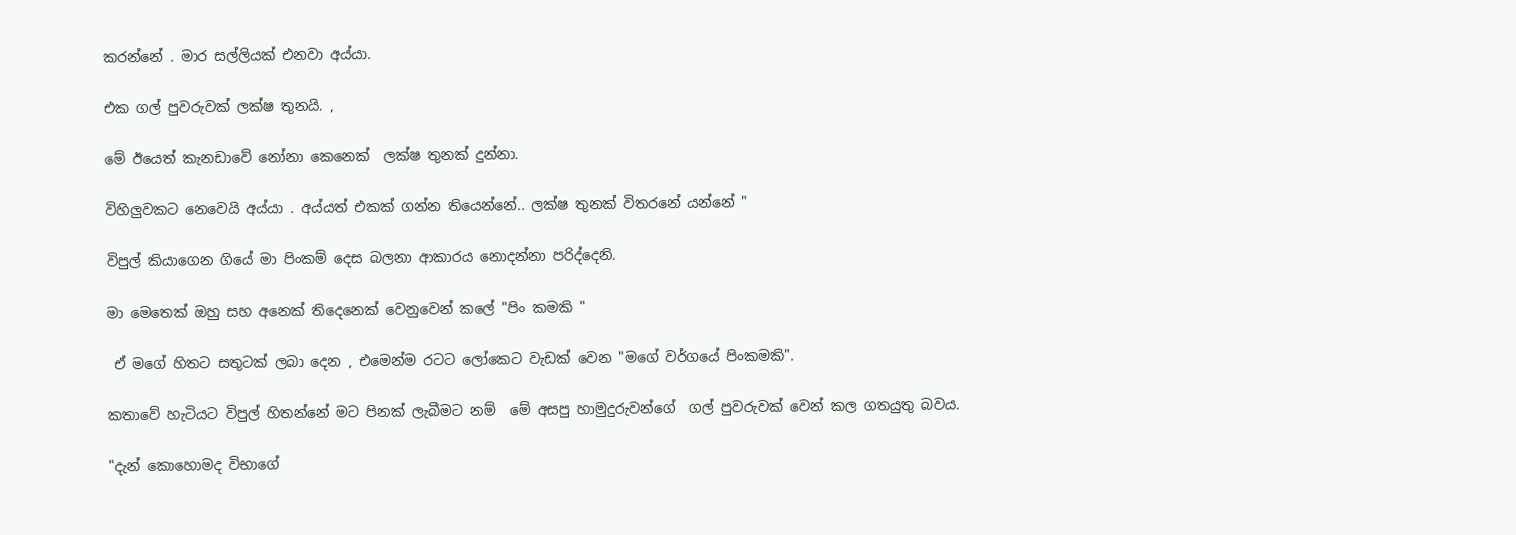කරන්නේ . මාර සල්ලියක් එනවා අය්යා.

එක ගල් පුවරුවක් ලක්ෂ තුනයි. ,

මේ ඊයෙත් කැනඩාවේ නෝනා කෙනෙක්  ලක්ෂ තුනක් දුන්නා.

විහිලුවකට නෙවෙයි අය්යා . අය්යත් එකක් ගන්න තියෙන්නේ.. ලක්ෂ තුනක් විතරනේ යන්නේ "

විපුල් කියාගෙන ගියේ මා පිංකම් දෙස බලනා ආකාරය නොදන්නා පරිද්දෙනි.

මා මෙතෙක් ඔහු සහ අනෙක් තිදෙනෙක් වෙනුවෙන් කලේ "පිං කමකි "

 ඒ මගේ හිතට සතුටක් ලබා දෙන , එමෙන්ම රටට ලෝකෙට වැඩක් වෙන "මගේ වර්ගයේ පිංකමකි".

කතාවේ හැටියට විපුල් හිතන්නේ මට පිනක් ලැබීමට නම්  මේ අසපු හාමුදුරුවන්ගේ  ගල් පුවරුවක් වෙන් කල ගතයුතු බවය.

"දැන් කොහොමද විභාගේ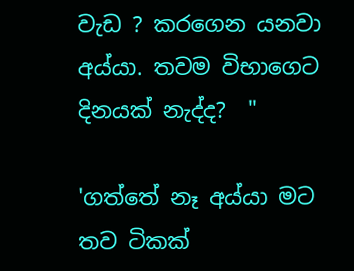වැඩ ? කරගෙන යනවා අය්යා. තවම විභාගෙට දිනයක් නැද්ද?  "

'ගත්තේ නෑ අය්යා මට තව ටිකක්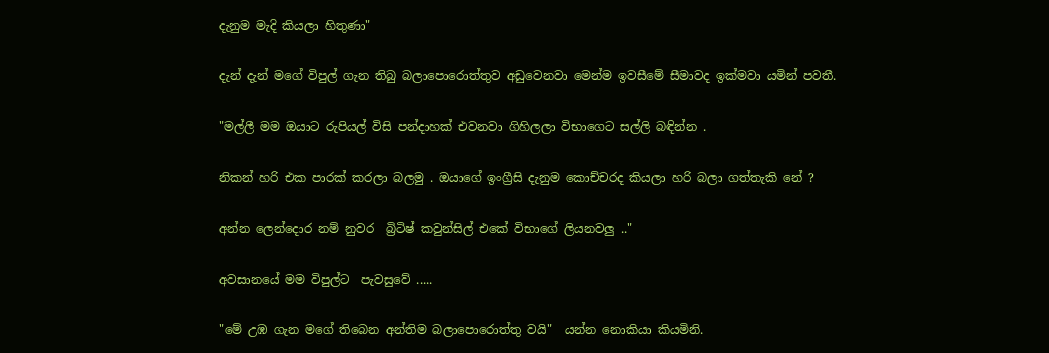දැනුම මැදි කියලා හිතුණා"

දැන් දැන් මගේ විපුල් ගැන තිබු බලාපොරොත්තුව අඩුවෙනවා මෙන්ම ඉවසීමේ සීමාවද ඉක්මවා යමින් පවතී.

"මල්ලී මම ඔයාට රුපියල් විසි පන්දාහක් එවනවා ගිහිලලා විභාගෙට සල්ලි බඳින්න .

නිකන් හරි එක පාරක් කරලා බලමු . ඔයාගේ ඉංග්‍රීසි දැනුම කොච්චරද කියලා හරි බලා ගත්තැකි නේ ?

අන්න ලෙන්දොර නම් නුවර  බ්‍රිටිෂ් කවුන්සිල් එකේ විභාගේ ලියනවලු .."

අවසානයේ මම විපුල්ට  පැවසුවේ .....

"මේ උඹ ගැන මගේ තිබෙන අන්තිම බලාපොරොත්තු වයි"  යන්න නොකියා කියමිනි.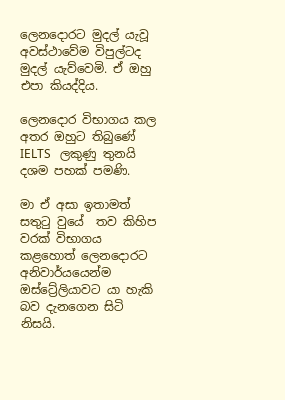ලෙනදොරට මුදල් යැවූ අවස්ථාවේම විපුල්ටද  මුදල් යැව්වෙමි. ඒ ඔහු එපා කියද්දිය.

ලෙනදොර විභාගය කල අතර ඔහුට තිබුණේ  IELTS   ලකුණු තුනයි දශම පහක් පමණි.

මා ඒ අසා ඉතාමත් සතුටු වුයේ  තව කිහිප වරක් විභාගය කළහොත් ලෙනදොරට අනිවාර්යයෙන්ම  ඔස්ට්‍රේලියාවට යා හැකි බව දැනගෙන සිටි නිසයි.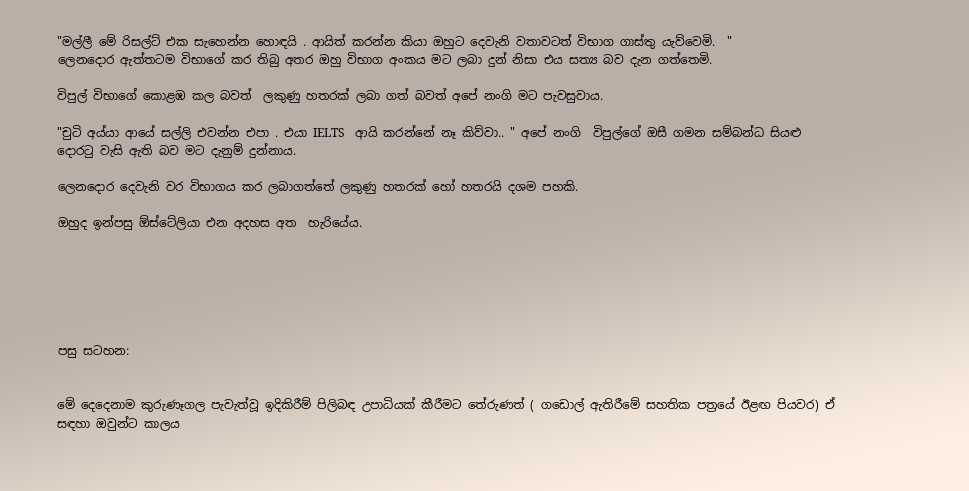"මල්ලී මේ රිසල්ට් එක සැහෙන්න හොඳයි . ආයිත් කරන්න කියා ඔහුට දෙවැනි වතාවටත් විභාග ගාස්තු යැව්වෙමි.  "
ලෙනදොර ඇත්තටම විභාගේ කර තිබු අතර ඔහු විභාග අංකය මට ලබා දුන් නිසා එය සත්‍ය බව දැන ගත්තෙමි.

විපුල් විභාගේ කොළඹ කල බවත්  ලකුණු හතරක් ලබා ගත් බවත් අපේ නංගි මට පැවසුවාය.

"චුටි අය්යා ආයේ සල්ලි එවන්න එපා . එයා IELTS   ආයි කරන්නේ නෑ කිව්වා.. " අපේ නංගි  විපුල්ගේ ඔසී ගමන සම්බන්ධ සියළු දොරටු වැසි ඇති බව මට දැනුම් දුන්නාය.

ලෙනදොර දෙවැනි වර විභාගය කර ලබාගත්තේ ලකුණු හතරක් හෝ හතරයි දශම පහකි.

ඔහුද ඉන්පසු ඕස්ටේලියා එන අදහස අත  හැරියේය.






පසු සටහන:


මේ දෙදෙනාම කුරුණෑගල පැවැත්වූ ඉදිකිරීම් පිලිබඳ උපාධියක් කීරීමට තේරුණත් ( ගඩොල් ඇතිරීමේ සහතික පත්‍රයේ ඊළඟ පියවර) ඒ සඳහා ඔවුන්ට කාලය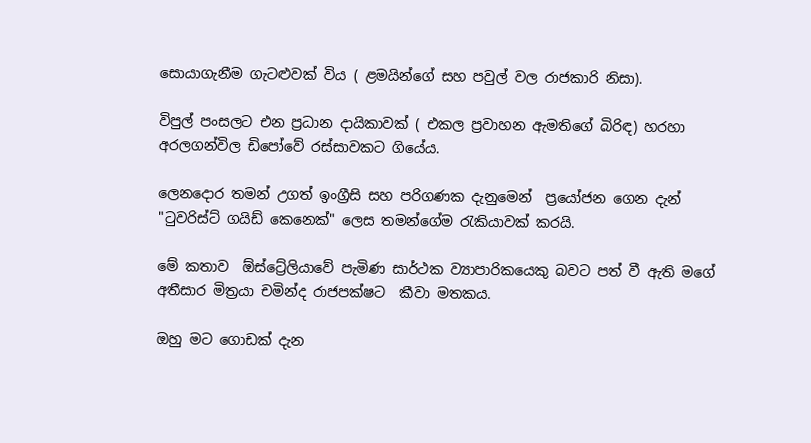සොයාගැනීම ගැටළුවක් විය ( ළමයින්ගේ සහ පවුල් වල රාජකාරි නිසා).

විපුල් පංසලට එන ප්‍රධාන දායිකාවක් ( එකල ප්‍රවාහන ඇමතිගේ බිරිඳ) හරහා අරලගන්විල ඩිපෝවේ රස්සාවකට ගියේය.

ලෙනදොර තමන් උගත් ඉංග්‍රීසි සහ පරිගණක දැනුමෙන්  ප්‍රයෝජන ගෙන දැන්  "ටුවරිස්ට් ගයිඩ් කෙනෙක්" ලෙස තමන්ගේම රැකියාවක් කරයි.

මේ කතාව  ඕස්ට්‍රේලියාවේ පැමිණ සාර්ථක ව්‍යාපාරිකයෙකු බවට පත් වී ඇති මගේ අතීසාර මිත්‍රයා චමින්ද රාජපක්ෂට  කීවා මතකය.

ඔහු මට ගොඩක් දැන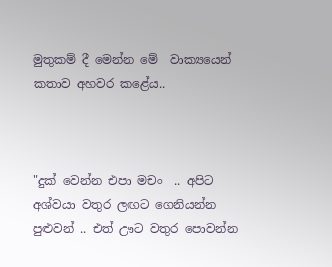මුතුකම් දී මෙන්න මේ  වාක්‍යයෙන් කතාව අහවර කළේය..



"දුක් වෙන්න එපා මචං  .. අපිට අශ්වයා වතුර ලඟට ගෙනියන්න පුළුවන් .. එත් ඌට වතුර පොවන්න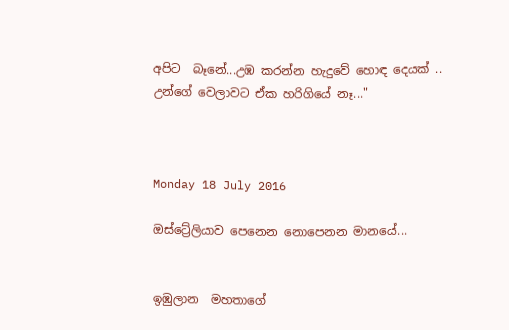අපිට  බෑනේ...උඹ කරන්න හැදුවේ හොඳ දෙයක් .. උන්ගේ වෙලාවට ඒක හරිගියේ නෑ..."



Monday 18 July 2016

ඔස්ට්‍රේලියාව පෙනෙන නොපෙනන මානයේ...


ඉඹුලාන  මහතාගේ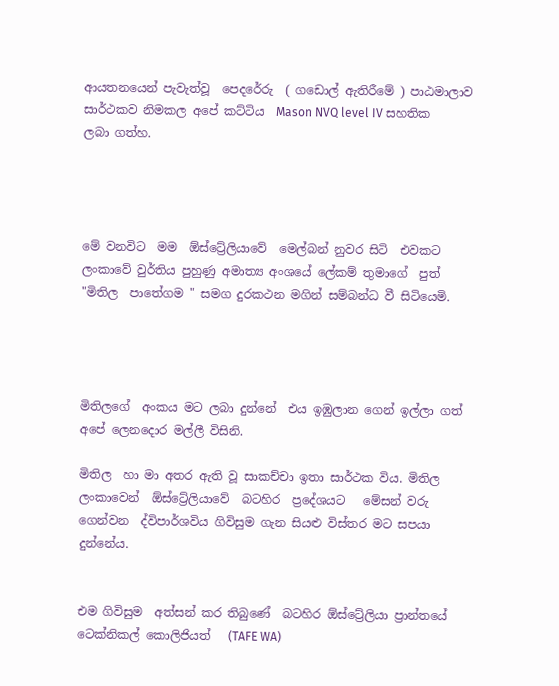ආයතනයෙන් පැවැත්වූ  පෙදරේරු  ( ගඩොල් ඇතිරීමේ ) පාඨමාලාව සාර්ථකව නිමකල අපේ කට්ටිය  Mason NVQ level IV සහතික  ලබා ගත්හ.




මේ වනවිට  මම  ඕස්ට්‍රේලියාවේ  මෙල්බන් නුවර සිටි  එවකට ලංකාවේ වුර්තිය පුහුණු අමාත්‍ය අංශයේ ලේකම් තුමාගේ  පුත් "මිතිල  පාතේගම " සමග දුරකථන මගින් සම්බන්ධ වී සිටියෙමි.




මිතිලගේ  අංකය මට ලබා දුන්නේ  එය ඉඹුලාන ගෙන් ඉල්ලා ගත්  අපේ ලෙනදොර මල්ලී විසිනි.

මිතිල  හා මා අතර ඇති වූ සාකච්චා ඉතා සාර්ථක විය. මිතිල  ලංකාවෙන්  ඕස්ට්‍රේලියාවේ  බටහිර  ප්‍රදේශයට   මේසන් වරු ගෙන්වන  ද්විපාර්ශවිය ගිවිසුම ගැන සියළු විස්තර මට සපයා දුන්නේය.


එම ගිවිසුම  අත්සන් කර තිබුණේ  බටහිර ඕස්ට්‍රේලියා ප්‍රාන්තයේ  ටෙක්නිකල් කොලිජියත්   (TAFE WA)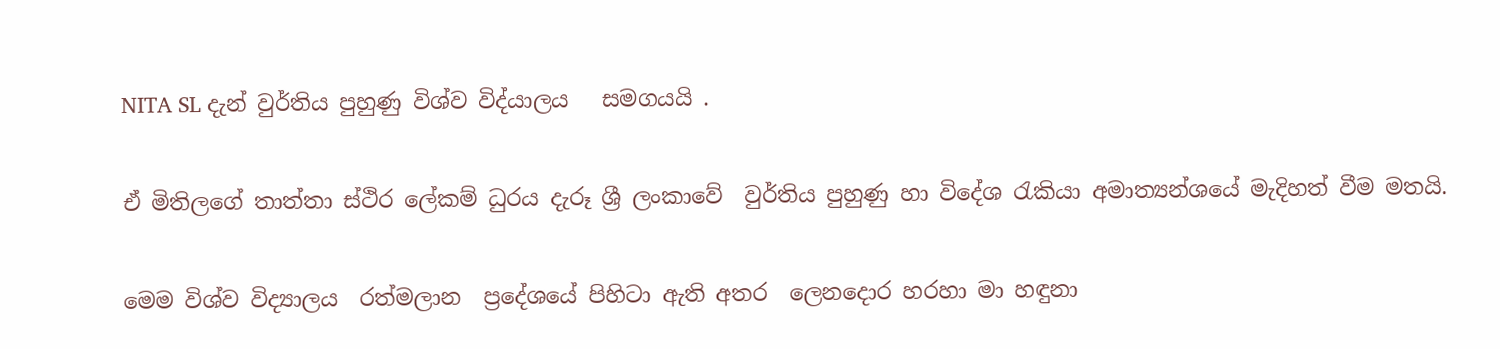NITA SL දැන් වුර්තිය පුහුණු විශ්ව විද්යාලය   සමගයයි .

ඒ මිතිලගේ තාත්තා ස්ථිර ලේකම් ධුරය දැරූ ශ්‍රී ලංකාවේ  වුර්තිය පුහුණු හා විදේශ රැකියා අමාත්‍යන්ශයේ මැදිහත් වීම මතයි.

මෙම විශ්ව විද්‍යාලය  රත්මලාන  ප්‍රදේශයේ පිහිටා ඇති අතර  ලෙනදොර හරහා මා හඳුනා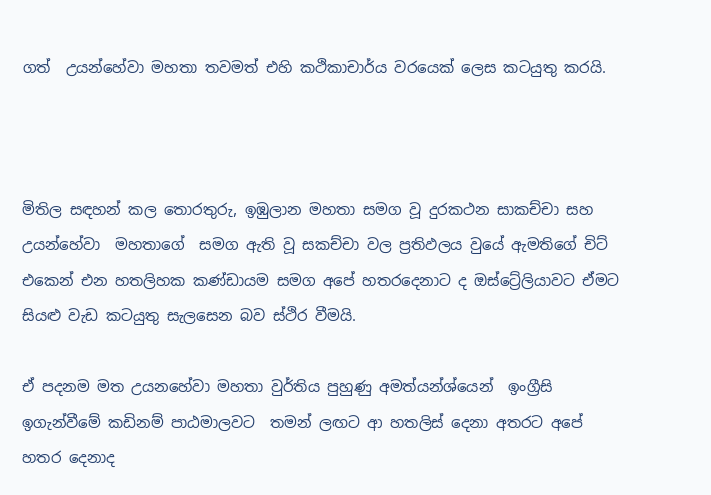ගත්  උයන්හේවා මහතා තවමත් එහි කථිකාචාර්ය වරයෙක් ලෙස කටයුතු කරයි.



මිතිල සඳහන් කල තොරතුරු, ඉඹුලාන මහතා සමග වූ දුරකථන සාකච්චා සහ  උයන්හේවා  මහතාගේ  සමග ඇති වූ සකච්චා වල ප්‍රතිඵලය වුයේ ඇමතිගේ චිට් එකෙන් එන හතලිහක කණ්ඩායම සමග අපේ හතරදෙනාට ද ඔස්ට්‍රේලියාවට ඒමට  සියළු වැඩ කටයුතු සැලසෙන බව ස්ථිර වීමයි.

ඒ පදනම මත උයනහේවා මහතා වුර්තිය පුහුණු අමත්යන්ශ්යෙන්  ඉංග්‍රීසි ඉගැන්වීමේ කඩිනම් පාඨමාලවට  තමන් ලඟට ආ හතලිස් දෙනා අතරට අපේ හතර දෙනාද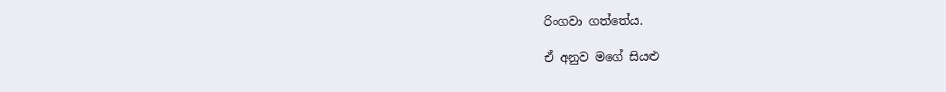රිංගවා ගත්තේය.

ඒ අනුව මගේ සියළු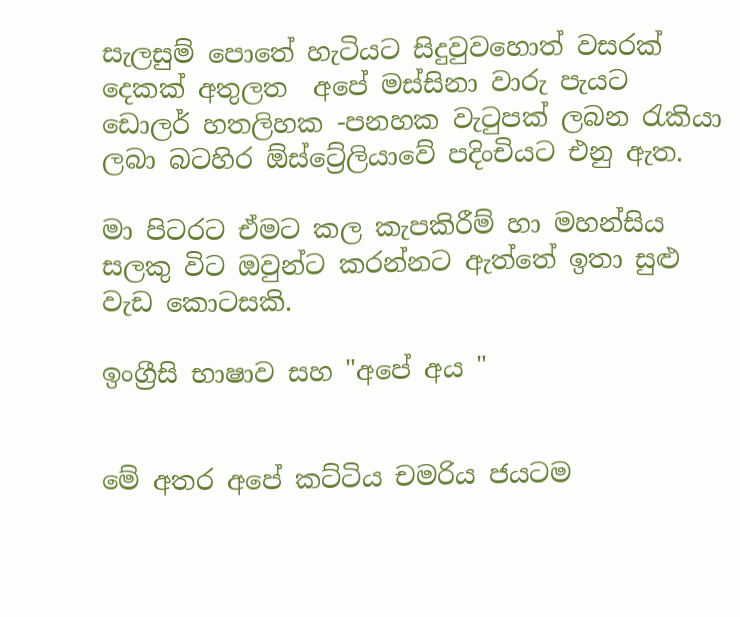සැලසුම් පොතේ හැටියට සිදුවුවහොත් වසරක් දෙකක් අතුලත  අපේ මස්සිනා වාරු පැයට ඩොලර් හතලිහක -පනහක වැටුපක් ලබන රැකියා ලබා බටහිර ඕස්ට්‍රේලියාවේ පදිංචියට එනු ඇත.

මා පිටරට ඒමට කල කැපකිරීම් හා මහන්සිය සලකු විට ඔවුන්ට කරන්නට ඇත්තේ ඉතා සුළු වැඩ කොටසකි.

ඉංග්‍රීසි භාෂාව සහ "අපේ අය "


මේ අතර අපේ කට්ටිය චමරිය ජයටම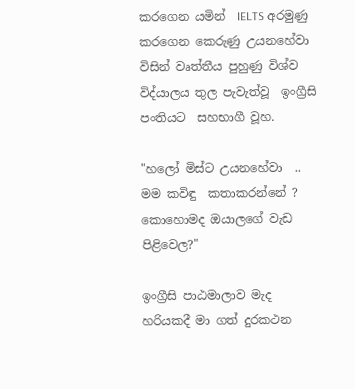කරගෙන යමින්  IELTS අරමුණු කරගෙන කෙරුණු උයනහේවා විසින් වෘත්තීය පුහුණු විශ්ව විද්යාලය තුල පැවැත්වූ  ඉංග්‍රීසි පංතියට  සහභාගී වූහ.

"හලෝ මිස්ට උයනහේවා  .. මම කවිඳු  කතාකරන්නේ ? කොහොමද ඔයාලගේ වැඩ පිළිවෙල?"

ඉංග්‍රීසි පාඨමාලාව මැද හරියකදී මා ගත් දුරකථන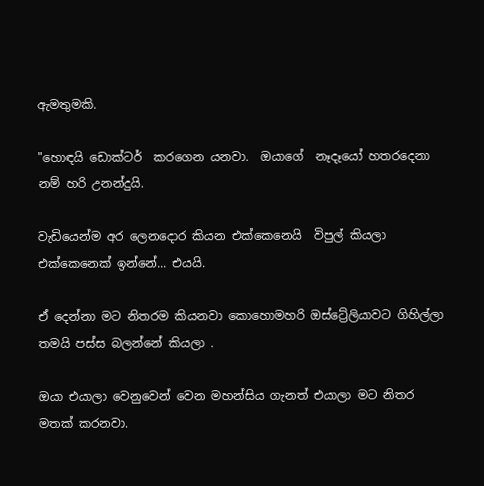ඇමතුමකි.

"හොඳයි ඩොක්ටර්  කරගෙන යනවා.  ඔයාගේ  නෑදෑයෝ හතරදෙනා නම් හරි උනන්දුයි.

වැඩියෙන්ම අර ලෙනදොර කියන එක්කෙනෙයි  විපුල් කියලා  එක්කෙනෙක් ඉන්නේ... එයයි.

ඒ දෙන්නා මට නිතරම කියනවා කොහොමහරි ඔස්ට්‍රේලියාවට ගිහිල්ලා තමයි පස්ස බලන්නේ කියලා .

ඔයා එයාලා වෙනුවෙන් වෙන මහන්සිය ගැනත් එයාලා මට නිතර මතක් කරනවා.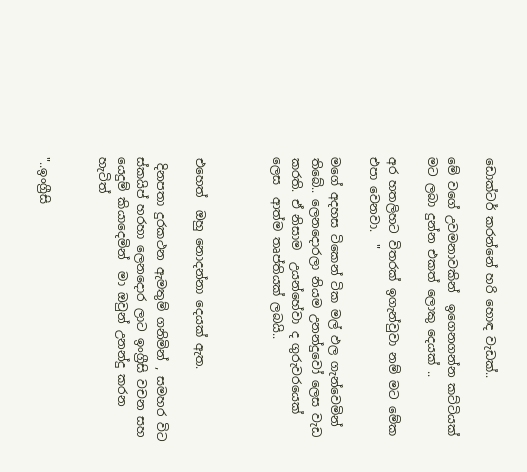ඩොක්ටර් කරන්නේ හරි හොඳ වැඩක්..

මේ වගේ උවමනාවකින්  ඉගෙනගන්න කට්ටියක් මට ලබා දුන්න එකත් ලොකු දෙයක් ..

අර හතලිහට විතරක් ඉගැන්වුවා නම් මට මේක එපා වෙනවා.  "

මගේ අදහස ටිකෙන් ටික මල් ඵල ගැන්වෙමින් තිබේ.. ලෙනදොරලා නියම උනන්දුවෝ ලෙස වැඩ කරති. ඒ නිසාම  උයන්හේවා ද ගුරුවරයෙක් ලෙස  ආත්ම තෘප්තියක් ලබයි..



එහෙත්  ඔහු නොදන්නා දෙයක් ඇත.

 දිනපතා දුරකථන ඇමතුම් ගනිමින් , සමහර විට ස්කයිප් හරහා ලෙනදොර ලාට ඉංග්‍රීසි වචන සහ යෙදුම් කියාදෙමින්  මා ඔවුන් උනන්දු කරන හැටිත්


"..ඉංග්‍රීසි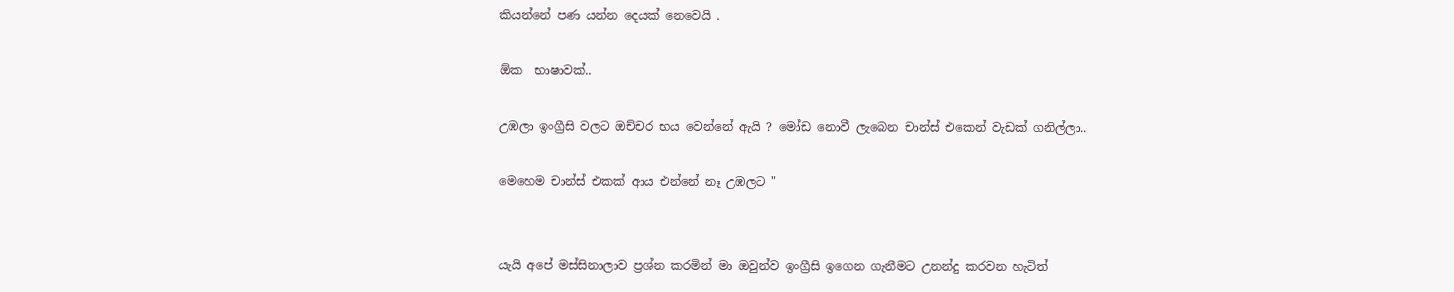කියන්නේ පණ යන්න දෙයක් නෙවෙයි .

ඕක  භාෂාවක්..

උඹලා ඉංග්‍රීසි වලට ඔච්චර භය වෙන්නේ ඇයි ? මෝඩ නොවී ලැබෙන චාන්ස් එකෙන් වැඩක් ගනිල්ලා..

මෙහෙම චාන්ස් එකක් ආය එන්නේ නෑ උඹලට "


යැයි අපේ මස්සිනාලාව ප්‍රශ්න කරමින් මා ඔවුන්ව ඉංග්‍රීසි ඉගෙන ගැනීමට උනන්දු කරවන හැටිත්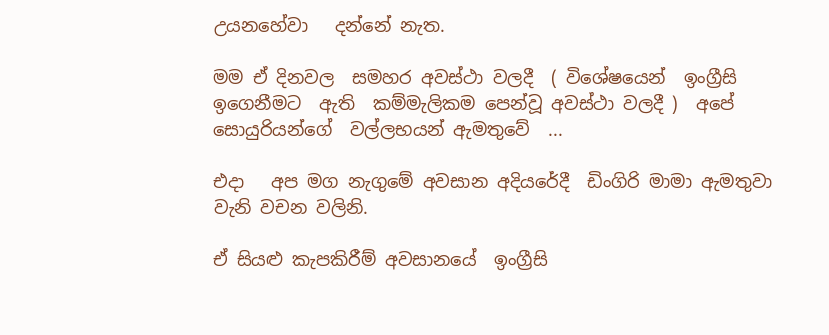උයනහේවා   දන්නේ නැත.

මම ඒ දිනවල  සමහර අවස්ථා වලදී  ( විශේෂයෙන්  ඉංග්‍රීසි ඉගෙනීමට  ඇති  කම්මැලිකම පෙන්වූ අවස්ථා වලදී )  අපේ සොයුරියන්ගේ  වල්ලභයන් ඇමතුවේ  ...

එදා   අප මග නැගුමේ අවසාන අදියරේදී  ඩිංගිරි මාමා ඇමතුවා  වැනි වචන වලිනි.

ඒ සියළු කැපකිරීම් අවසානයේ  ඉංග්‍රීසි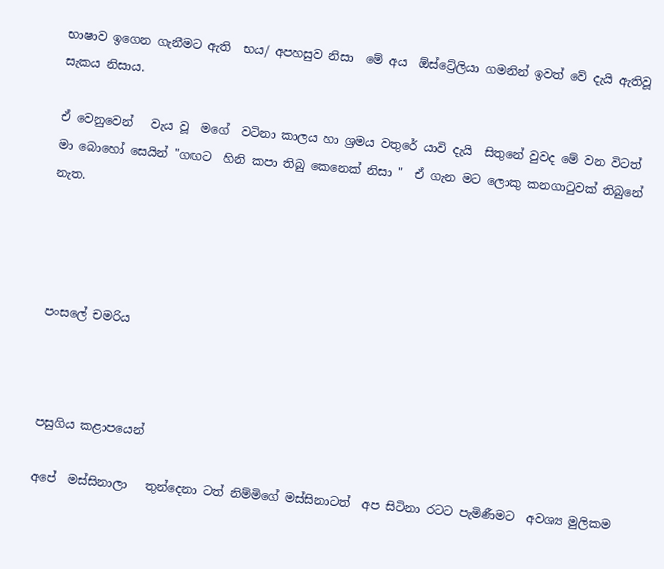භාෂාව ඉගෙන ගැනීමට ඇති  භය/ අපහසුව නිසා  මේ අය  ඕස්ට්‍රේලියා ගමනින් ඉවත් වේ දැයි ඇතිවූ සැකය නිසාය.

ඒ වෙනුවෙන්   වැය වූ  මගේ  වටිනා කාලය හා ශ්‍රමය වතුරේ යාවි දැයි  සිතුනේ වුවද මේ වන විටත්  මා බොහෝ සෙයින් "ගඟට  හිනි කපා තිබු කෙනෙක් නිසා "  ඒ ගැන මට ලොකු කනගාටුවක් තිබුනේ නැත.




පංසලේ චමරිය



පසුගිය කළාපයෙන්

අපේ  මස්සිනාලා   තුන්දෙනා ටත් නිම්මිගේ මස්සිනාටත්  අප සිටිනා රටට පැමිණීමට  අවශ්‍ය මුලිකම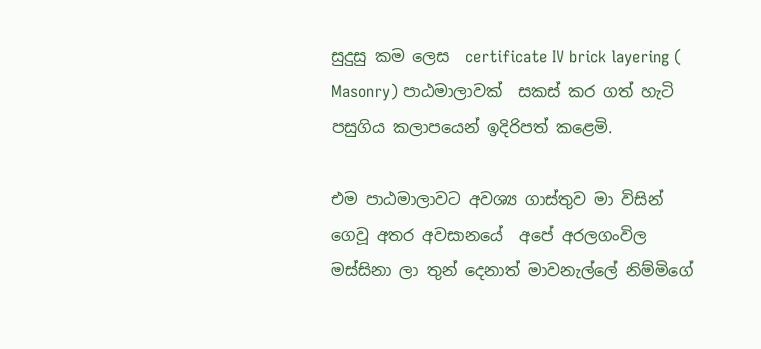සුදුසු කම ලෙස  certificate IV brick layering ( Masonry) පාඨමාලාවක්  සකස් කර ගත් හැටි පසුගිය කලාපයෙන් ඉදිරිපත් කළෙමි.

එම පාඨමාලාවට අවශ්‍ය ගාස්තුව මා විසින් ගෙවූ අතර අවසානයේ  අපේ අරලගංවිල මස්සිනා ලා තුන් දෙනාත් මාවනැල්ලේ නිම්මිගේ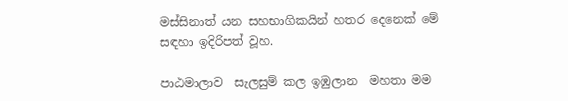මස්සිනාත් යන සහභාගිකයින් හතර දෙනෙක් මේ සඳහා ඉදිරිපත් වූහ.

පාඨමාලාව  සැලසුම් කල ඉඹුලාන  මහතා මම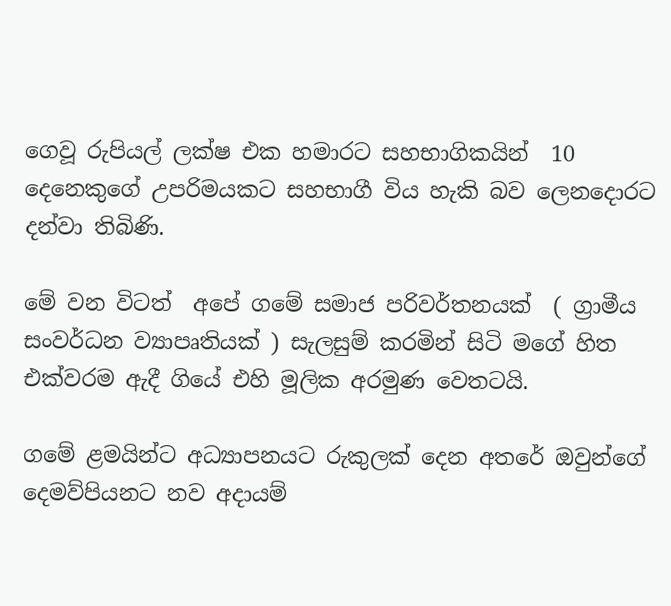ගෙවූ රුපියල් ලක්ෂ එක හමාරට සහභාගිකයින්  10 දෙනෙකුගේ උපරිමයකට සහභාගී විය හැකි බව ලෙනදොරට දන්වා තිබිණි.

මේ වන විටත්  අපේ ගමේ සමාජ පරිවර්තනයක්  ( ග්‍රාමීය සංවර්ධන ව්‍යාපෘතියක් ) සැලසුම් කරමින් සිටි මගේ හිත එක්වරම ඇදී ගියේ එහි මූලික අරමුණ වෙතටයි.

ගමේ ළමයින්ට අධ්‍යාපනයට රුකුලක් දෙන අතරේ ඔවුන්ගේ දෙමව්පියනට නව අදායම්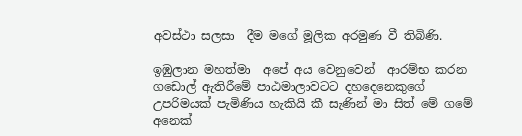අවස්ථා සලසා  දීම මගේ මූලික අරමුණ වී තිබිණි.

ඉඹුලාන මහත්මා  අපේ අය වෙනුවෙන්  ආරම්භ කරන  ගඩොල් ඇතිරීමේ පාඨමාලාවටට දහදෙනෙකුගේ උපරිමයක් පැමිණිය හැකියි කී සැණින් මා සිත් මේ ගමේ අනෙක්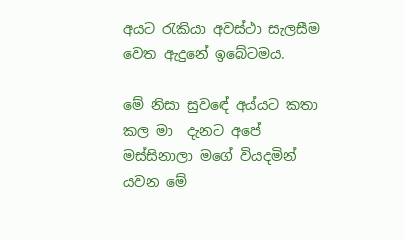අයට රැකියා අවස්ථා සැලසීම වෙත ඇදුනේ ඉබේටමය.

මේ නිසා සුවඳේ අය්යට කතා කල මා  දැනට අපේ මස්සිනාලා මගේ වියදමින් යවන මේ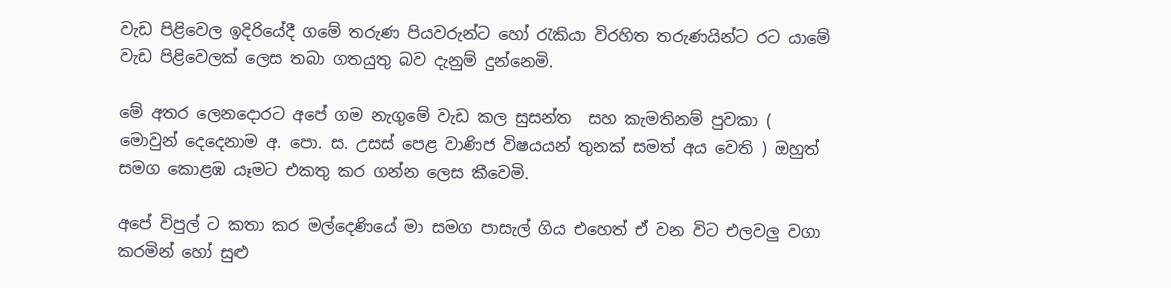වැඩ පිළිවෙල ඉදිරියේදී ගමේ තරුණ පියවරුන්ට හෝ රැකියා විරහිත තරුණයින්ට රට යාමේ වැඩ පිළිවෙලක් ලෙස තබා ගතයුතු බව දැනුම් දුන්නෙමි.

මේ අතර ලෙනදොරට අපේ ගම නැගුමේ වැඩ කල සුසන්ත  සහ කැමතිනම් පුවකා ( මොවුන් දෙදෙනාම අ. පො. ස. උසස් පෙළ වාණිජ විෂයයන් තුනක් සමත් අය වෙති ) ඔහුත් සමග කොළඹ යෑමට එකතු කර ගන්න ලෙස කීවෙමි.

අපේ විපුල් ට කතා කර මල්දෙණියේ මා සමග පාසැල් ගිය එහෙත් ඒ වන විට එලවලු වගා කරමින් හෝ සුළු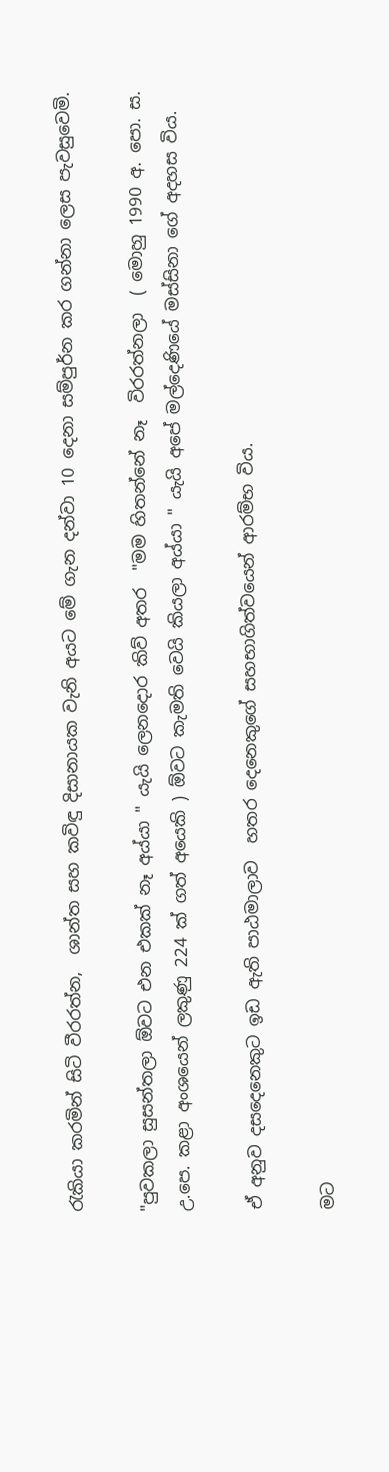රැකියා කරමින් සිටි වීරරත්න,  ශාන්ත සහ කවිඳු දිසානායක වැනි අයට මේ ගැන දන්වා 10 දෙනා සම්පුර්න කර ගන්නා ලෙස පැවසුවෙමි.

"පුවකලා සුසන්තලා ඕවට එන එකක් නෑ අය්යා " යැයි ලෙනදොර කිව් අතර  "මම හිතන්නේ නෑ  විරරත්නලා  ( මොහු 1990 අ. පො. ස. උ.පෙ. කළා අංශයෙන් ලකුණු 224 ක් ගත් අයෙකි ) ඕවට කැමති වෙයි කියලා අය්යා " යැයි අපේ මල්දෙණියේ මස්සිනා ගේ අදහස විය.

ඒ අනුව දසදෙනෙකුට ඉඩ ඇති පාඨමාලාව  හතර දෙනෙකුගේ සහභාගිත්වයෙන් ආරම්භ විය.

මට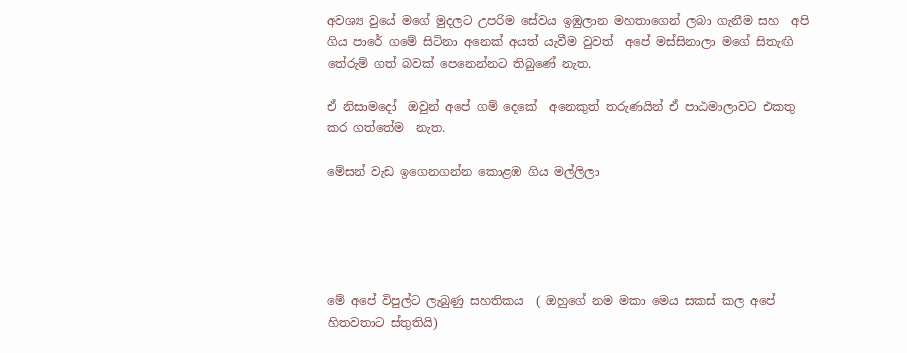අවශ්‍ය වුයේ මගේ මුදලට උපරිම සේවය ඉඹුලාන මහතාගෙන් ලබා ගැනීම සහ  අපි ගිය පාරේ ගමේ සිටිනා අනෙක් අයත් යැවීම වුවත්  අපේ මස්සිනාලා මගේ සිතැඟි තේරුම් ගත් බවක් පෙනෙන්නට තිබුණේ නැත.

ඒ නිසාමදෝ  ඔවුන් අපේ ගම් දෙකේ  අනෙකුත් තරුණයින් ඒ පාඨමාලාවට එකතු කර ගත්තේම  නැත.

මේසන් වැඩ ඉගෙනගන්න කොළඹ ගිය මල්ලිලා





මේ අපේ විපුල්ට ලැබුණු සහතිකය  ( ඔහුගේ නම මකා මෙය සකස් කල අපේ  හිතවතාට ස්තුතියි)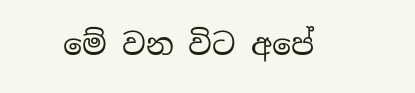මේ වන විට අපේ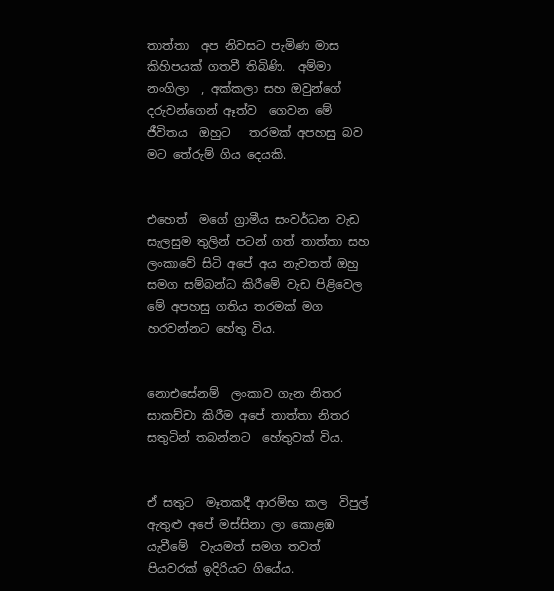තාත්තා  අප නිවසට පැමිණ මාස කිහිපයක් ගතවී තිබිණි.  අම්මා නංගිලා  , අක්කලා සහ ඔවුන්ගේ  දරුවන්ගෙන් ඈත්ව  ගෙවන මේ ජීවිතය  ඔහුට   තරමක් අපහසු බව මට තේරුම් ගිය දෙයකි.


එහෙත්  මගේ ග්‍රාමීය සංවර්ධන වැඩ සැලසුම තුලින් පටන් ගත් තාත්තා සහ ලංකාවේ සිටි අපේ අය නැවතත් ඔහු සමග සම්බන්ධ කිරීමේ වැඩ පිළිවෙල  මේ අපහසු ගතිය තරමක් මග හරවන්නට හේතු විය.


නොඑසේනම්  ලංකාව ගැන නිතර සාකච්චා කිරීම අපේ තාත්තා නිතර සතුටින් තබන්නට  හේතුවක් විය.


ඒ සතුට  මෑතකදී ආරම්භ කල  විපුල් ඇතුළු අපේ මස්සිනා ලා කොළඹ යැවීමේ  වැයමත් සමග තවත් පියවරක් ඉදිරියට ගියේය.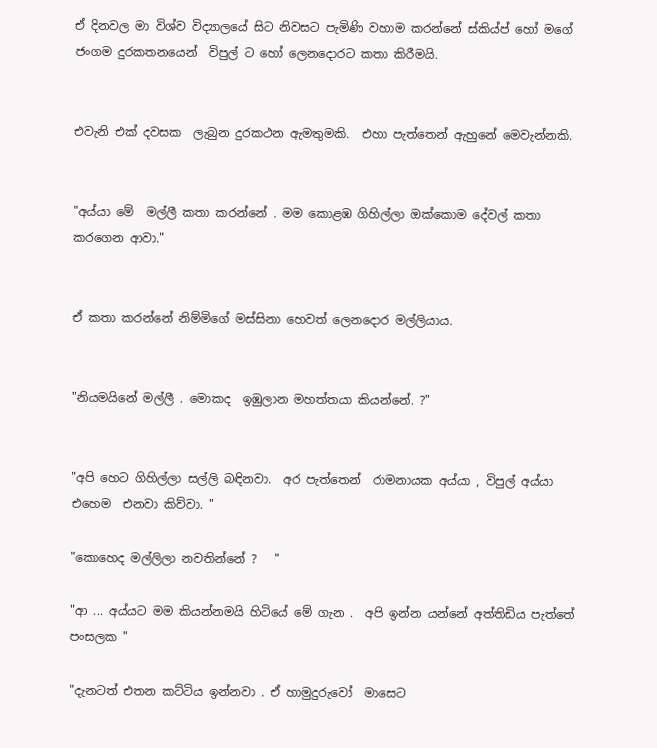ඒ දිනවල මා විශ්ව විද්‍යාලයේ සිට නිවසට පැමිණි වහාම කරන්නේ ස්කිය්ප් හෝ මගේ ජංගම දුරකතනයෙන්  විපුල් ට හෝ ලෙනදොරට කතා කිරීමයි.


එවැනි එක් දවසක  ලැබුන දුරකථන ඇමතුමකි.  එහා පැත්තෙන් ඇහුනේ මෙවැන්නකි.


"අය්යා මේ  මල්ලී කතා කරන්නේ . මම කොළඹ ගිහිල්ලා ඔක්කොම දේවල් කතා කරගෙන ආවා."


ඒ කතා කරන්නේ නිම්මිගේ මස්සිනා හෙවත් ලෙනදොර මල්ලියාය.


"නියමයිනේ මල්ලී . මොකද  ඉඹුලාන මහත්තයා කියන්නේ. ?"


"අපි හෙට ගිහිල්ලා සල්ලි බඳිනවා.  අර පැත්තෙන්  රාමනායක අය්යා , විපුල් අය්යා එහෙම  එනවා කිව්වා. "

"කොහෙද මල්ලිලා නවතින්නේ ?   "

"ආ ... අය්යට මම කියන්නමයි හිටියේ මේ ගැන .  අපි ඉන්න යන්නේ අත්තිඩිය පැත්තේ පංසලක "

"දැනටත් එතන කට්ටිය ඉන්නවා . ඒ හාමුදුරුවෝ  මාසෙට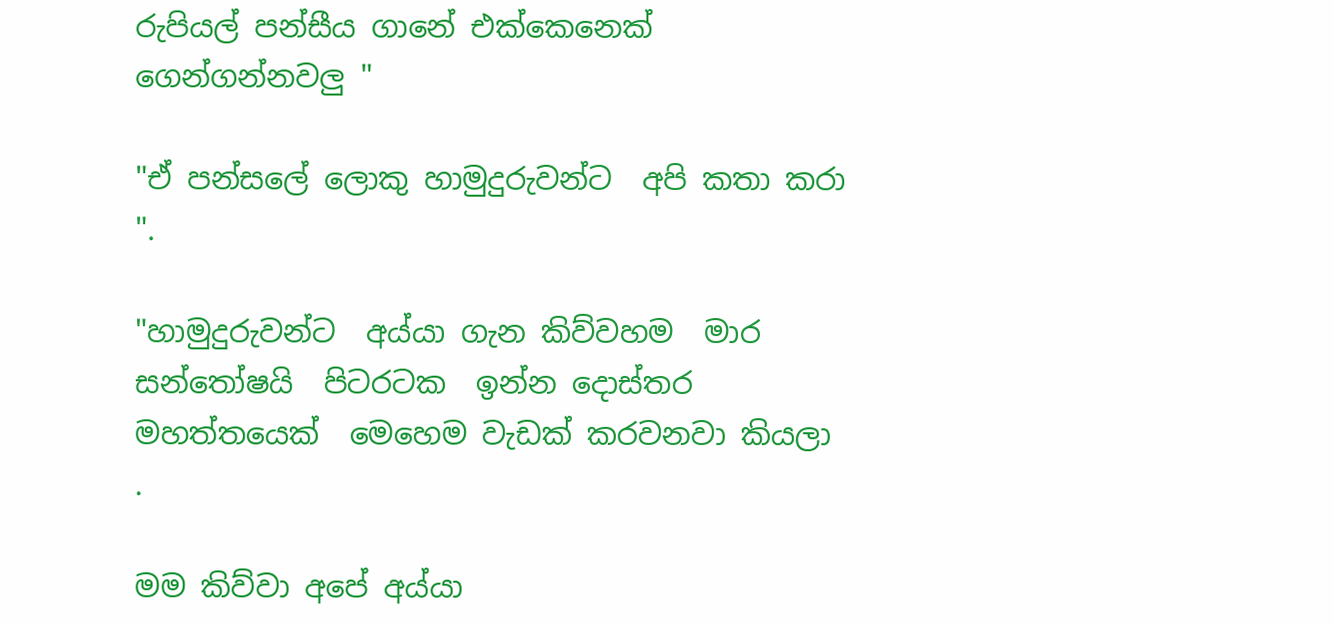රුපියල් පන්සීය ගානේ එක්කෙනෙක් ගෙන්ගන්නවලු "

"ඒ පන්සලේ ලොකු හාමුදුරුවන්ට  අපි කතා කරා ".

"හාමුදුරුවන්ට  අය්යා ගැන කිව්වහම  මාර සන්තෝෂයි  පිටරටක  ඉන්න දොස්තර මහත්තයෙක්  මෙහෙම වැඩක් කරවනවා කියලා .

මම කිව්වා අපේ අය්යා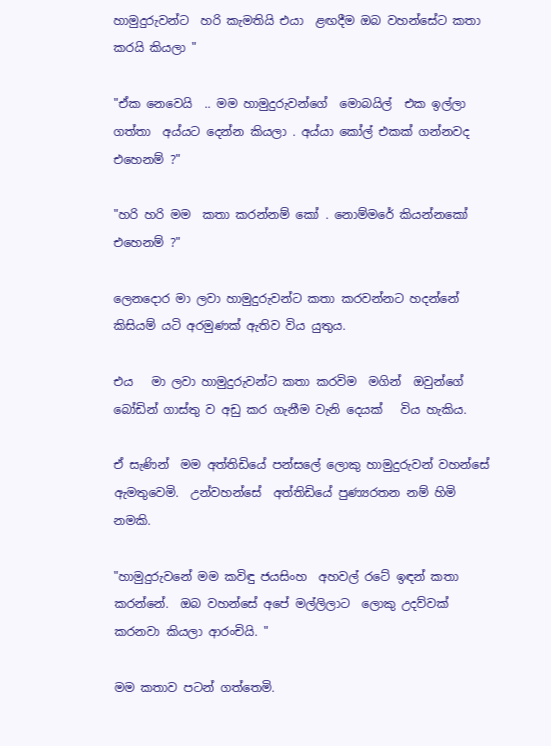හාමුදුරුවන්ට  හරි කැමතියි එයා  ළඟදීම ඔබ වහන්සේට කතා කරයි කියලා "

"ඒක නෙවෙයි  .. මම හාමුදුරුවන්ගේ  මොබයිල්  එක ඉල්ලා ගත්තා  අය්යට දෙන්න කියලා . අය්යා කෝල් එකක් ගන්නවද එහෙනම් ?"

"හරි හරි මම  කතා කරන්නම් කෝ . නොම්මරේ කියන්නකෝ එහෙනම් ?"

ලෙනදොර මා ලවා හාමුදුරුවන්ට කතා කරවන්නට හදන්නේ  කිසියම් යටි අරමුණක් ඇතිව විය යුතුය.

එය   මා ලවා හාමුදුරුවන්ට කතා කරවිම  මගින්  ඔවුන්ගේ  බෝඩින් ගාස්තු ව අඩු කර ගැනීම වැනි දෙයක්   විය හැකිය.

ඒ සැණින්  මම අත්තිඩියේ පන්සලේ ලොකු හාමුදුරුවන් වහන්සේ  ඇමතුවෙමි.  උන්වහන්සේ  අත්තිඩියේ පුණ්‍යරතන නම් හිමි නමකි.

"හාමුදුරුවනේ මම කවිඳු ජයසිංහ  අහවල් රටේ ඉඳන් කතා කරන්නේ.  ඔබ වහන්සේ අපේ මල්ලිලාට  ලොකු උදව්වක් කරනවා කියලා ආරංචියි. "

මම කතාව පටන් ගත්තෙමි.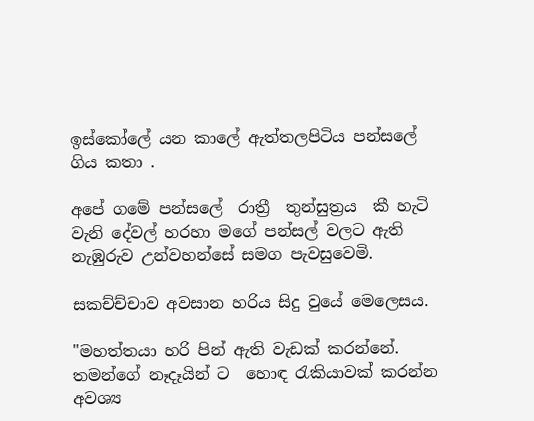ඉස්කෝලේ යන කාලේ ඇත්තලපිටිය පන්සලේ ගිය කතා .

අපේ ගමේ පන්සලේ  රාත්‍රී  තුන්සුත්‍රය  කී හැටි  වැනි දේවල් හරහා මගේ පන්සල් වලට ඇති නැඹුරුව උන්වහන්සේ සමග පැවසුවෙමි.

සකච්ච්චාව අවසාන හරිය සිදු වුයේ මෙලෙසය.

"මහත්තයා හරි පින් ඇති වැඩක් කරන්නේ. තමන්ගේ නෑදෑයින් ට  හොඳ රැකියාවක් කරන්න අවශ්‍ය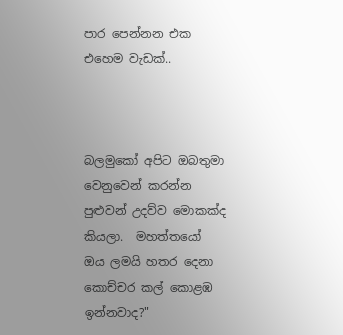පාර පෙන්නන එක එහෙම වැඩක්..



බලමුකෝ අපිට ඔබතුමා වෙනුවෙන් කරන්න පුළුවන් උදව්ව මොකක්ද කියලා.  මහත්තයෝ ඔය ලමයි හතර දෙනා කොච්චර කල් කොළඹ ඉන්නවාද?"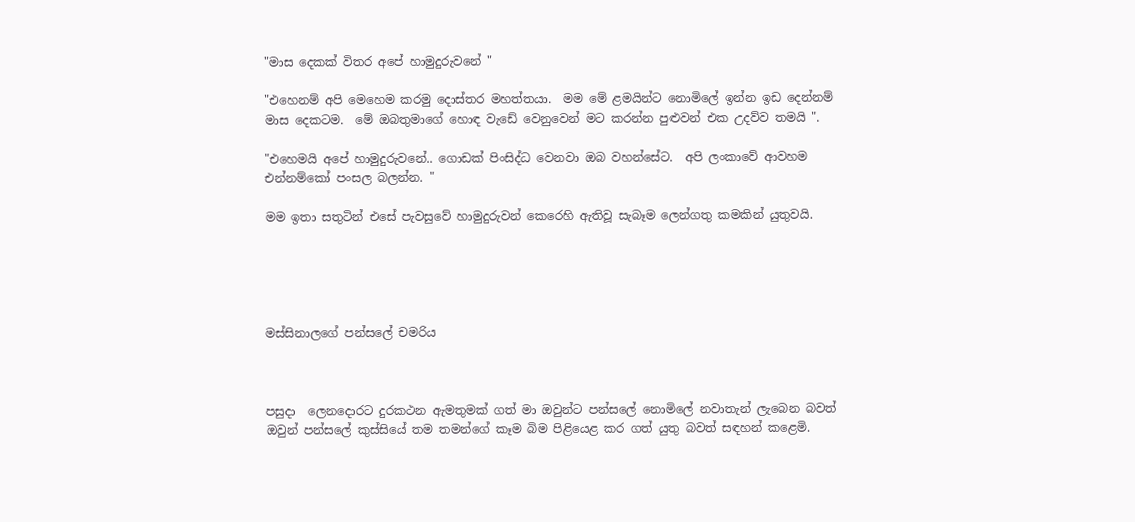"මාස දෙකක් විතර අපේ හාමුදුරුවනේ "

"එහෙනම් අපි මෙහෙම කරමු දොස්තර මහත්තයා.  මම මේ ළමයින්ට නොමිලේ ඉන්න ඉඩ දෙන්නම් මාස දෙකටම.  මේ ඔබතුමාගේ හොඳ වැඩේ වෙනුවෙන් මට කරන්න පුළුවන් එක උදව්ව තමයි ".

"එහෙමයි අපේ හාමුදුරුවනේ.. ගොඩක් පිංසිද්ධ වෙනවා ඔබ වහන්සේට.  අපි ලංකාවේ ආවහම එන්නම්කෝ පංසල බලන්න. "

මම ඉතා සතුටින් එසේ පැවසුවේ හාමුදුරුවන් කෙරෙහි ඇතිවූ සැබෑම ලෙන්ගතු කමකින් යුතුවයි.





මස්සිනාලගේ පන්සලේ චමරිය



පසුදා  ලෙනදොරට දුරකථන ඇමතුමක් ගත් මා ඔවුන්ට පන්සලේ නොමිලේ නවාතැන් ලැබෙන බවත් ඔවුන් පන්සලේ කුස්සියේ තම තමන්ගේ කෑම බිම පිළියෙළ කර ගත් යුතු බවත් සඳහන් කළෙමි.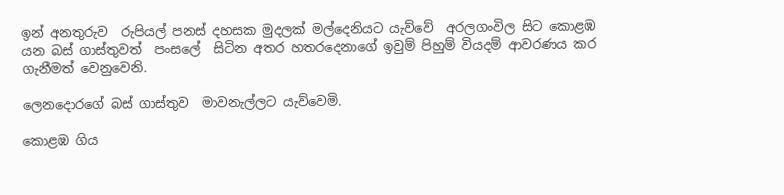ඉන් අනතුරුව  රුපියල් පනස් දහසක මුදලක් මල්දෙනියට යැව්වේ  අරලගංවිල සිට කොළඹ යන බස් ගාස්තුවත්  පංසලේ  සිටින අතර හතරදෙනාගේ ඉවුම් පිහුම් වියදම් ආවරණය කර ගැනීමත් වෙනුවෙනි.

ලෙනදොරගේ බස් ගාස්තුව  මාවනැල්ලට යැව්වෙමි.

කොළඹ ගිය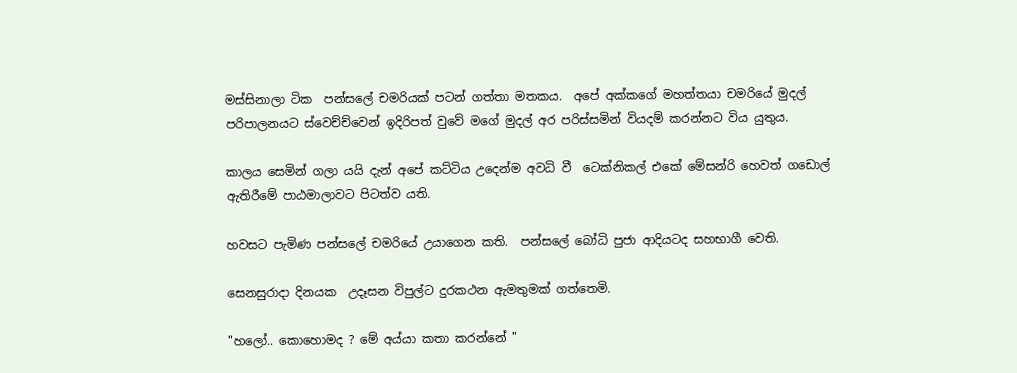මස්සිනාලා ටික  පන්සලේ චමරියක් පටන් ගත්තා මතකය.  අපේ අක්කගේ මහත්තයා චමරියේ මුදල් පරිපාලනයට ස්වෙච්ච්වෙන් ඉදිරිපත් වුවේ මගේ මුදල් අර පරිස්සමින් වියදම් කරන්නට විය යුතුය.

කාලය සෙමින් ගලා යයි දැන් අපේ කට්ටිය උදෙන්ම අවධි වී  ටෙක්නිකල් එකේ මේසන්රි හෙවත් ගඩොල් ඇතිරීමේ පාඨමාලාවට පිටත්ව යති.

හවසට පැමිණ පන්සලේ චමරියේ උයාගෙන කති.  පන්සලේ බෝධි පුජා ආදියටද සහභාගී වෙති.

සෙනසුරාදා දිනයක  උදෑසන විපුල්ට දුරකථන ඇමතුමක් ගත්තෙමි.

"හලෝ.. කොහොමද ? මේ අය්යා කතා කරන්නේ "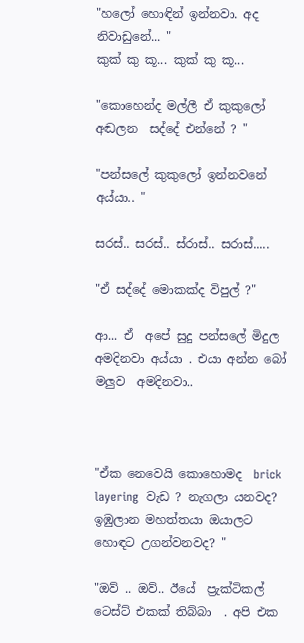"හලෝ හොඳින් ඉන්නවා. අද නිවාඩුනේ... "
කුක් කු කූ... කුක් කු කූ...

"කොහෙන්ද මල්ලී ඒ කුකුලෝ අඬලන  සද්දේ එන්නේ ? "

"පන්සලේ කුකුලෝ ඉන්නවනේ අය්යා.. "

සරස්.. සරස්.. ස්රාස්.. සරාස්.....

"ඒ සද්දේ මොකක්ද විපුල් ?"

ආ... ඒ  අපේ සුදු පන්සලේ මිදුල අමදිනවා අය්යා . එයා අන්න බෝ මලුව  අමදිනවා..



"ඒක නෙවෙයි කොහොමද  brick layering  වැඩ ? නැගලා යනවද?  ඉඹුලාන මහත්තයා ඔයාලට හොඳට උගන්වනවද? "

"ඔව් .. ඔව්.. ඊයේ  ප්‍රැක්ටිකල්  ටෙස්ට් එකක් තිබ්බා  . අපි එක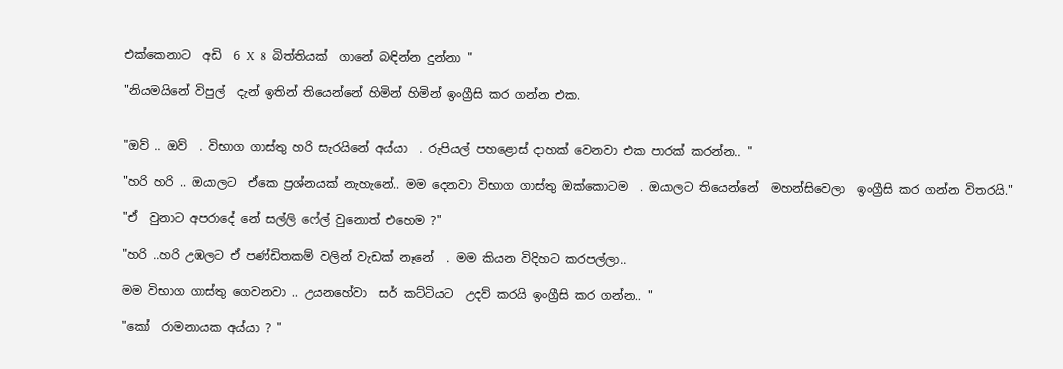එක්කෙනාට  අඩි  6 X  8  බිත්තියක්  ගානේ බඳින්න දුන්නා "

"නියමයිනේ විපුල්  දැන් ඉතින් තියෙන්නේ හිමින් හිමින් ඉංග්‍රීසි කර ගන්න එක.


"ඔව් .. ඔව්  . විභාග ගාස්තු හරි සැරයිනේ අය්යා  . රුපියල් පහළොස් දාහක් වෙනවා එක පාරක් කරන්න.. "

"හරි හරි .. ඔයාලට  ඒකෙ ප්‍රශ්නයක් නැහැනේ.. මම දෙනවා විභාග ගාස්තු ඔක්කොටම  . ඔයාලට තියෙන්නේ  මහන්සිවෙලා  ඉංග්‍රීසි කර ගන්න විතරයි."

"ඒ  වුනාට අපරාදේ නේ සල්ලි ෆේල් වුනොත් එහෙම ?"

"හරි ..හරි උඹලට ඒ පණ්ඩිතකම් වලින් වැඩක් නෑනේ  . මම කියන විදිහට කරපල්ලා..

මම විභාග ගාස්තු ගෙවනවා .. උයනහේවා  සර් කට්ටියට  උදව් කරයි ඉංග්‍රීසි කර ගන්න.. "

"කෝ  රාමනායක අය්යා ? "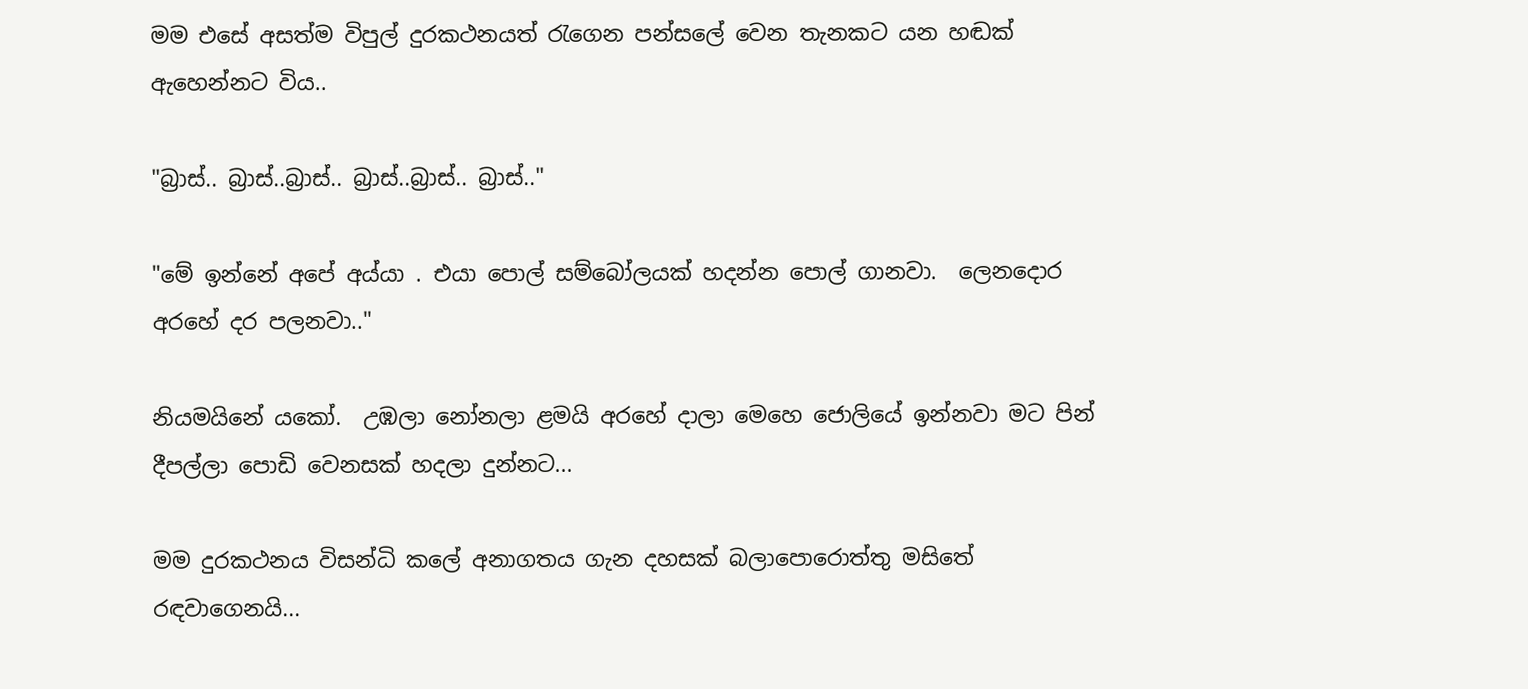මම එසේ අසත්ම විපුල් දුරකථනයත් රැගෙන පන්සලේ වෙන තැනකට යන හඬක් ඇහෙන්නට විය..

"බ්‍රාස්.. බ්‍රාස්..බ්‍රාස්.. බ්‍රාස්..බ්‍රාස්.. බ්‍රාස්.."

"මේ ඉන්නේ අපේ අය්යා . එයා පොල් සම්බෝලයක් හදන්න පොල් ගානවා.  ලෙනදොර  අරහේ දර පලනවා.."

නියමයිනේ යකෝ.  උඹලා නෝනලා ළමයි අරහේ දාලා මෙහෙ ජොලියේ ඉන්නවා මට පින් දීපල්ලා පොඩි වෙනසක් හදලා දුන්නට...

මම දුරකථනය විසන්ධි කලේ අනාගතය ගැන දහසක් බලාපොරොත්තු මසිතේ රඳවාගෙනයි...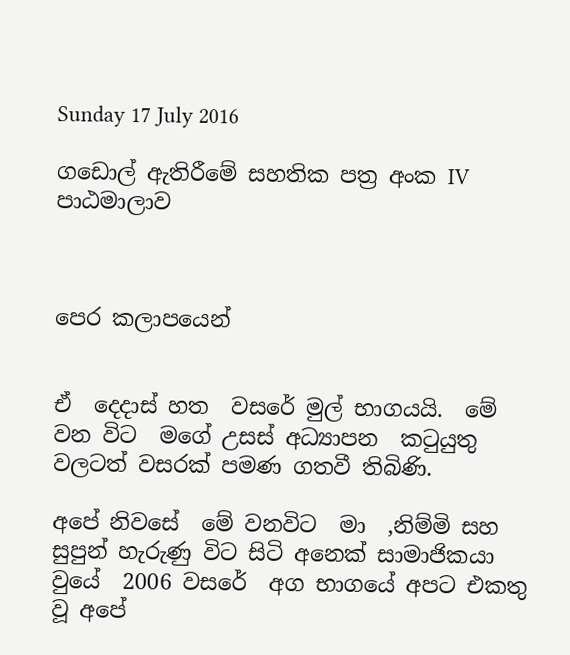Sunday 17 July 2016

ගඩොල් ඇතිරීමේ සහතික පත්‍ර අංක IV පාඨමාලාව



පෙර කලාපයෙන්


ඒ  දෙදාස් හත  වසරේ මුල් භාගයයි.  මේ වන විට  මගේ උසස් අධ්‍යාපන  කටුයුතු වලටත් වසරක් පමණ ගතවී තිබිණි.

අපේ නිවසේ  මේ වනවිට  මා  ,නිම්මි සහ සුපුන් හැරුණු විට සිටි අනෙක් සාමාජිකයා වුයේ  2006 වසරේ  අග භාගයේ අපට එකතු වූ අපේ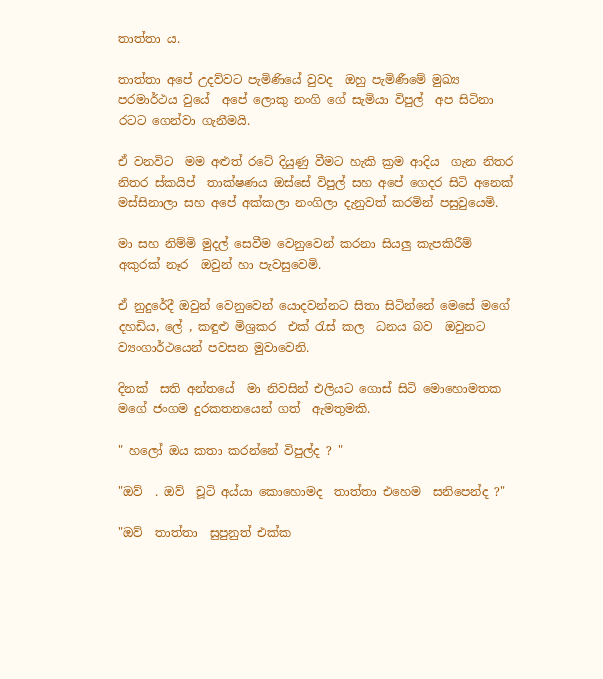තාත්තා ය.

තාත්තා අපේ උදව්වට පැමිණියේ වුවද  ඔහු පැමිණීමේ මුඛ්‍ය පරමාර්ථය වුයේ  අපේ ලොකු නංගි ගේ සැමියා විපුල්  අප සිටිනා රටට ගෙන්වා ගැනීමයි.

ඒ වනවිට  මම අළුත් රටේ දියුණු වීමට හැකි ක්‍රම ආදිය  ගැන නිතර නිතර ස්කයිප්  තාක්ෂණය ඔස්සේ විපුල් සහ අපේ ගෙදර සිටි අනෙක් මස්සිනාලා සහ අපේ අක්කලා නංගිලා දැනුවත් කරමින් පසුවුයෙමි.

මා සහ නිම්මි මුදල් සෙවීම වෙනුවෙන් කරනා සියලු කැපකිරීම් අකුරක් නෑර  ඔවුන් හා පැවසුවෙමි.

ඒ නුදුරේදී ඔවුන් වෙනුවෙන් යොදවන්නට සිතා සිටින්නේ මෙසේ මගේ දහඩිය, ලේ , කඳුළු මිශ්‍රකර  එක් රැස් කල  ධනය බව  ඔවුනට ව්‍යංගාර්ථයෙන් පවසන මුවාවෙනි.

දිනක්  සති අන්තයේ  මා නිවසින් එලියට ගොස් සිටි මොහොමතක මගේ ජංගම දුරකතනයෙන් ගත්  ඇමතුමකි.

" හලෝ ඔය කතා කරන්නේ විපුල්ද ? "

"ඔව්  . ඔව්  චූටි අය්යා කොහොමද  තාත්තා එහෙම  සනිපෙන්ද ?"

"ඔව්  තාත්තා  සුපුනුත් එක්ක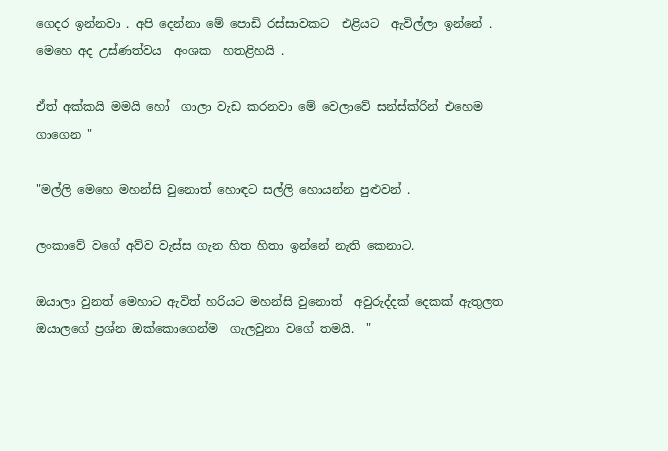ගෙදර ඉන්නවා . අපි දෙන්නා මේ පොඩි රස්සාවකට  එළියට  ඇවිල්ලා ඉන්නේ . මෙහෙ අද උස්ණත්වය  අංශක  හතළිහයි .

ඒත් අක්කයි මමයි හෝ  ගාලා වැඩ කරනවා මේ වෙලාවේ සන්ස්ක්රින් එහෙම ගාගෙන "

"මල්ලි මෙහෙ මහන්සි වුනොත් හොඳට සල්ලි හොයන්න පුළුවන් .

ලංකාවේ වගේ අව්ව වැස්ස ගැන හිත හිතා ඉන්නේ නැති කෙනාට.

ඔයාලා වුනත් මෙහාට ඇවිත් හරියට මහන්සි වුනොත්  අවුරුද්දක් දෙකක් ඇතුලත ඔයාලගේ ප්‍රශ්න ඔක්කොගෙන්ම  ගැලවුනා වගේ තමයි.  "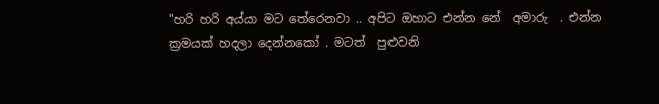"හරි හරි අය්යා මට තේරෙනවා .. අපිට ඔහාට එන්න නේ  අමාරු  . එන්න ක්‍රමයක් හදලා දෙන්නකෝ . මටත්  පුළුවනි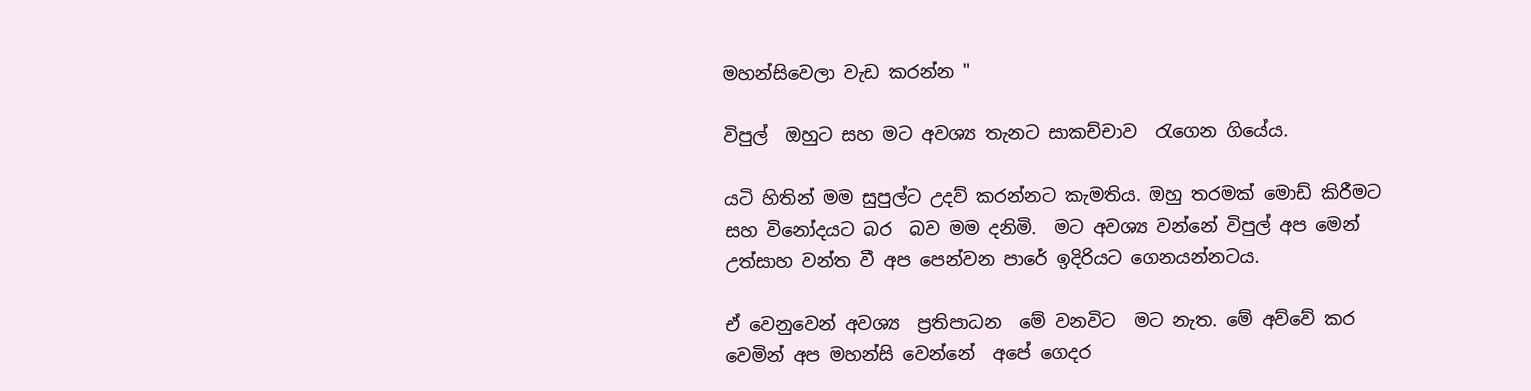මහන්සිවෙලා වැඩ කරන්න "

විපුල්  ඔහුට සහ මට අවශ්‍ය තැනට සාකච්චාව  රැගෙන ගියේය.

යටි හිතින් මම සුපුල්ට උදව් කරන්නට කැමතිය. ඔහු තරමක් මොඩ් කිරීමට සහ විනෝදයට බර  බව මම දනිමි.  මට අවශ්‍ය වන්නේ විපුල් අප මෙන් උත්සාහ වන්ත වී අප පෙන්වන පාරේ ඉදිරියට ගෙනයන්නටය.

ඒ වෙනුවෙන් අවශ්‍ය  ප්‍රතිපාධන  මේ වනවිට  මට නැත. මේ අව්වේ කර වෙමින් අප මහන්සි වෙන්නේ  අපේ ගෙදර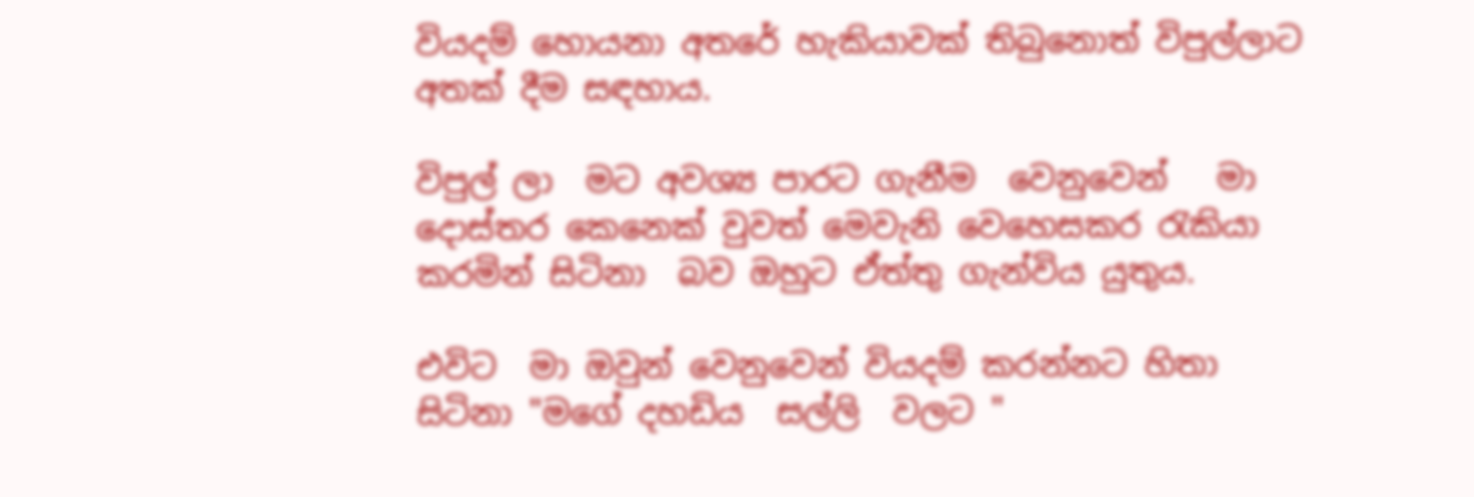වියදම් හොයනා අතරේ හැකියාවක් තිබුනොත් විපුල්ලාට   අතක් දීම සඳහාය.

විපුල් ලා  මට අවශ්‍ය පාරට ගැනීම  වෙනුවෙන්   මා දොස්තර කෙනෙක් වුවත් මෙවැනි වෙහෙසකර රැකියා කරමින් සිටිනා  බව ඔහුට ඒත්තු ගැන්විය යුතුය.

එවිට  මා ඔවුන් වෙනුවෙන් වියදම් කරන්නට හිතා සිටිනා "මගේ දහඩිය  සල්ලි  වලට "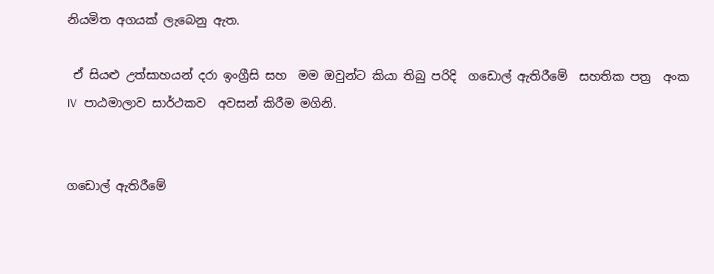නියමිත අගයක් ලැබෙනු ඇත.

 ඒ සියළු උත්සාහයන් දරා ඉංග්‍රීසි සහ  මම ඔවුන්ට කියා තිබු පරිදි  ගඩොල් ඇතිරීමේ  සහතික පත්‍ර  අංක IV  පාඨමාලාව සාර්ථකව  අවසන් කිරීම මගිනි.


ගඩොල් ඇතිරීමේ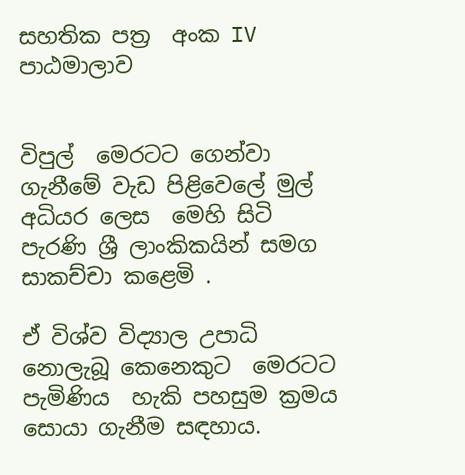සහතික පත්‍ර  අංක IV  පාඨමාලාව


විපුල්  මෙරටට ගෙන්වා ගැනීමේ වැඩ පිළිවෙලේ මුල් අධියර ලෙස  මෙහි සිටි පැරණි ශ්‍රී ලාංකිකයින් සමග  සාකච්චා කළෙමි .

ඒ විශ්ව විද්‍යාල උපාධි නොලැබූ කෙනෙකුට  මෙරටට පැමිණිය  හැකි පහසුම ක්‍රමය  සොයා ගැනීම සඳහාය.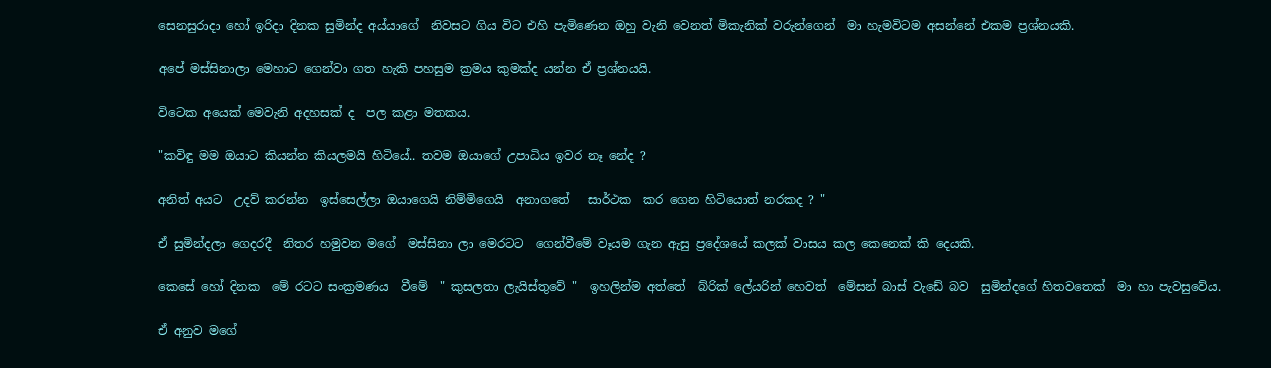සෙනසුරාදා හෝ ඉරිදා දිනක සුමින්ද අය්යාගේ  නිවසට ගිය විට එහි පැමිණෙන ඔහු වැනි වෙනත් මිකැනික් වරුන්ගෙන්  මා හැමවිටම අසන්නේ එකම ප්‍රශ්නයකි.

අපේ මස්සිනාලා මෙහාට ගෙන්වා ගත හැකි පහසුම ක්‍රමය කුමක්ද යන්න ඒ ප්‍රශ්නයයි.

විටෙක අයෙක් මෙවැනි අදහසක් ද  පල කළා මතකය.

"කවිඳු මම ඔයාට කියන්න කියලමයි හිටියේ.. තවම ඔයාගේ උපාධිය ඉවර නෑ නේද ?

අනිත් අයට  උදව් කරන්න  ඉස්සෙල්ලා ඔයාගෙයි නිම්මිගෙයි  අනාගතේ   සාර්ථක  කර ගෙන හිටියොත් නරකද ? "

ඒ සුමින්දලා ගෙදරදී  නිතර හමුවන මගේ  මස්සිනා ලා මෙරටට  ගෙන්වීමේ වෑයම ගැන ඇසු ප්‍රදේශයේ කලක් වාසය කල කෙනෙක් කි දෙයකි.

කෙසේ හෝ දිනක  මේ රටට සංක්‍රමණය  වීමේ  " කුසලතා ලැයිස්තුවේ "  ඉහලින්ම අත්තේ  බ්රික් ලේයරින් හෙවත්  මේසන් බාස් වැඩේ බව  සුමින්දගේ හිතවතෙක්  මා හා පැවසුවේය.

ඒ අනුව මගේ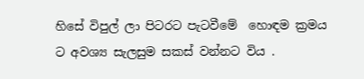හිසේ විපුල් ලා පිටරට පැටවීමේ  හොඳම ක්‍රමය ට අවශ්‍ය සැලසුම සකස් වන්නට විය .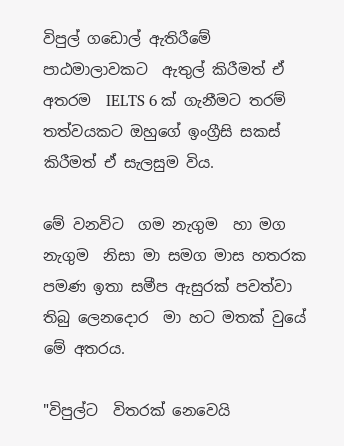විපුල් ගඩොල් ඇතිරීමේ පාඨමාලාවකට  ඇතුල් කිරීමත් ඒ අතරම  IELTS 6 ක් ගැනීමට තරම් තත්වයකට ඔහුගේ ඉංග්‍රීසි සකස් කිරීමත් ඒ සැලසුම විය.

මේ වනවිට  ගම නැගුම  හා මග නැගුම  නිසා මා සමග මාස හතරක පමණ ඉතා සමීප ඇසුරක් පවත්වා  තිබු ලෙනදොර  මා හට මතක් වුයේ මේ අතරය.

"විපුල්ට  විතරක් නෙවෙයි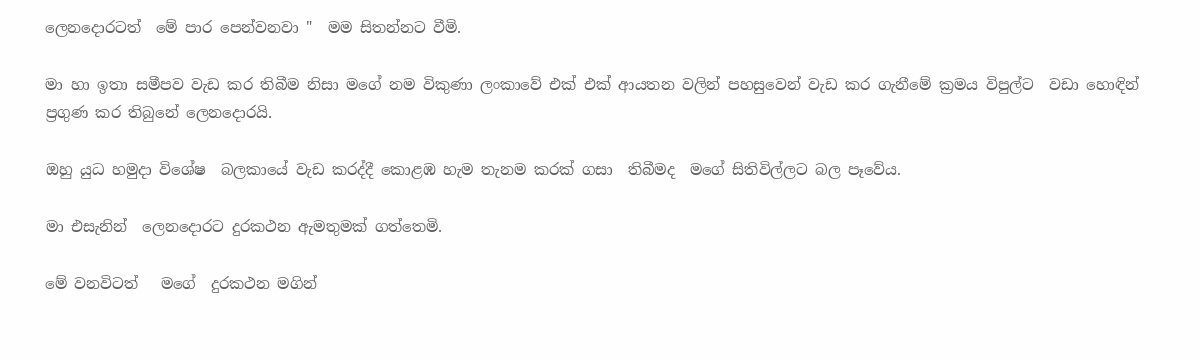ලෙනදොරටත්  මේ පාර පෙන්වනවා "  මම සිතන්නට වීමි.

මා හා ඉතා සමීපව වැඩ කර තිබීම නිසා මගේ නම විකුණා ලංකාවේ එක් එක් ආයතන වලින් පහසුවෙන් වැඩ කර ගැනීමේ ක්‍රමය විපුල්ට  වඩා හොඳින්   ප්‍රගුණ කර තිබුනේ ලෙනදොරයි.

ඔහු යුධ හමුදා විශේෂ  බලකායේ වැඩ කරද්දී කොළඹ හැම තැනම කරක් ගසා  තිබීමද  මගේ සිතිවිල්ලට බල පෑවේය.

මා එසැනින්  ලෙනදොරට දුරකථන ඇමතුමක් ගත්තෙමි.

මේ වනවිටත්   මගේ  දුරකථන මගින්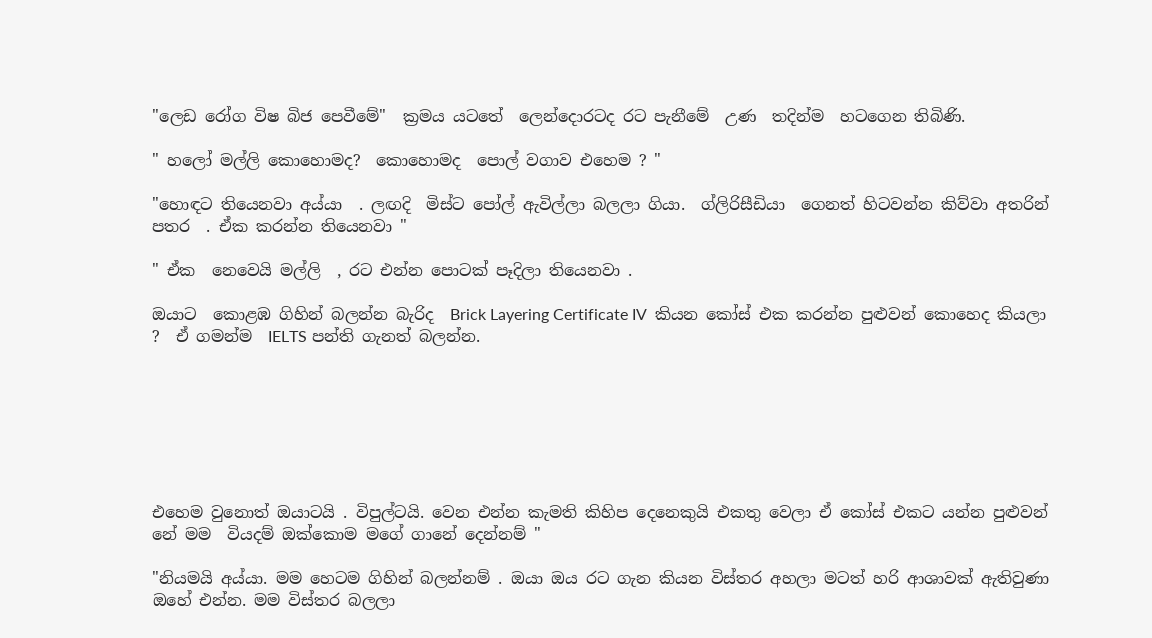"ලෙඩ රෝග විෂ බිජ පෙවීමේ"  ක්‍රමය යටතේ  ලෙන්දොරටද රට පැනීමේ  උණ  තදින්ම  හටගෙන තිබිණි.

" හලෝ මල්ලි කොහොමද?  කොහොමද  පොල් වගාව එහෙම ? "

"හොඳට තියෙනවා අය්යා  . ලඟදි  මිස්ට පෝල් ඇවිල්ලා බලලා ගියා.  ග්ලිරිසීඩියා  ගෙනත් හිටවන්න කිව්වා අතරින් පතර  . ඒක කරන්න තියෙනවා "

" ඒක  නෙවෙයි මල්ලි  , රට එන්න පොටක් පෑදිලා තියෙනවා .

ඔයාට  කොළඹ ගිහින් බලන්න බැරිද  Brick Layering Certificate IV  කියන කෝස් එක කරන්න පුළුවන් කොහෙද කියලා ?  ඒ ගමන්ම  IELTS පන්ති ගැනත් බලන්න.







එහෙම වුනොත් ඔයාටයි . විපුල්ටයි. වෙන එන්න කැමති කිහිප දෙනෙකුයි එකතු වෙලා ඒ කෝස් එකට යන්න පුළුවන් නේ මම  වියදම් ඔක්කොම මගේ ගානේ දෙන්නම් "

"නියමයි අය්යා. මම හෙටම ගිහින් බලන්නම් . ඔයා ඔය රට ගැන කියන විස්තර අහලා මටත් හරි ආශාවක් ඇතිවුණා  ඔහේ එන්න. මම විස්තර බලලා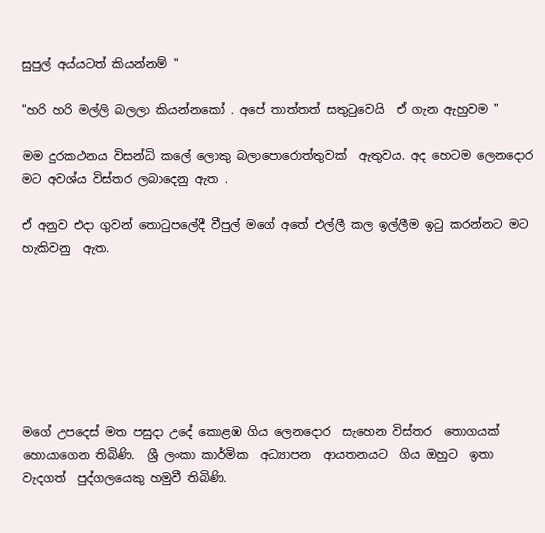සුපුල් අය්යටත් කියන්නම් "

"හරි හරි මල්ලි බලලා කියන්නකෝ . අපේ තාත්තත් සතුටුවෙයි  ඒ ගැන ඇහුවම "

මම දුරකථනය විසන්ධි කලේ ලොකු බලාපොරොත්තුවක්  ඇතුවය. අද හෙටම ලෙනදොර මට අවශ්ය විස්තර ලබාදෙනු ඇත .

ඒ අනුව එදා ගුවන් තොටුපලේදී වීපුල් මගේ අතේ එල්ලී කල ඉල්ලීම ඉටු කරන්නට මට හැකිවනු  ඇත.







මගේ උපදෙස් මත පසුදා උදේ කොළඹ ගිය ලෙනදොර  සැහෙන විස්තර  තොගයක්  හොයාගෙන තිබිණි.  ශ්‍රී ලංකා කාර්මික  අධ්‍යාපන  ආයතනයට  ගිය ඔහුට  ඉතා වැදගත්  පුද්ගලයෙකු හමුවී තිබිණි.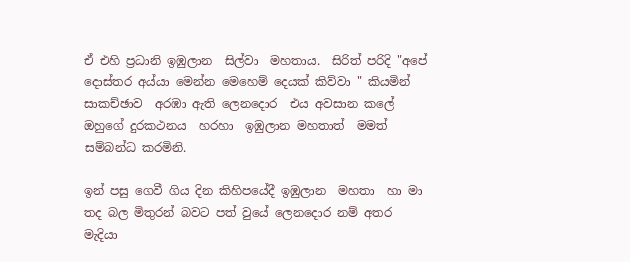ඒ එහි ප්‍රධානි ඉඹුලාන  සිල්වා  මහතාය.  සිරිත් පරිදි "අපේ දොස්තර අය්යා මෙන්න මෙහෙම් දෙයක් කිව්වා " කියමින් සාකච්ඡාව  අරඹා ඇති ලෙනදොර  එය අවසාන කලේ ඔහුගේ දුරකථනය  හරහා  ඉඹුලාන මහතාත්  මමත් සම්බන්ධ කරමිනි.

ඉන් පසු ගෙවී ගිය දින කිහිපයේදී ඉඹුලාන  මහතා  හා මා  තද බල මිතුරන් බවට පත් වුයේ ලෙනදොර නම් අතර මැදියා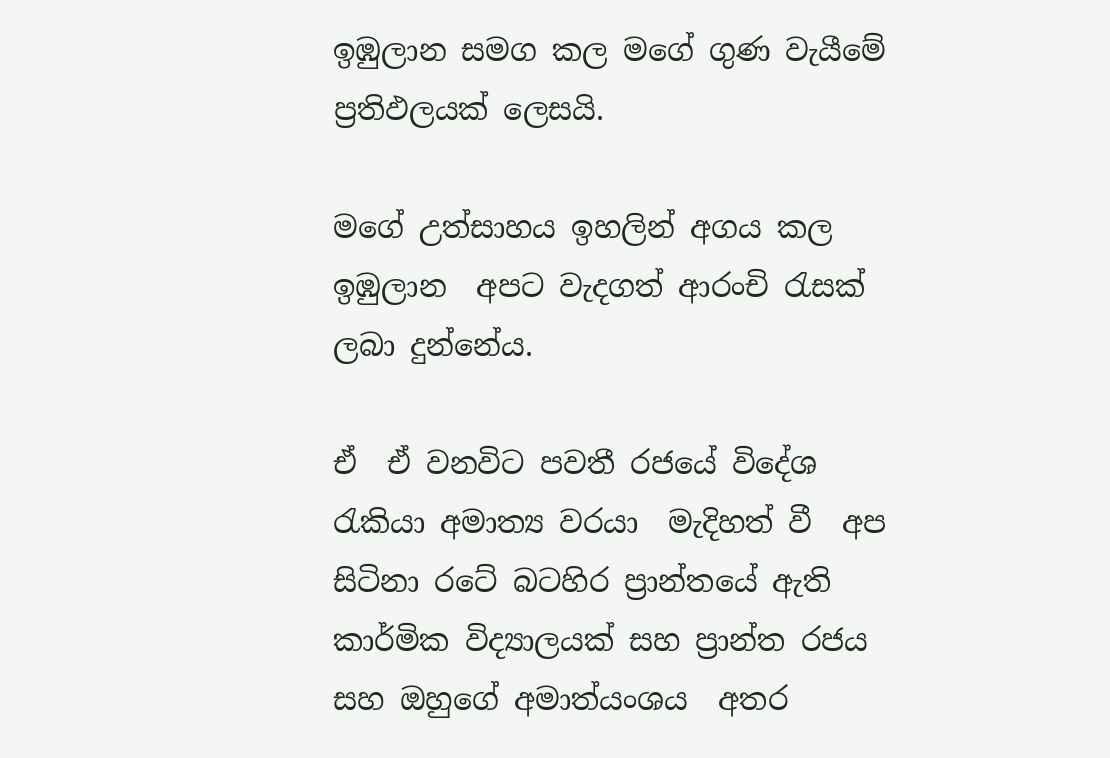ඉඹුලාන සමග කල මගේ ගුණ වැයීමේ ප්‍රතිඵලයක් ලෙසයි.

මගේ උත්සාහය ඉහලින් අගය කල ඉඹුලාන  අපට වැදගත් ආරංචි රැසක් ලබා දුන්නේය.

ඒ  ඒ වනවිට පවතී රජයේ විදේශ රැකියා අමාත්‍ය වරයා  මැදිහත් වී  අප සිටිනා රටේ බටහිර ප්‍රාන්තයේ ඇති  කාර්මික විද්‍යාලයක් සහ ප්‍රාන්ත රජය සහ ඔහුගේ අමාත්යංශය  අතර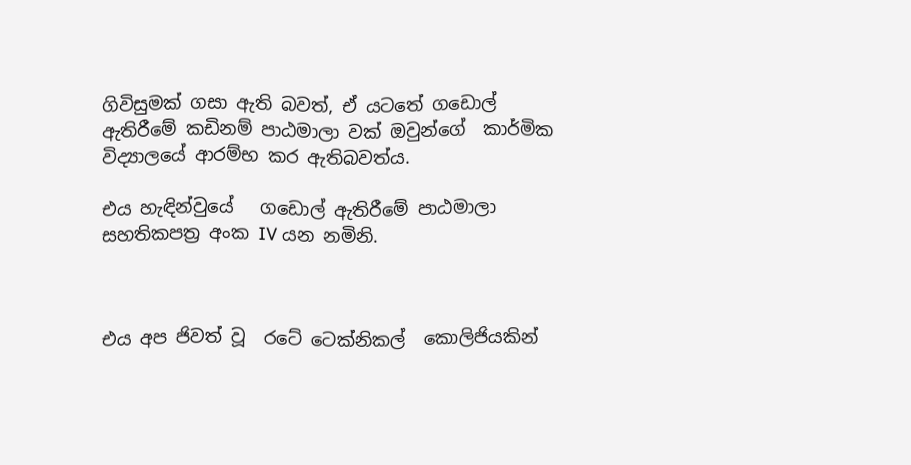ගිවිසුමක් ගසා ඇති බවත්, ඒ යටතේ ගඩොල් ඇතිරීමේ කඩිනම් පාඨමාලා වක් ඔවුන්ගේ  කාර්මික විද්‍යාලයේ ආරම්භ කර ඇතිබවත්ය.

එය හැඳින්වුයේ   ගඩොල් ඇතිරීමේ පාඨමාලා සහතිකපත්‍ර අංක IV යන නමිනි.



එය අප ජිවත් වූ  රටේ ටෙක්නිකල්  කොලිජියකින්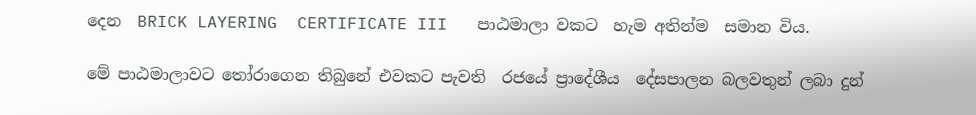දෙන  BRICK LAYERING  CERTIFICATE III   පාඨමාලා වකට  හැම අතින්ම  සමාන විය.

මේ පාඨමාලාවට තෝරාගෙන තිබුනේ එවකට පැවති  රජයේ ප්‍රාදේශීය  දේසපාලන බලවතුන් ලබා දුන්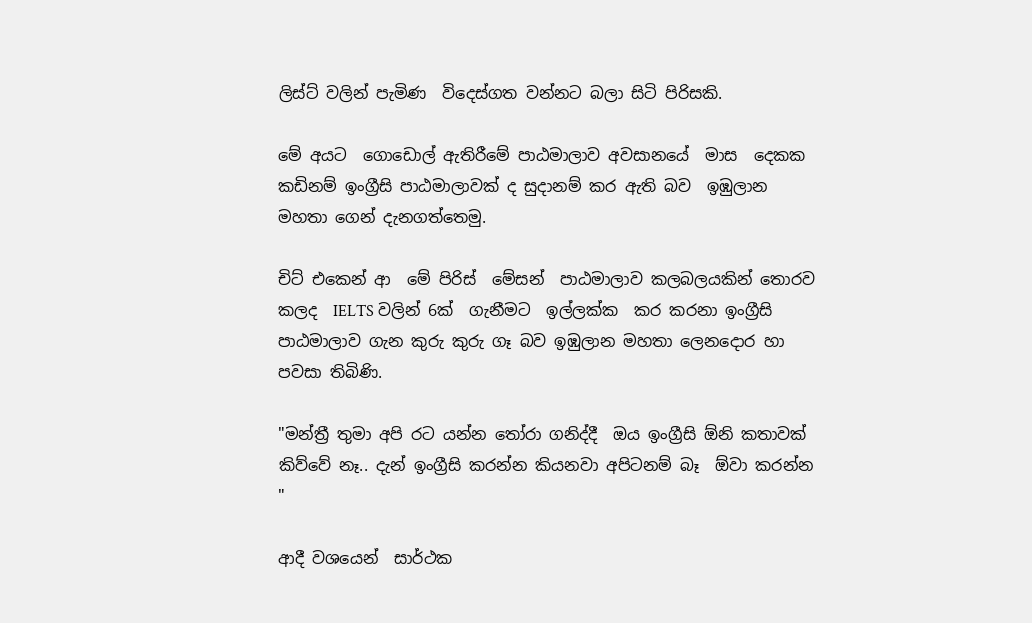ලිස්ට් වලින් පැමිණ  විදෙස්ගත වන්නට බලා සිටි පිරිසකි.

මේ අයට  ගොඩොල් ඇතිරීමේ පාඨමාලාව අවසානයේ  මාස  දෙකක  කඩිනම් ඉංග්‍රීසි පාඨමාලාවක් ද සුදානම් කර ඇති බව  ඉඹුලාන  මහතා ගෙන් දැනගත්තෙමු.

චිට් එකෙන් ආ  මේ පිරිස්  මේසන්  පාඨමාලාව කලබලයකින් තොරව කලද  IELTS වලින් 6ක්  ගැනීමට  ඉල්ලක්ක  කර කරනා ඉංග්‍රීසි පාඨමාලාව ගැන කුරු කුරු ගෑ බව ඉඹුලාන මහතා ලෙනදොර හා පවසා තිබිණි.

"මන්ත්‍රී තුමා අපි රට යන්න තෝරා ගනිද්දී  ඔය ඉංග්‍රීසි ඕනි කතාවක් කිව්වේ නෑ.. දැන් ඉංග්‍රීසි කරන්න කියනවා අපිටනම් බෑ  ඕවා කරන්න "

ආදී වශයෙන්  සාර්ථක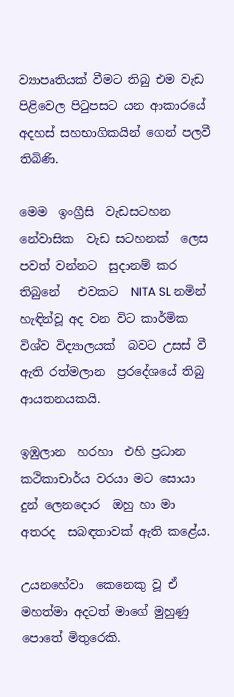ව්‍යාපෘතියක් වීමට තිබු එම වැඩ පිළිවෙල පිටුපසට යන ආකාරයේ  අදහස් සහභාගිකයින් ගෙන් පලවී තිබිණි.

මෙම  ඉංග්‍රීසි  වැඩසටහන  නේවාසික  වැඩ සටහනක්  ලෙස පවත් වන්නට  සුදානම් කර තිබුනේ   එවකට  NITA SL නමින් හැඳින්වූ අද වන විට කාර්මික විශ්ව විද්‍යාලයක්  බවට උසස් වී ඇති රත්මලාන  ප්‍රරදේශයේ තිබු  ආයතනයකයි.

ඉඹුලාන  හරහා  එහි ප්‍රධාන කථිකාචාර්ය වරයා මට සොයා දුන් ලෙනදොර  ඔහු හා මා අතරද  සබඳතාවක් ඇති කළේය.

උයනහේවා  කෙනෙකු වූ ඒ මහත්මා අදටත් මාගේ මුහුණු පොතේ මිතුරෙකි.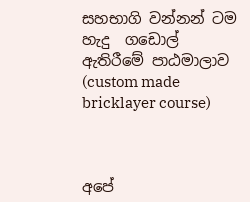සහභාගි වන්නන් ටම හැදු  ගඩොල් ඇතිරීමේ පාඨමාලාව (custom made bricklayer course)



අපේ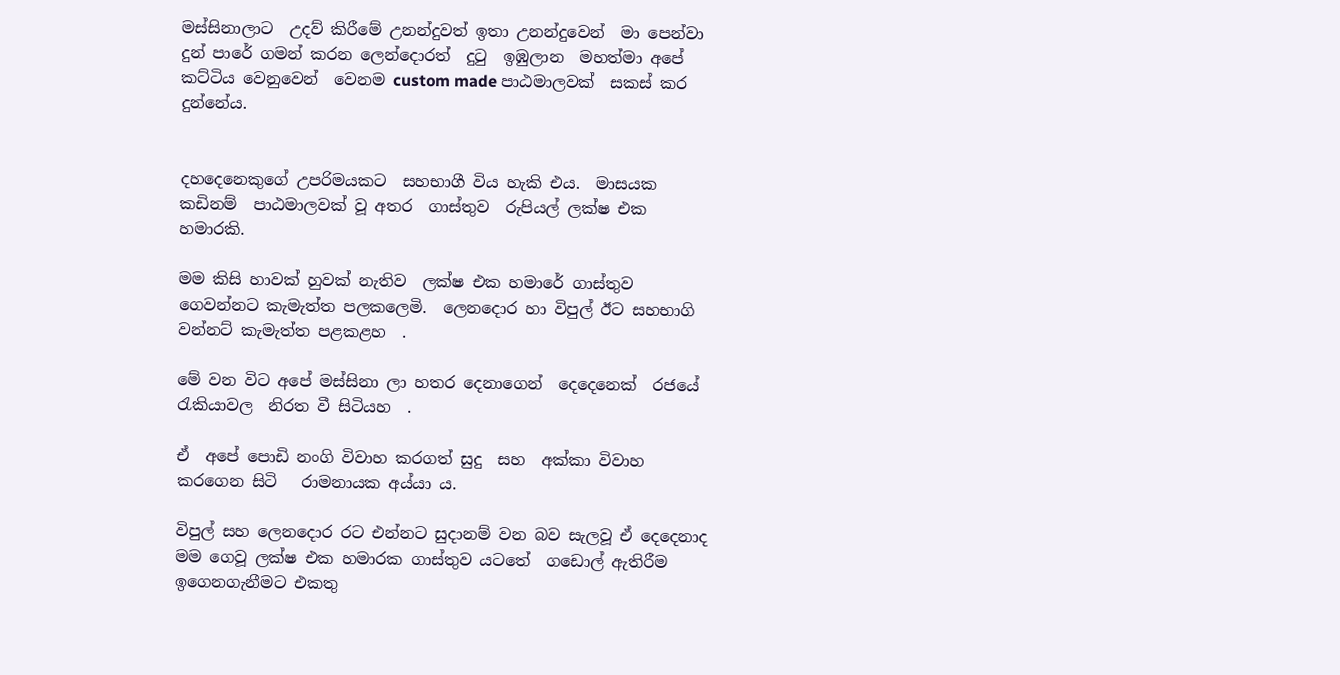මස්සිනාලාට  උදව් කිරීමේ උනන්දුවත් ඉතා උනන්දුවෙන්  මා පෙන්වා දුන් පාරේ ගමන් කරන ලෙන්දොරත්  දුටු  ඉඹුලාන  මහත්මා අපේ  කට්ටිය වෙනුවෙන්  වෙනම custom made පාඨමාලවක්  සකස් කර දුන්නේය.


දහදෙනෙකුගේ උපරිමයකට  සහභාගී විය හැකි එය.  මාසයක කඩිනම්  පාඨමාලවක් වූ අතර  ගාස්තුව  රුපියල් ලක්ෂ එක හමාරකි.

මම කිසි හාවක් හුවක් නැතිව  ලක්ෂ එක හමාරේ ගාස්තුව ගෙවන්නට කැමැත්ත පලකලෙමි.  ලෙනදොර හා විපුල් ඊට සහභාගි වන්නට් කැමැත්ත පළකළහ  .

මේ වන විට අපේ මස්සිනා ලා හතර දෙනාගෙන්  දෙදෙනෙක්  රජයේ රැකියාවල  නිරත වී සිටියහ  .

ඒ  අපේ පොඩි නංගි විවාහ කරගත් සුදු  සහ  අක්කා විවාහ කරගෙන සිටි   රාමනායක අය්යා ය.

විපුල් සහ ලෙනදොර රට එන්නට සුදානම් වන බව සැලවූ ඒ දෙදෙනාද  මම ගෙවූ ලක්ෂ එක හමාරක ගාස්තුව යටතේ  ගඩොල් ඇතිරීම ඉගෙනගැනීමට එකතු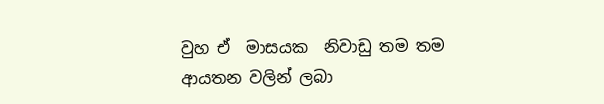වුහ ඒ  මාසයක  නිවාඩු තම තම ආයතන වලින් ලබා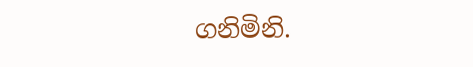ගනිමිනි.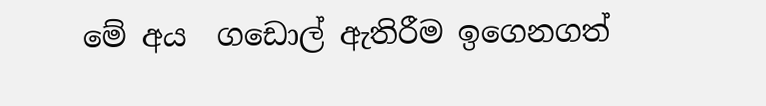මේ අය  ගඩොල් ඇතිරීම ඉගෙනගත්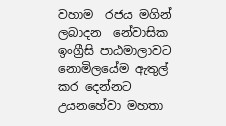වහාම  රජය මගින් ලබාදන  නේවාසික ඉංග්‍රීසි පාඨමාලාවට  නොමිලයේම ඇතුල් කර දෙන්නට  උයනහේවා මහතා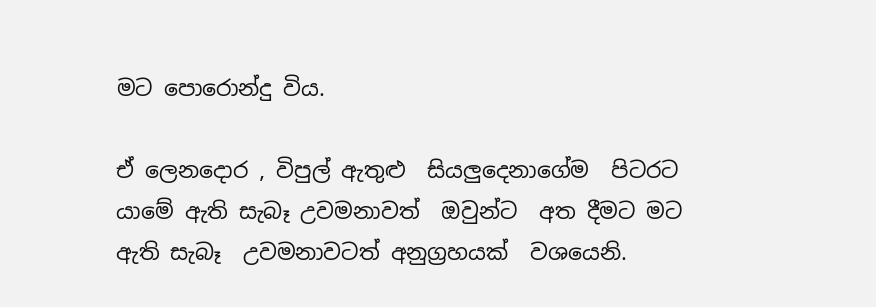මට පොරොන්දු විය.

ඒ ලෙනදොර , විපුල් ඇතුළු  සියලුදෙනාගේම  පිටරට යාමේ ඇති සැබෑ උවමනාවත්  ඔවුන්ට  අත දීමට මට ඇති සැබෑ  උවමනාවටත් අනුග්‍රහයක්  වශයෙනි.